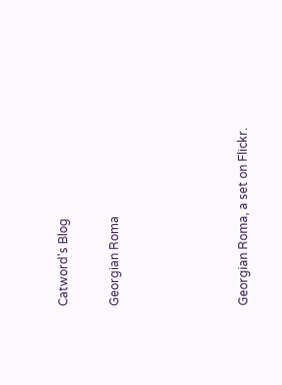Catword's Blog

Georgian Roma




Georgian Roma, a set on Flickr.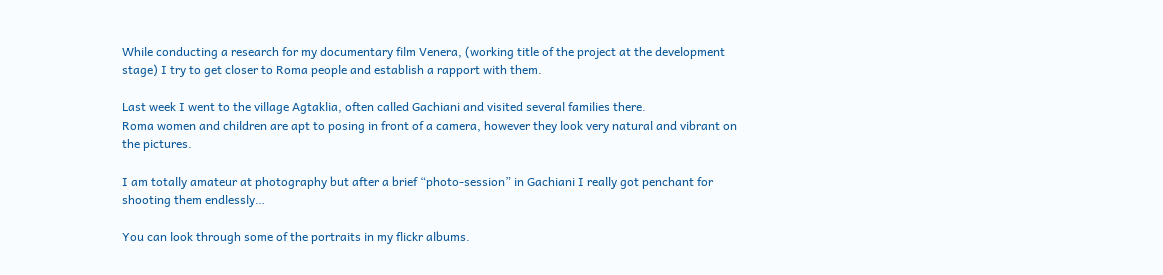While conducting a research for my documentary film Venera, (working title of the project at the development stage) I try to get closer to Roma people and establish a rapport with them.

Last week I went to the village Agtaklia, often called Gachiani and visited several families there.
Roma women and children are apt to posing in front of a camera, however they look very natural and vibrant on the pictures.

I am totally amateur at photography but after a brief “photo-session” in Gachiani I really got penchant for shooting them endlessly…

You can look through some of the portraits in my flickr albums.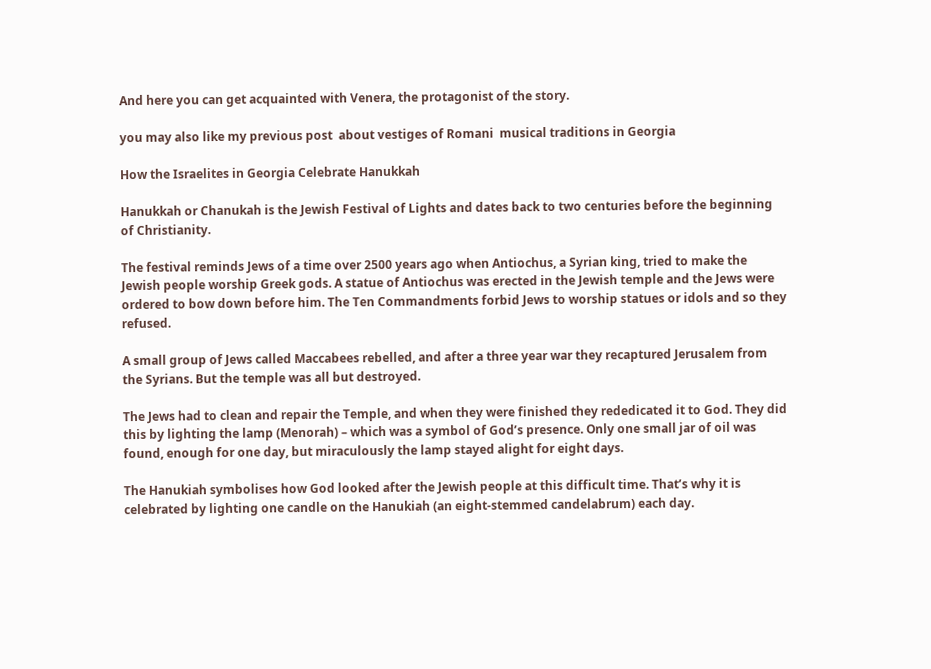And here you can get acquainted with Venera, the protagonist of the story.

you may also like my previous post  about vestiges of Romani  musical traditions in Georgia

How the Israelites in Georgia Celebrate Hanukkah

Hanukkah or Chanukah is the Jewish Festival of Lights and dates back to two centuries before the beginning of Christianity.

The festival reminds Jews of a time over 2500 years ago when Antiochus, a Syrian king, tried to make the Jewish people worship Greek gods. A statue of Antiochus was erected in the Jewish temple and the Jews were ordered to bow down before him. The Ten Commandments forbid Jews to worship statues or idols and so they refused.

A small group of Jews called Maccabees rebelled, and after a three year war they recaptured Jerusalem from the Syrians. But the temple was all but destroyed.

The Jews had to clean and repair the Temple, and when they were finished they rededicated it to God. They did this by lighting the lamp (Menorah) – which was a symbol of God’s presence. Only one small jar of oil was found, enough for one day, but miraculously the lamp stayed alight for eight days.

The Hanukiah symbolises how God looked after the Jewish people at this difficult time. That’s why it is celebrated by lighting one candle on the Hanukiah (an eight-stemmed candelabrum) each day.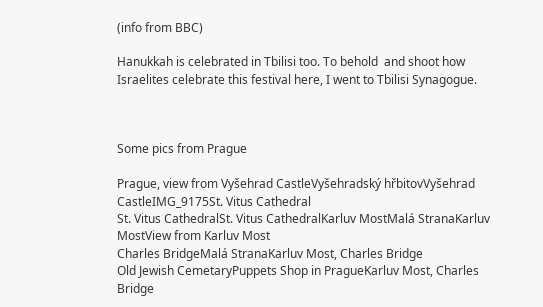(info from BBC)

Hanukkah is celebrated in Tbilisi too. To behold  and shoot how Israelites celebrate this festival here, I went to Tbilisi Synagogue.



Some pics from Prague

Prague, view from Vyšehrad CastleVyšehradský hřbitovVyšehrad CastleIMG_9175St. Vitus Cathedral
St. Vitus CathedralSt. Vitus CathedralKarluv MostMalá StranaKarluv MostView from Karluv Most
Charles BridgeMalá StranaKarluv Most, Charles Bridge
Old Jewish CemetaryPuppets Shop in PragueKarluv Most, Charles Bridge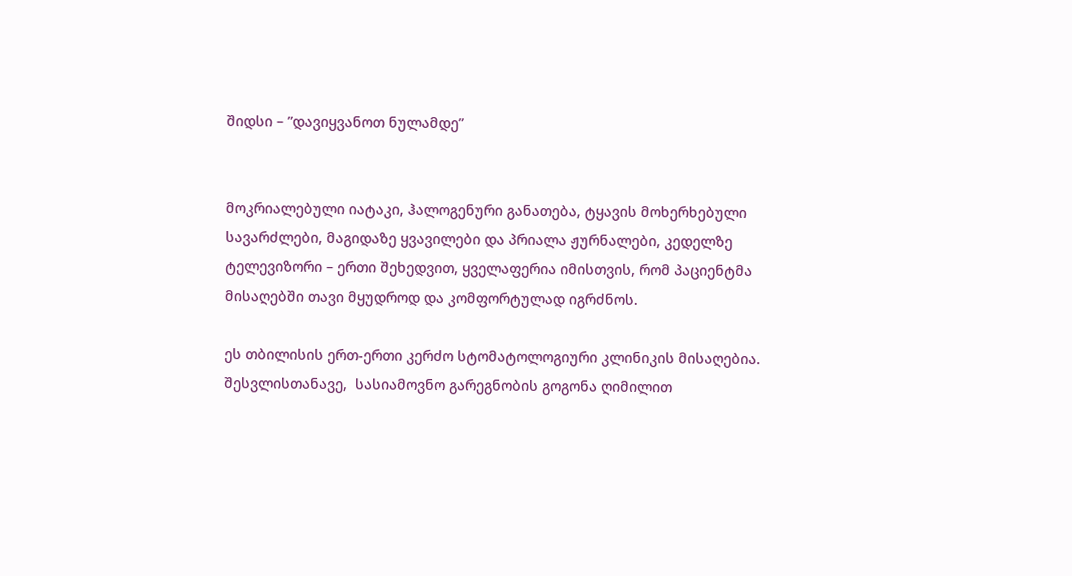შიდსი – ”დავიყვანოთ ნულამდე”


მოკრიალებული იატაკი, ჰალოგენური განათება, ტყავის მოხერხებული სავარძლები, მაგიდაზე ყვავილები და პრიალა ჟურნალები, კედელზე ტელევიზორი – ერთი შეხედვით, ყველაფერია იმისთვის, რომ პაციენტმა მისაღებში თავი მყუდროდ და კომფორტულად იგრძნოს.

ეს თბილისის ერთ-ერთი კერძო სტომატოლოგიური კლინიკის მისაღებია.  შესვლისთანავე,  სასიამოვნო გარეგნობის გოგონა ღიმილით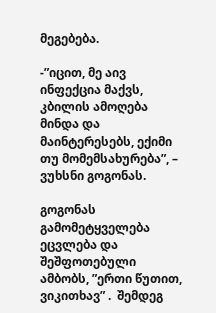მეგებება.

-”იცით, მე აივ ინფექცია მაქვს, კბილის ამოღება მინდა და მაინტერესებს, ექიმი თუ მომემსახურება”, – ვუხსნი გოგონას.

გოგონას გამომეტყველება ეცვლება და შეშფოთებული ამბობს, ”ერთი წუთით, ვიკითხავ” .  შემდეგ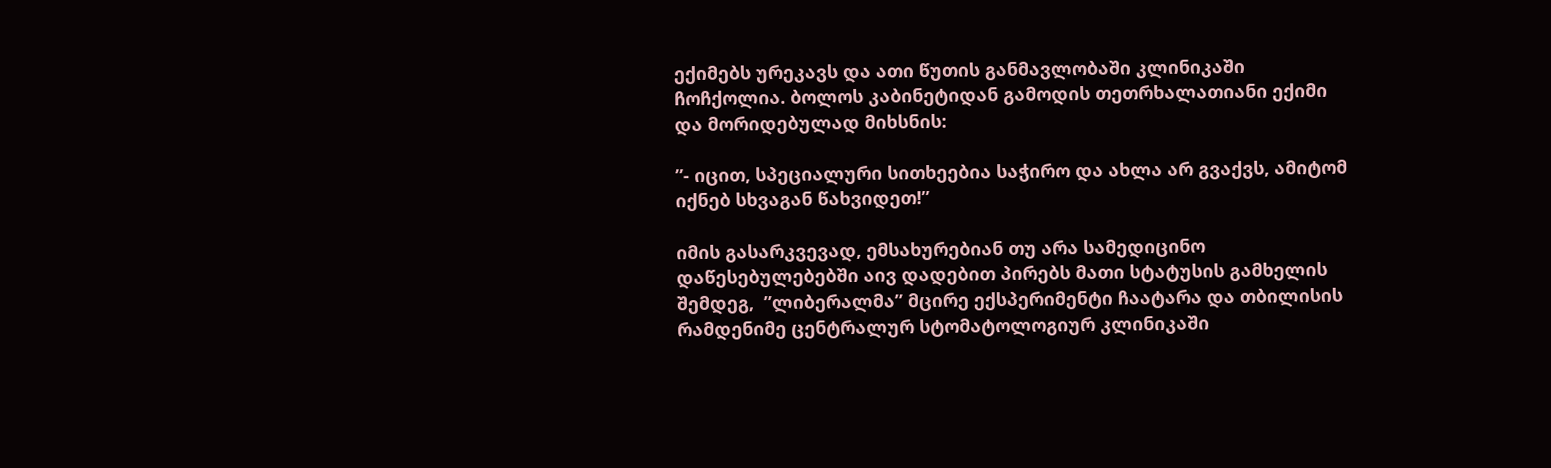ექიმებს ურეკავს და ათი წუთის განმავლობაში კლინიკაში ჩოჩქოლია. ბოლოს კაბინეტიდან გამოდის თეთრხალათიანი ექიმი და მორიდებულად მიხსნის:

”- იცით, სპეციალური სითხეებია საჭირო და ახლა არ გვაქვს, ამიტომ იქნებ სხვაგან წახვიდეთ!”

იმის გასარკვევად, ემსახურებიან თუ არა სამედიცინო დაწესებულებებში აივ დადებით პირებს მათი სტატუსის გამხელის შემდეგ,  ”ლიბერალმა” მცირე ექსპერიმენტი ჩაატარა და თბილისის რამდენიმე ცენტრალურ სტომატოლოგიურ კლინიკაში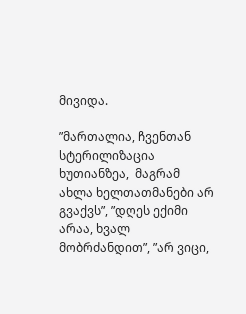მივიდა.

”მართალია, ჩვენთან სტერილიზაცია ხუთიანზეა,  მაგრამ ახლა ხელთათმანები არ გვაქვს”, ”დღეს ექიმი არაა, ხვალ მობრძანდით”, ”არ ვიცი,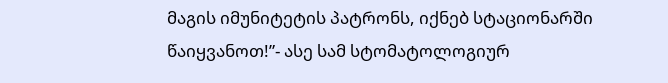მაგის იმუნიტეტის პატრონს, იქნებ სტაციონარში წაიყვანოთ!”- ასე სამ სტომატოლოგიურ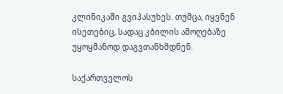კლინიკაში გვიპასუხეს. თუმცა, იყვნენ ისეთებიც, სადაც კბილის ამოღებაზე უყოყმანოდ დაგვთანხმდნენ.

საქართველოს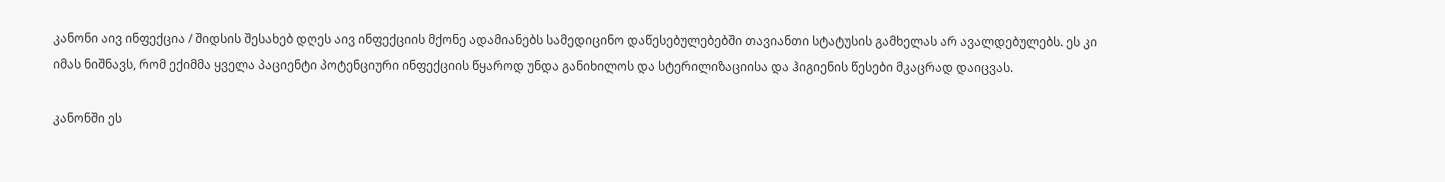კანონი აივ ინფექცია / შიდსის შესახებ დღეს აივ ინფექციის მქონე ადამიანებს სამედიცინო დაწესებულებებში თავიანთი სტატუსის გამხელას არ ავალდებულებს. ეს კი იმას ნიშნავს, რომ ექიმმა ყველა პაციენტი პოტენციური ინფექციის წყაროდ უნდა განიხილოს და სტერილიზაციისა და ჰიგიენის წესები მკაცრად დაიცვას.

კანონში ეს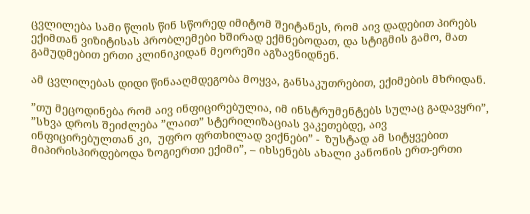ცვლილება სამი წლის წინ სწორედ იმიტომ შეიტანეს, რომ აივ დადებით პირებს  ექიმთან ვიზიტისას პრობლემები ხშირად ექმნებოდათ, და სტიგმის გამო, მათ გამუდმებით ერთი კლინიკიდან მეორეში აგზავნიდნენ.

ამ ცვლილებას დიდი წინააღმდეგობა მოყვა, განსაკუთრებით, ექიმების მხრიდან.

”თუ მეცოდინება რომ აივ ინფიცირებულია, იმ ინსტრუმენტებს სულაც გადავყრი”, ”სხვა დროს შეიძლება ”ლაით” სტერილიზაციას ვაკეთებდე, აივ ინფიცირებულთან კი,  უფრო ფრთხილად ვიქნები” -  ზუსტად ამ სიტყვებით მიპირისპირდებოდა ზოგიერთი ექიმი”, – იხსენებს ახალი კანონის ერთ-ერთი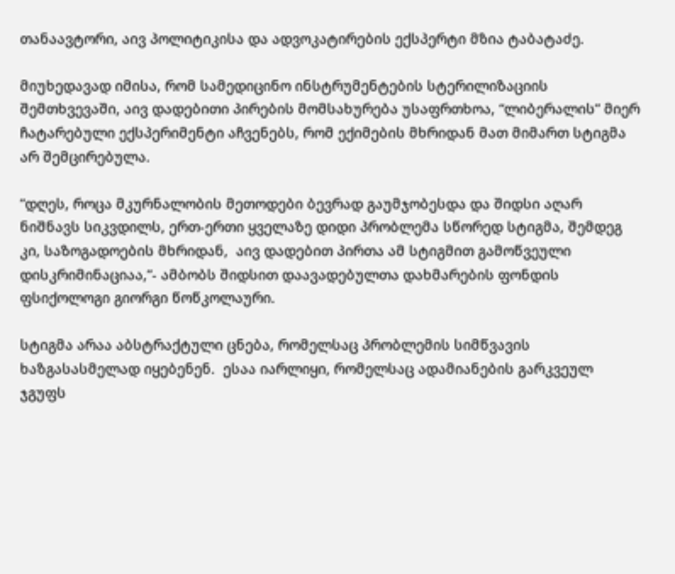თანაავტორი, აივ პოლიტიკისა და ადვოკატირების ექსპერტი მზია ტაბატაძე.

მიუხედავად იმისა, რომ სამედიცინო ინსტრუმენტების სტერილიზაციის შემთხვევაში, აივ დადებითი პირების მომსახურება უსაფრთხოა, “ლიბერალის” მიერ ჩატარებული ექსპერიმენტი აჩვენებს, რომ ექიმების მხრიდან მათ მიმართ სტიგმა არ შემცირებულა.

”დღეს, როცა მკურნალობის მეთოდები ბევრად გაუმჯობესდა და შიდსი აღარ ნიშნავს სიკვდილს, ერთ-ერთი ყველაზე დიდი პრობლემა სწორედ სტიგმა, შემდეგ  კი, საზოგადოების მხრიდან,  აივ დადებით პირთა ამ სტიგმით გამოწვეული დისკრიმინაციაა,”- ამბობს შიდსით დაავადებულთა დახმარების ფონდის ფსიქოლოგი გიორგი წოწკოლაური.

სტიგმა არაა აბსტრაქტული ცნება, რომელსაც პრობლემის სიმწვავის ხაზგასასმელად იყებენენ.  ესაა იარლიყი, რომელსაც ადამიანების გარკვეულ ჯგუფს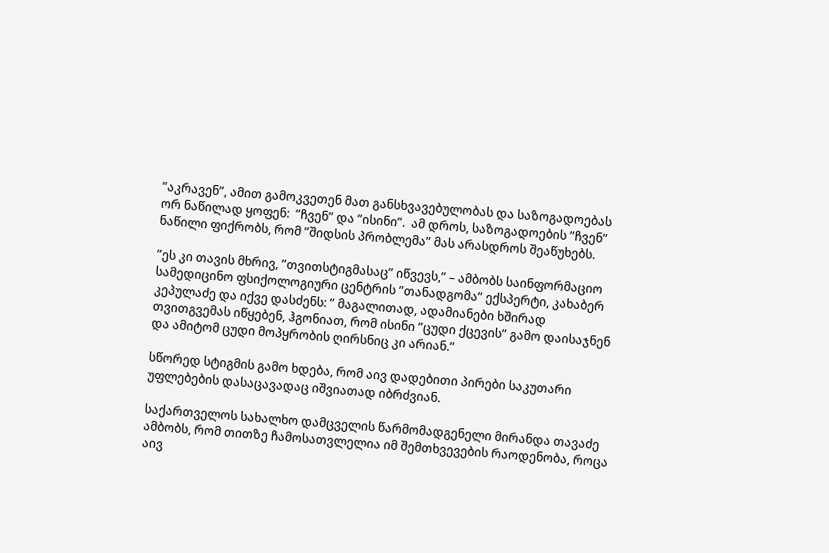”აკრავენ”, ამით გამოკვეთენ მათ განსხვავებულობას და საზოგადოებას ორ ნაწილად ყოფენ:  ”ჩვენ” და ”ისინი”.  ამ დროს, საზოგადოების ”ჩვენ” ნაწილი ფიქრობს, რომ ”შიდსის პრობლემა” მას არასდროს შეაწუხებს.

”ეს კი თავის მხრივ, ”თვითსტიგმასაც” იწვევს,” – ამბობს საინფორმაციო სამედიცინო ფსიქოლოგიური ცენტრის ”თანადგომა” ექსპერტი, კახაბერ კეპულაძე და იქვე დასძენს: ” მაგალითად, ადამიანები ხშირად თვითგვემას იწყებენ, ჰგონიათ, რომ ისინი ”ცუდი ქცევის” გამო დაისაჯნენ და ამიტომ ცუდი მოპყრობის ღირსნიც კი არიან.”

სწორედ სტიგმის გამო ხდება, რომ აივ დადებითი პირები საკუთარი უფლებების დასაცავადაც იშვიათად იბრძვიან.

საქართველოს სახალხო დამცველის წარმომადგენელი მირანდა თავაძე ამბობს, რომ თითზე ჩამოსათვლელია იმ შემთხვევების რაოდენობა, როცა აივ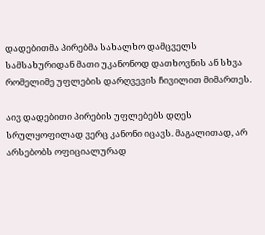დადებითმა პირებმა სახალხო დამცველს სამსახურიდან მათი უკანონოდ დათხოვნის ან სხვა რომელიმე უფლების დარღვევის ჩივილით მიმართეს.

აივ დადებითი პირების უფლებებს დღეს სრულყოფილად ვერც კანონი იცავს. მაგალითად, არ არსებობს ოფიციალურად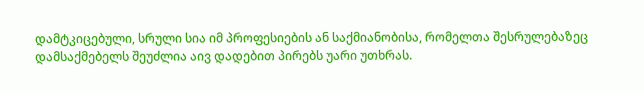დამტკიცებული, სრული სია იმ პროფესიების ან საქმიანობისა, რომელთა შესრულებაზეც დამსაქმებელს შეუძლია აივ დადებით პირებს უარი უთხრას.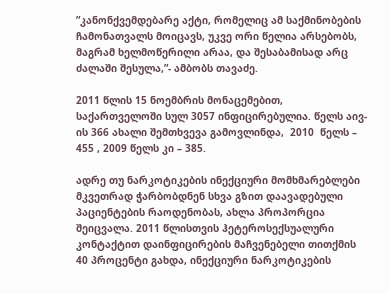”კანონქვემდებარე აქტი, რომელიც ამ საქმინობების ჩამონათვალს მოიცავს, უკვე ორი წელია არსებობს, მაგრამ ხელმოწერილი არაა, და შესაბამისად არც ძალაში შესულა,”- ამბობს თავაძე.

2011 წლის 15 ნოემბრის მონაცემებით, საქართველოში სულ 3057 ინფიცირებულია. წელს აივ-ის 366 ახალი შემთხვევა გამოვლინდა,  2010  წელს – 455 , 2009 წელს კი – 385.

ადრე თუ ნარკოტიკების ინექციური მომხმარებლები მკვეთრად ჭარბობდნენ სხვა გზით დაავადებული პაციენტების რაოდენობას, ახლა პროპორცია შეიცვალა. 2011 წლისთვის ჰეტეროსექსუალური კონტაქტით დაინფიცირების მაჩვენებელი თითქმის 40 პროცენტი გახდა, ინექციური ნარკოტიკების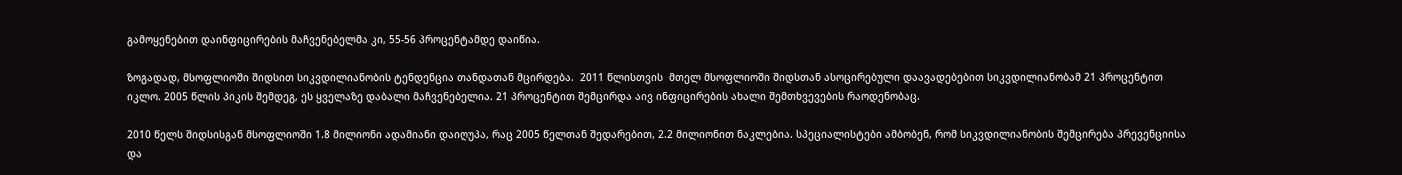გამოყენებით დაინფიცირების მაჩვენებელმა კი, 55-56 პროცენტამდე დაიწია.

ზოგადად, მსოფლიოში შიდსით სიკვდილიანობის ტენდენცია თანდათან მცირდება.  2011 წლისთვის  მთელ მსოფლიოში შიდსთან ასოცირებული დაავადებებით სიკვდილიანობამ 21 პროცენტით იკლო. 2005 წლის პიკის შემდეგ, ეს ყველაზე დაბალი მაჩვენებელია. 21 პროცენტით შემცირდა აივ ინფიცირების ახალი შემთხვევების რაოდენობაც.

2010 წელს შიდსისგან მსოფლიოში 1.8 მილიონი ადამიანი დაიღუპა, რაც 2005 წელთან შედარებით, 2.2 მილიონით ნაკლებია. სპეციალისტები ამბობენ, რომ სიკვდილიანობის შემცირება პრევენციისა და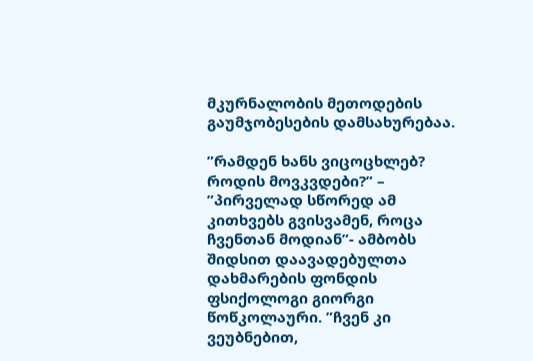მკურნალობის მეთოდების გაუმჯობესების დამსახურებაა.

”რამდენ ხანს ვიცოცხლებ? როდის მოვკვდები?” – ”პირველად სწორედ ამ კითხვებს გვისვამენ, როცა ჩვენთან მოდიან”- ამბობს  შიდსით დაავადებულთა დახმარების ფონდის ფსიქოლოგი გიორგი წოწკოლაური. ”ჩვენ კი ვეუბნებით,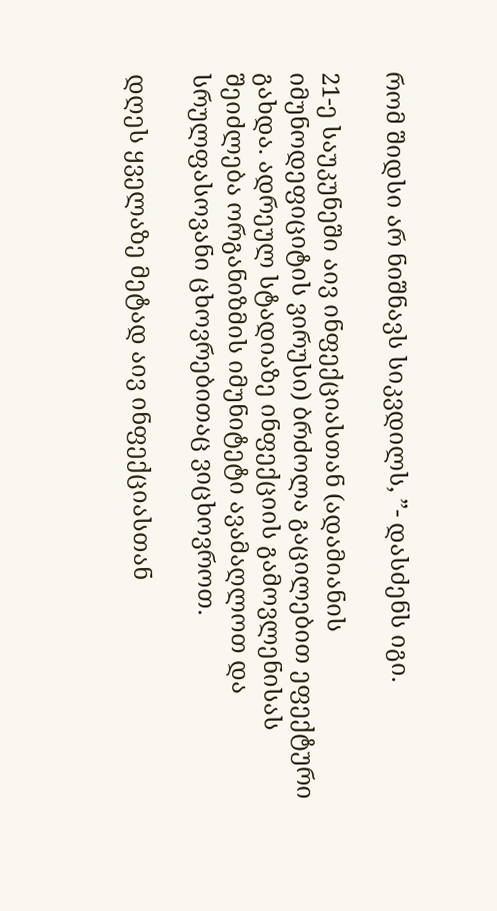რომ შიდსი არ ნიშნავს სიკვდილს, ”- დასძენს იგი.

21-ე საუკუნეში აივ ინფექციასთან (ადამიანის იმუნოდეფიციტის ვირუსი) ბრძოლა გაცილებით ეფექტური გახდა. ადრეულ სტადიაზე ინფექციის გამოვლენისას შეიძლება ორგანიზმის იმუნიტეტი ავამაღლოთ და სრულფასოვანი ცხოვრებითაც ვიცხოვროთ.

დღეს ყველაზე მეტად აივ ინფექციასთან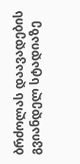ბრძოლას დაავადების გვიანდელ სტადიაზე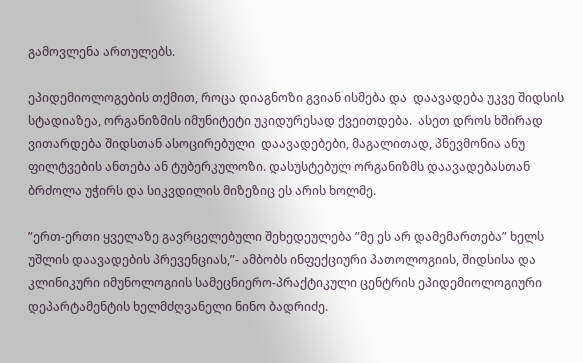გამოვლენა ართულებს.

ეპიდემიოლოგების თქმით, როცა დიაგნოზი გვიან ისმება და  დაავადება უკვე შიდსის სტადიაზეა, ორგანიზმის იმუნიტეტი უკიდურესად ქვეითდება.  ასეთ დროს ხშირად ვითარდება შიდსთან ასოცირებული  დაავადებები, მაგალითად, პნევმონია ანუ ფილტვების ანთება ან ტუბერკულოზი. დასუსტებულ ორგანიზმს დაავადებასთან ბრძოლა უჭირს და სიკვდილის მიზეზიც ეს არის ხოლმე.

”ერთ-ერთი ყველაზე გავრცელებული შეხედეულება ”მე ეს არ დამემართება” ხელს უშლის დაავადების პრევენციას,”- ამბობს ინფექციური პათოლოგიის, შიდსისა და  კლინიკური იმუნოლოგიის სამეცნიერო-პრაქტიკული ცენტრის ეპიდემიოლოგიური დეპარტამენტის ხელმძღვანელი ნინო ბადრიძე.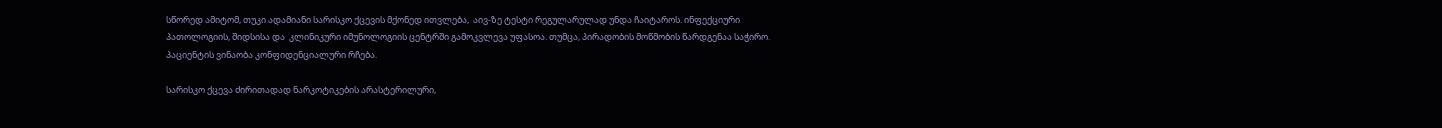სწორედ ამიტომ, თუკი ადამიანი სარისკო ქცევის მქონედ ითვლება,  აივ-ზე ტესტი რეგულარულად უნდა ჩაიტაროს. ინფექციური პათოლოგიის, შიდსისა და  კლინიკური იმუნოლოგიის ცენტრში გამოკვლევა უფასოა. თუმცა, პირადობის მოწმობის წარდგენაა საჭირო. პაციენტის ვინაობა კონფიდენციალური რჩება.

სარისკო ქცევა ძირითადად ნარკოტიკების არასტერილური,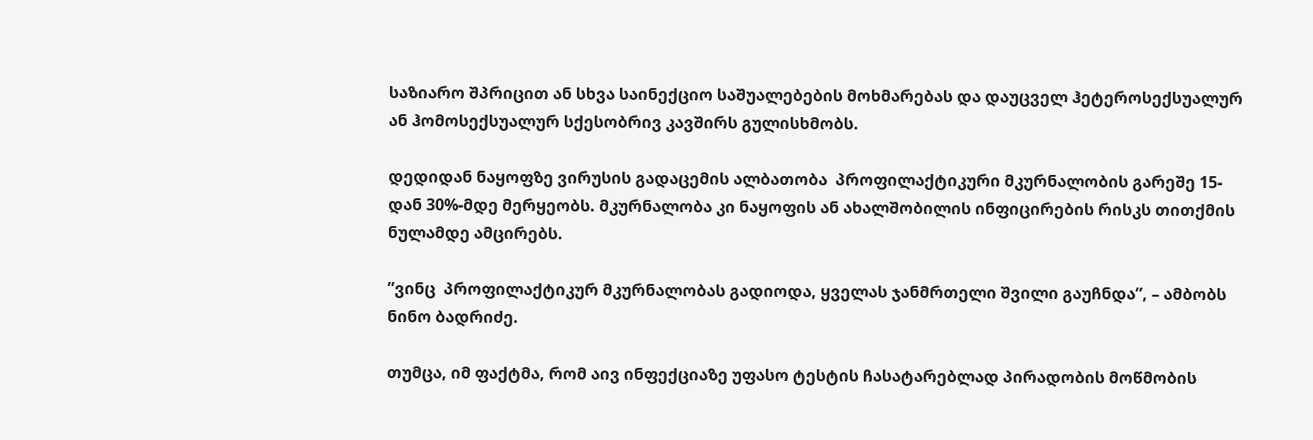საზიარო შპრიცით ან სხვა საინექციო საშუალებების მოხმარებას და დაუცველ ჰეტეროსექსუალურ ან ჰომოსექსუალურ სქესობრივ კავშირს გულისხმობს.

დედიდან ნაყოფზე ვირუსის გადაცემის ალბათობა  პროფილაქტიკური მკურნალობის გარეშე 15- დან 30%-მდე მერყეობს. მკურნალობა კი ნაყოფის ან ახალშობილის ინფიცირების რისკს თითქმის ნულამდე ამცირებს.

”ვინც  პროფილაქტიკურ მკურნალობას გადიოდა, ყველას ჯანმრთელი შვილი გაუჩნდა”, – ამბობს ნინო ბადრიძე.

თუმცა, იმ ფაქტმა, რომ აივ ინფექციაზე უფასო ტესტის ჩასატარებლად პირადობის მოწმობის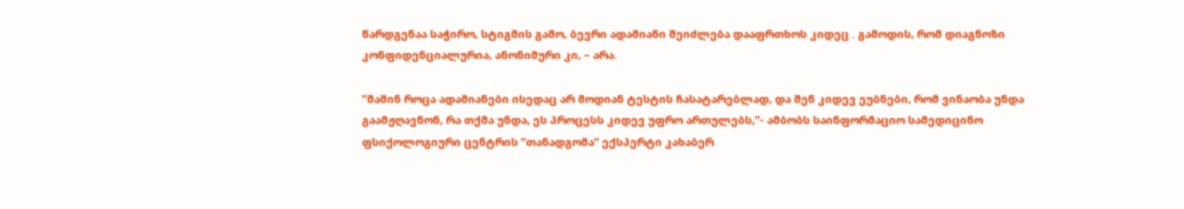წარდგენაა საჭირო, სტიგმის გამო, ბევრი ადამიანი შეიძლება დააფრთხოს კიდეც . გამოდის, რომ დიაგნოზი კონფიდენციალურია, ანონიმური კი, – არა.

”მაშინ როცა ადამიანები ისედაც არ მოდიან ტესტის ჩასატარებლად, და შენ კიდევ ეუბნები, რომ ვინაობა უნდა გაამჟღავნონ, რა თქმა უნდა, ეს პროცესს კიდევ უფრო ართულებს,”- ამბობს საინფორმაციო სამედიცინო ფსიქოლოგიური ცენტრის ”თანადგომა” ექსპერტი კახაბერ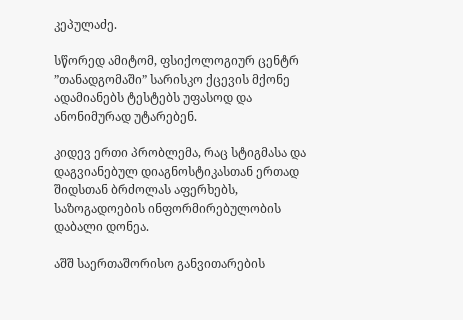კეპულაძე.

სწორედ ამიტომ, ფსიქოლოგიურ ცენტრ ”თანადგომაში” სარისკო ქცევის მქონე ადამიანებს ტესტებს უფასოდ და ანონიმურად უტარებენ.

კიდევ ერთი პრობლემა, რაც სტიგმასა და დაგვიანებულ დიაგნოსტიკასთან ერთად შიდსთან ბრძოლას აფერხებს, საზოგადოების ინფორმირებულობის დაბალი დონეა.

აშშ საერთაშორისო განვითარების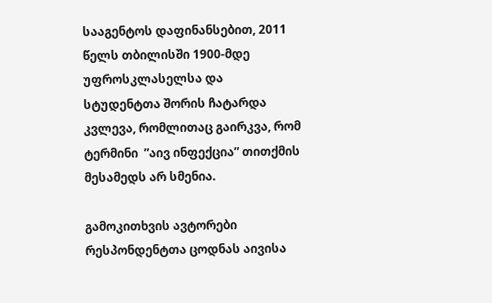სააგენტოს დაფინანსებით, 2011 წელს თბილისში 1900-მდე  უფროსკლასელსა და სტუდენტთა შორის ჩატარდა კვლევა, რომლითაც გაირკვა, რომ ტერმინი  ”აივ ინფექცია” თითქმის მესამედს არ სმენია.

გამოკითხვის ავტორები რესპონდენტთა ცოდნას აივისა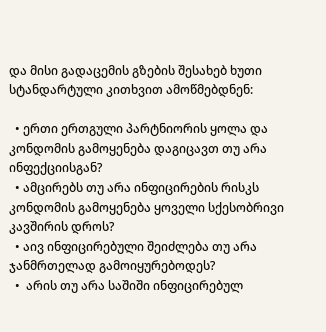და მისი გადაცემის გზების შესახებ ხუთი სტანდარტული კითხვით ამოწმებდნენ:

  • ერთი ერთგული პარტნიორის ყოლა და კონდომის გამოყენება დაგიცავთ თუ არა ინფექციისგან?
  • ამცირებს თუ არა ინფიცირების რისკს კონდომის გამოყენება ყოველი სქესობრივი კავშირის დროს?
  • აივ ინფიცირებული შეიძლება თუ არა ჯანმრთელად გამოიყურებოდეს?
  •  არის თუ არა საშიში ინფიცირებულ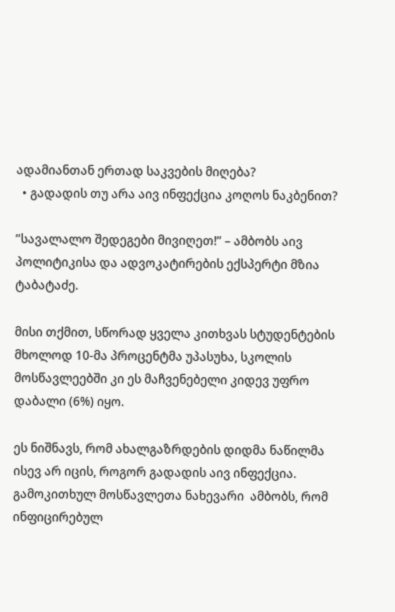ადამიანთან ერთად საკვების მიღება?
  • გადადის თუ არა აივ ინფექცია კოღოს ნაკბენით?

”სავალალო შედეგები მივიღეთ!” – ამბობს აივ პოლიტიკისა და ადვოკატირების ექსპერტი მზია ტაბატაძე.

მისი თქმით, სწორად ყველა კითხვას სტუდენტების მხოლოდ 10-მა პროცენტმა უპასუხა, სკოლის მოსწავლეებში კი ეს მაჩვენებელი კიდევ უფრო დაბალი (6%) იყო.

ეს ნიშნავს, რომ ახალგაზრდების დიდმა ნაწილმა ისევ არ იცის, როგორ გადადის აივ ინფექცია.  გამოკითხულ მოსწავლეთა ნახევარი  ამბობს, რომ ინფიცირებულ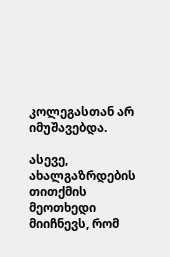კოლეგასთან არ იმუშავებდა.

ასევე, ახალგაზრდების თითქმის  მეოთხედი მიიჩნევს, რომ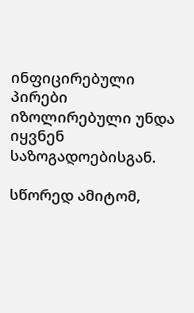ინფიცირებული პირები იზოლირებული უნდა იყვნენ საზოგადოებისგან.

სწორედ ამიტომ,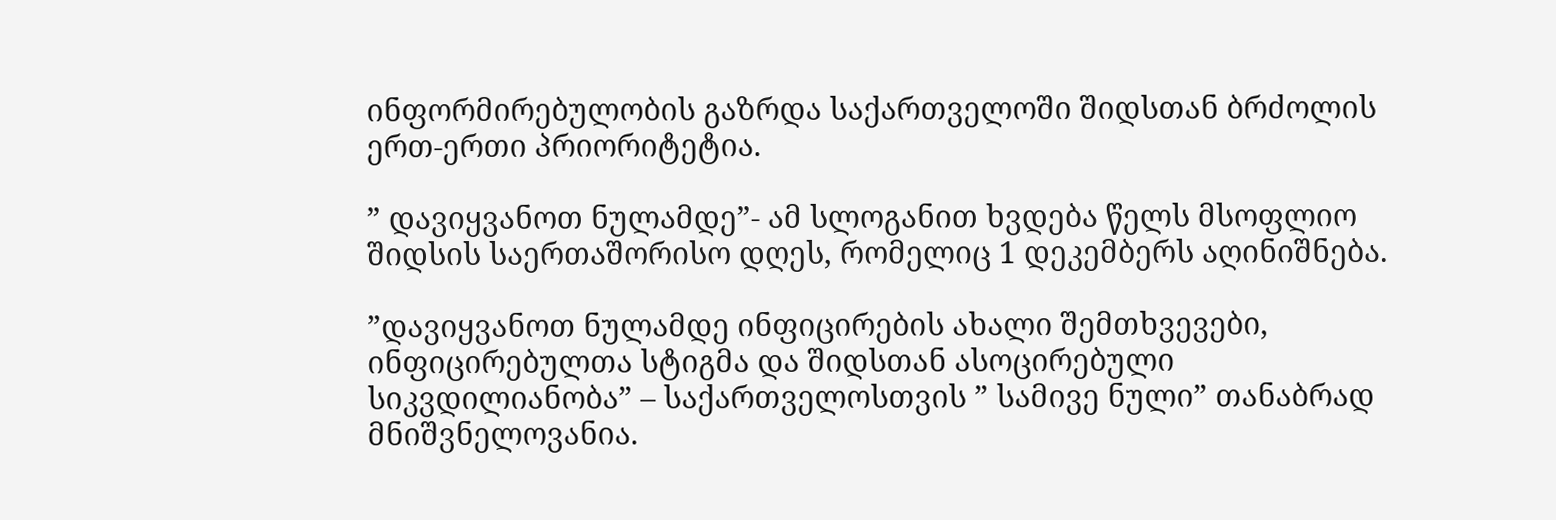ინფორმირებულობის გაზრდა საქართველოში შიდსთან ბრძოლის ერთ-ერთი პრიორიტეტია.

” დავიყვანოთ ნულამდე”- ამ სლოგანით ხვდება წელს მსოფლიო შიდსის საერთაშორისო დღეს, რომელიც 1 დეკემბერს აღინიშნება.

”დავიყვანოთ ნულამდე ინფიცირების ახალი შემთხვევები,  ინფიცირებულთა სტიგმა და შიდსთან ასოცირებული სიკვდილიანობა” – საქართველოსთვის ” სამივე ნული” თანაბრად მნიშვნელოვანია.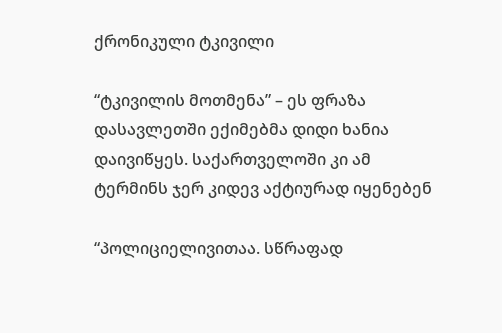ქრონიკული ტკივილი

“ტკივილის მოთმენა” – ეს ფრაზა დასავლეთში ექიმებმა დიდი ხანია დაივიწყეს. საქართველოში კი ამ ტერმინს ჯერ კიდევ აქტიურად იყენებენ

“პოლიციელივითაა. სწრაფად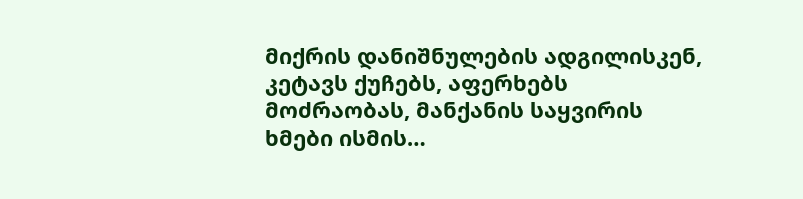მიქრის დანიშნულების ადგილისკენ, კეტავს ქუჩებს, აფერხებს მოძრაობას, მანქანის საყვირის ხმები ისმის…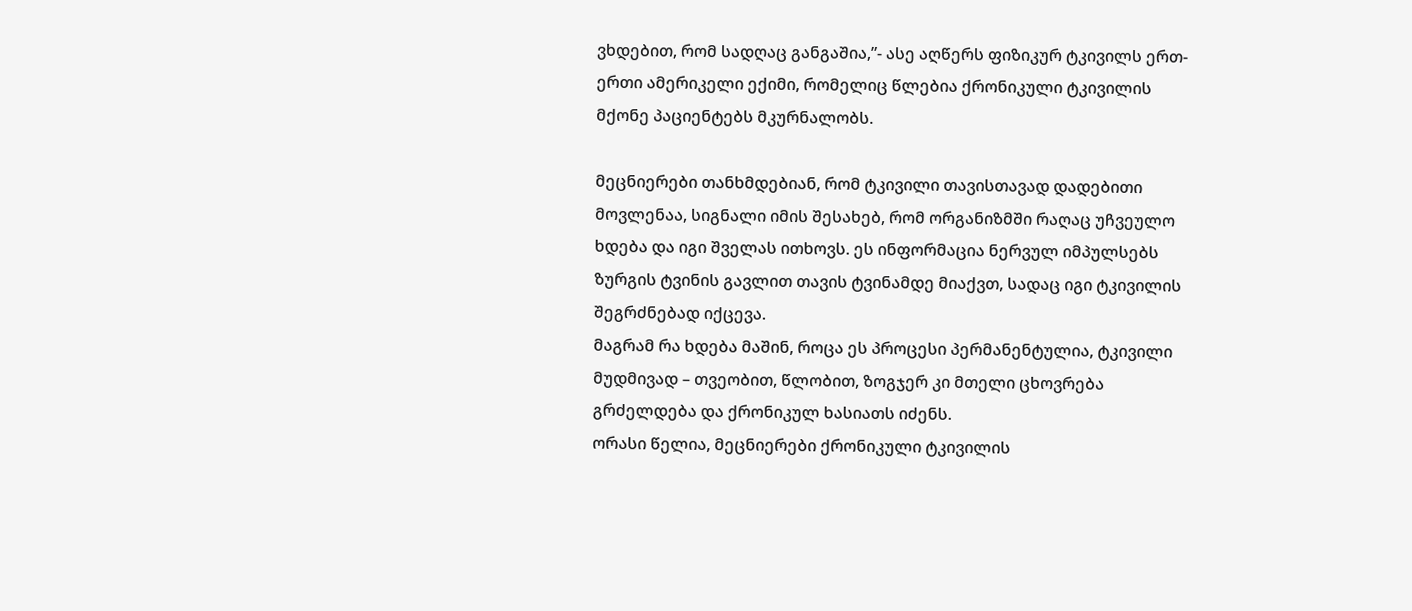ვხდებით, რომ სადღაც განგაშია,”- ასე აღწერს ფიზიკურ ტკივილს ერთ-ერთი ამერიკელი ექიმი, რომელიც წლებია ქრონიკული ტკივილის მქონე პაციენტებს მკურნალობს.

მეცნიერები თანხმდებიან, რომ ტკივილი თავისთავად დადებითი მოვლენაა, სიგნალი იმის შესახებ, რომ ორგანიზმში რაღაც უჩვეულო ხდება და იგი შველას ითხოვს. ეს ინფორმაცია ნერვულ იმპულსებს ზურგის ტვინის გავლით თავის ტვინამდე მიაქვთ, სადაც იგი ტკივილის შეგრძნებად იქცევა.
მაგრამ რა ხდება მაშინ, როცა ეს პროცესი პერმანენტულია, ტკივილი მუდმივად – თვეობით, წლობით, ზოგჯერ კი მთელი ცხოვრება გრძელდება და ქრონიკულ ხასიათს იძენს.
ორასი წელია, მეცნიერები ქრონიკული ტკივილის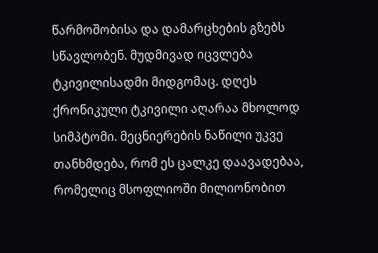წარმოშობისა და დამარცხების გზებს სწავლობენ. მუდმივად იცვლება ტკივილისადმი მიდგომაც. დღეს ქრონიკული ტკივილი აღარაა მხოლოდ სიმპტომი. მეცნიერების ნაწილი უკვე თანხმდება, რომ ეს ცალკე დაავადებაა, რომელიც მსოფლიოში მილიონობით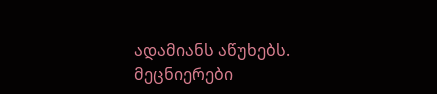ადამიანს აწუხებს.
მეცნიერები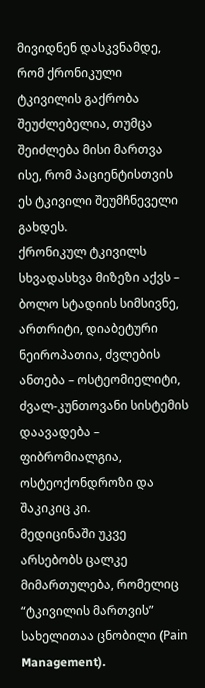მივიდნენ დასკვნამდე, რომ ქრონიკული ტკივილის გაქრობა შეუძლებელია, თუმცა შეიძლება მისი მართვა ისე, რომ პაციენტისთვის ეს ტკივილი შეუმჩნეველი გახდეს.
ქრონიკულ ტკივილს სხვადასხვა მიზეზი აქვს – ბოლო სტადიის სიმსივნე, ართრიტი, დიაბეტური ნეიროპათია, ძვლების ანთება – ოსტეომიელიტი, ძვალ-კუნთოვანი სისტემის დაავადება – ფიბრომიალგია, ოსტეოქონდროზი და შაკიკიც კი.
მედიცინაში უკვე არსებობს ცალკე მიმართულება, რომელიც “ტკივილის მართვის” სახელითაა ცნობილი (Pаin Management).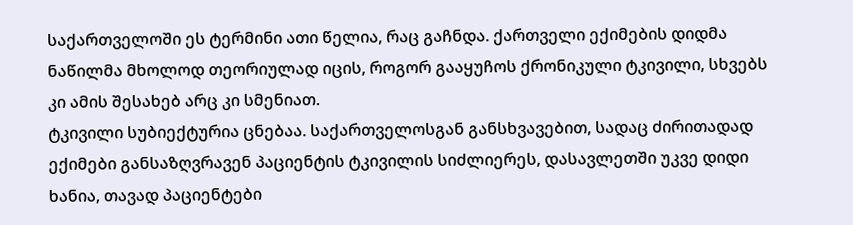საქართველოში ეს ტერმინი ათი წელია, რაც გაჩნდა. ქართველი ექიმების დიდმა ნაწილმა მხოლოდ თეორიულად იცის, როგორ გააყუჩოს ქრონიკული ტკივილი, სხვებს კი ამის შესახებ არც კი სმენიათ.
ტკივილი სუბიექტურია ცნებაა. საქართველოსგან განსხვავებით, სადაც ძირითადად ექიმები განსაზღვრავენ პაციენტის ტკივილის სიძლიერეს, დასავლეთში უკვე დიდი ხანია, თავად პაციენტები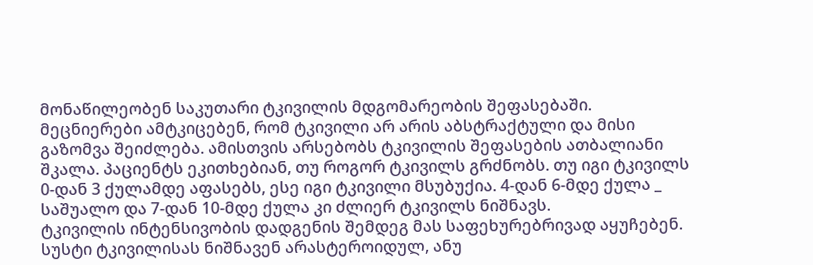მონაწილეობენ საკუთარი ტკივილის მდგომარეობის შეფასებაში.
მეცნიერები ამტკიცებენ, რომ ტკივილი არ არის აბსტრაქტული და მისი გაზომვა შეიძლება. ამისთვის არსებობს ტკივილის შეფასების ათბალიანი შკალა. პაციენტს ეკითხებიან, თუ როგორ ტკივილს გრძნობს. თუ იგი ტკივილს 0-დან 3 ქულამდე აფასებს, ესე იგი ტკივილი მსუბუქია. 4-დან 6-მდე ქულა _ საშუალო და 7-დან 10-მდე ქულა კი ძლიერ ტკივილს ნიშნავს.
ტკივილის ინტენსივობის დადგენის შემდეგ მას საფეხურებრივად აყუჩებენ. სუსტი ტკივილისას ნიშნავენ არასტეროიდულ, ანუ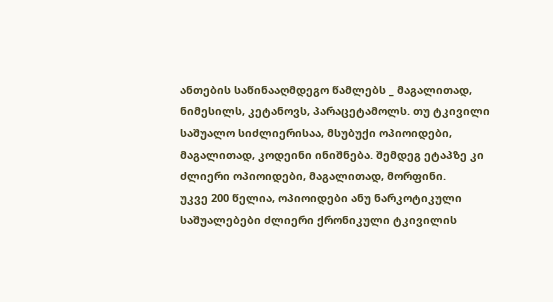ანთების საწინააღმდეგო წამლებს _ მაგალითად, ნიმესილს, კეტანოვს, პარაცეტამოლს. თუ ტკივილი საშუალო სიძლიერისაა, მსუბუქი ოპიოიდები, მაგალითად, კოდეინი ინიშნება. შემდეგ ეტაპზე კი ძლიერი ოპიოიდები, მაგალითად, მორფინი.
უკვე 200 წელია, ოპიოიდები ანუ ნარკოტიკული საშუალებები ძლიერი ქრონიკული ტკივილის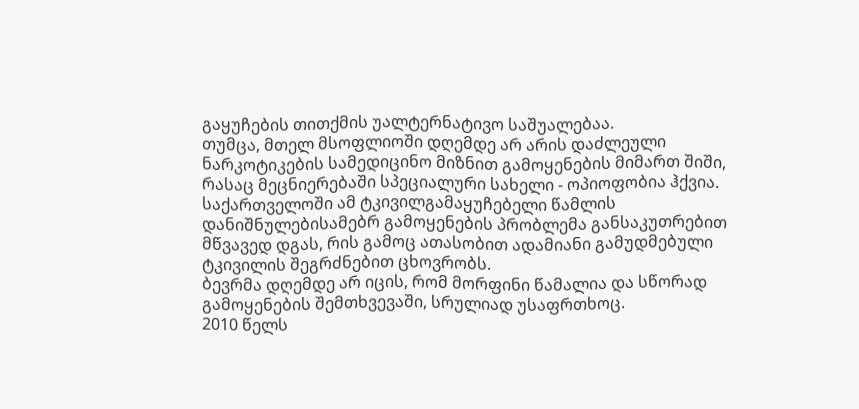გაყუჩების თითქმის უალტერნატივო საშუალებაა.
თუმცა, მთელ მსოფლიოში დღემდე არ არის დაძლეული ნარკოტიკების სამედიცინო მიზნით გამოყენების მიმართ შიში, რასაც მეცნიერებაში სპეციალური სახელი - ოპიოფობია ჰქვია.
საქართველოში ამ ტკივილგამაყუჩებელი წამლის დანიშნულებისამებრ გამოყენების პრობლემა განსაკუთრებით მწვავედ დგას, რის გამოც ათასობით ადამიანი გამუდმებული ტკივილის შეგრძნებით ცხოვრობს.
ბევრმა დღემდე არ იცის, რომ მორფინი წამალია და სწორად გამოყენების შემთხვევაში, სრულიად უსაფრთხოც.
2010 წელს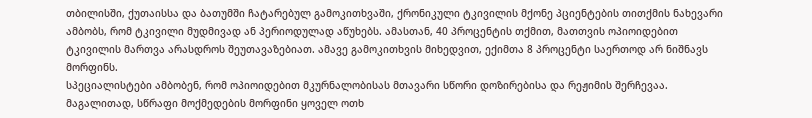თბილისში, ქუთაისსა და ბათუმში ჩატარებულ გამოკითხვაში, ქრონიკული ტკივილის მქონე პციენტების თითქმის ნახევარი ამბობს, რომ ტკივილი მუდმივად ან პერიოდულად აწუხებს. ამასთან, 40 პროცენტის თქმით, მათთვის ოპიოიდებით ტკივილის მართვა არასდროს შეუთავაზებიათ. ამავე გამოკითხვის მიხედვით, ექიმთა 8 პროცენტი საერთოდ არ ნიშნავს მორფინს.
სპეციალისტები ამბობენ, რომ ოპიოიდებით მკურნალობისას მთავარი სწორი დოზირებისა და რეჟიმის შერჩევაა.
მაგალითად, სწრაფი მოქმედების მორფინი ყოველ ოთხ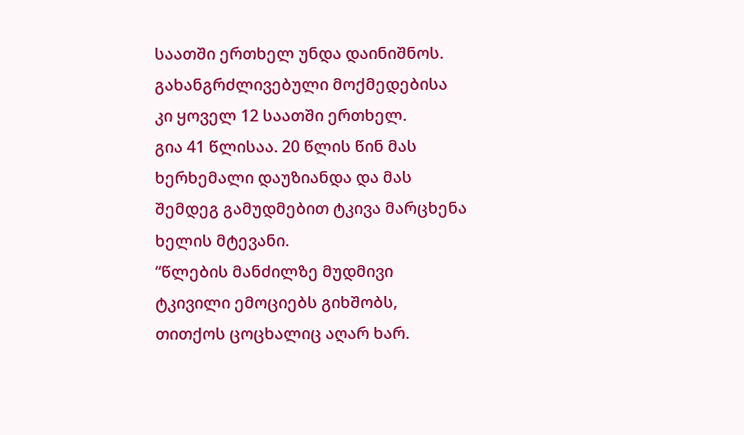საათში ერთხელ უნდა დაინიშნოს. გახანგრძლივებული მოქმედებისა კი ყოველ 12 საათში ერთხელ.
გია 41 წლისაა. 20 წლის წინ მას ხერხემალი დაუზიანდა და მას შემდეგ გამუდმებით ტკივა მარცხენა ხელის მტევანი.
“წლების მანძილზე მუდმივი ტკივილი ემოციებს გიხშობს, თითქოს ცოცხალიც აღარ ხარ.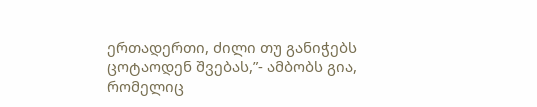ერთადერთი, ძილი თუ განიჭებს ცოტაოდენ შვებას,”- ამბობს გია, რომელიც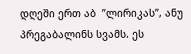დღეში ერთ აბ  ”ლირიკას”, ანუ პრეგაბალინს სვამს. ეს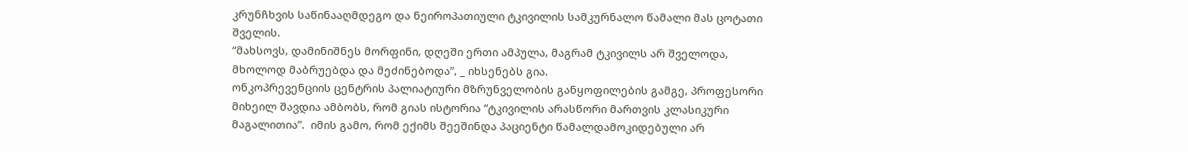კრუნჩხვის საწინააღმდეგო და ნეიროპათიული ტკივილის სამკურნალო წამალი მას ცოტათი შველის.
“მახსოვს, დამინიშნეს მორფინი, დღეში ერთი ამპულა, მაგრამ ტკივილს არ შველოდა, მხოლოდ მაბრუებდა და მეძინებოდა”, _ იხსენებს გია.
ონკოპრევენციის ცენტრის პალიატიური მზრუნველობის განყოფილების გამგე, პროფესორი მიხეილ შავდია ამბობს, რომ გიას ისტორია “ტკივილის არასწორი მართვის კლასიკური მაგალითია”.  იმის გამო, რომ ექიმს შეეშინდა პაციენტი წამალდამოკიდებული არ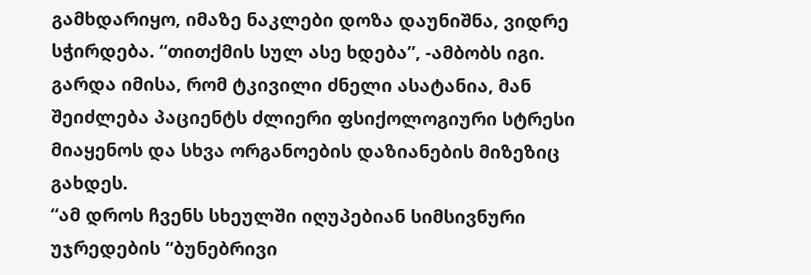გამხდარიყო, იმაზე ნაკლები დოზა დაუნიშნა, ვიდრე სჭირდება. “თითქმის სულ ასე ხდება”, -ამბობს იგი.
გარდა იმისა, რომ ტკივილი ძნელი ასატანია, მან შეიძლება პაციენტს ძლიერი ფსიქოლოგიური სტრესი მიაყენოს და სხვა ორგანოების დაზიანების მიზეზიც გახდეს.
“ამ დროს ჩვენს სხეულში იღუპებიან სიმსივნური უჯრედების “ბუნებრივი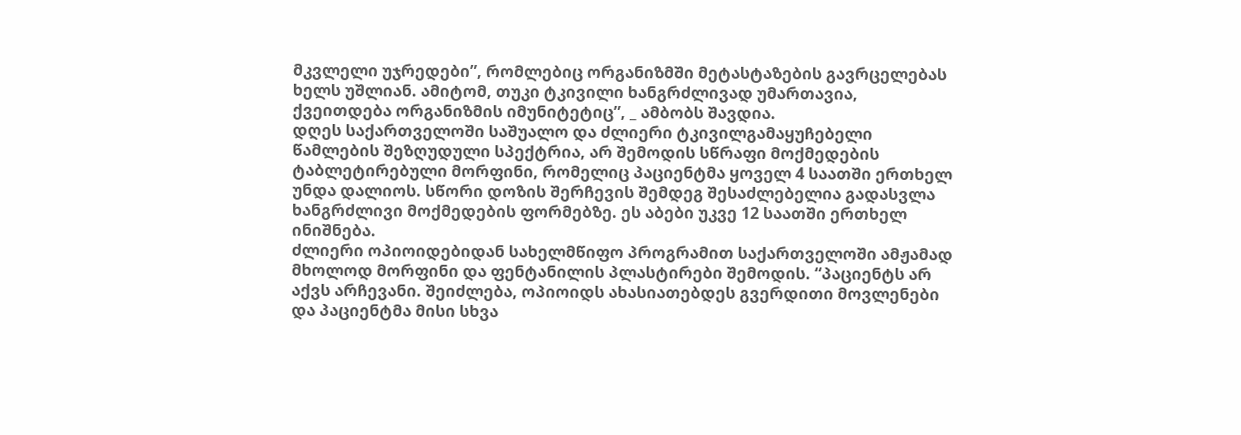მკვლელი უჯრედები”, რომლებიც ორგანიზმში მეტასტაზების გავრცელებას ხელს უშლიან. ამიტომ, თუკი ტკივილი ხანგრძლივად უმართავია, ქვეითდება ორგანიზმის იმუნიტეტიც”, _ ამბობს შავდია.
დღეს საქართველოში საშუალო და ძლიერი ტკივილგამაყუჩებელი წამლების შეზღუდული სპექტრია, არ შემოდის სწრაფი მოქმედების ტაბლეტირებული მორფინი, რომელიც პაციენტმა ყოველ 4 საათში ერთხელ უნდა დალიოს. სწორი დოზის შერჩევის შემდეგ შესაძლებელია გადასვლა ხანგრძლივი მოქმედების ფორმებზე. ეს აბები უკვე 12 საათში ერთხელ ინიშნება.
ძლიერი ოპიოიდებიდან სახელმწიფო პროგრამით საქართველოში ამჟამად მხოლოდ მორფინი და ფენტანილის პლასტირები შემოდის. “პაციენტს არ აქვს არჩევანი. შეიძლება, ოპიოიდს ახასიათებდეს გვერდითი მოვლენები და პაციენტმა მისი სხვა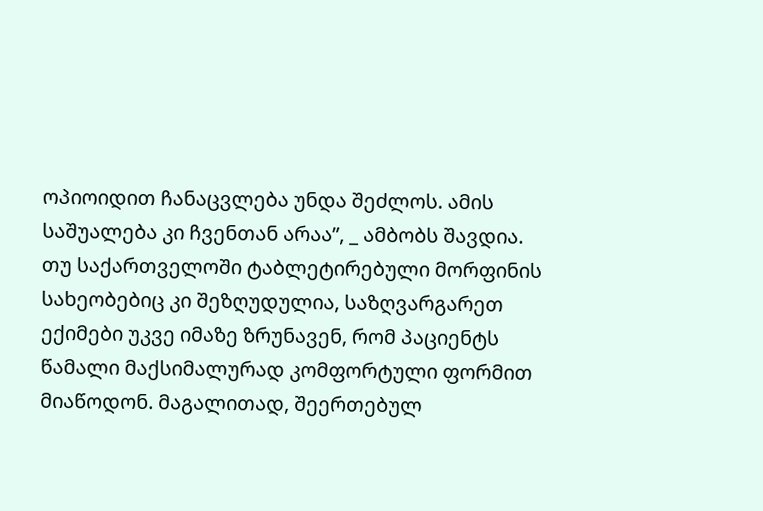ოპიოიდით ჩანაცვლება უნდა შეძლოს. ამის საშუალება კი ჩვენთან არაა”, _ ამბობს შავდია.
თუ საქართველოში ტაბლეტირებული მორფინის სახეობებიც კი შეზღუდულია, საზღვარგარეთ ექიმები უკვე იმაზე ზრუნავენ, რომ პაციენტს წამალი მაქსიმალურად კომფორტული ფორმით მიაწოდონ. მაგალითად, შეერთებულ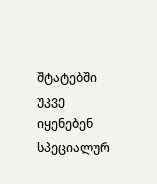შტატებში უკვე იყენებენ სპეციალურ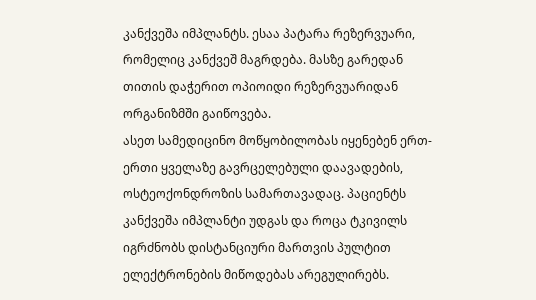კანქვეშა იმპლანტს. ესაა პატარა რეზერვუარი, რომელიც კანქვეშ მაგრდება. მასზე გარედან თითის დაჭერით ოპიოიდი რეზერვუარიდან ორგანიზმში გაიწოვება.
ასეთ სამედიცინო მოწყობილობას იყენებენ ერთ-ერთი ყველაზე გავრცელებული დაავადების, ოსტეოქონდროზის სამართავადაც. პაციენტს კანქვეშა იმპლანტი უდგას და როცა ტკივილს იგრძნობს დისტანციური მართვის პულტით ელექტრონების მიწოდებას არეგულირებს.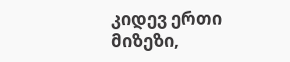კიდევ ერთი მიზეზი,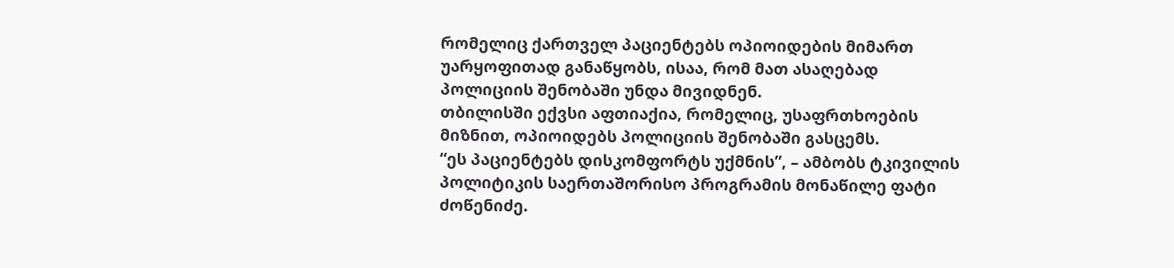რომელიც ქართველ პაციენტებს ოპიოიდების მიმართ უარყოფითად განაწყობს, ისაა, რომ მათ ასაღებად პოლიციის შენობაში უნდა მივიდნენ.
თბილისში ექვსი აფთიაქია, რომელიც, უსაფრთხოების მიზნით, ოპიოიდებს პოლიციის შენობაში გასცემს.
“ეს პაციენტებს დისკომფორტს უქმნის”, – ამბობს ტკივილის პოლიტიკის საერთაშორისო პროგრამის მონაწილე ფატი ძოწენიძე.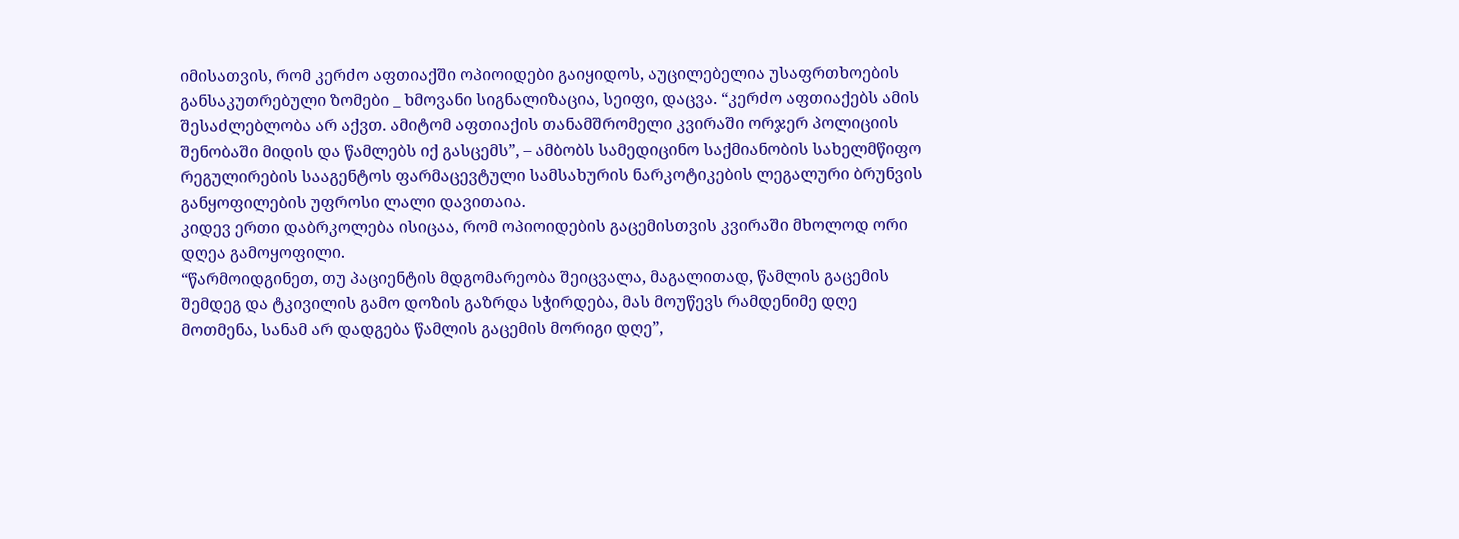იმისათვის, რომ კერძო აფთიაქში ოპიოიდები გაიყიდოს, აუცილებელია უსაფრთხოების განსაკუთრებული ზომები _ ხმოვანი სიგნალიზაცია, სეიფი, დაცვა. “კერძო აფთიაქებს ამის შესაძლებლობა არ აქვთ. ამიტომ აფთიაქის თანამშრომელი კვირაში ორჯერ პოლიციის შენობაში მიდის და წამლებს იქ გასცემს”, – ამბობს სამედიცინო საქმიანობის სახელმწიფო რეგულირების სააგენტოს ფარმაცევტული სამსახურის ნარკოტიკების ლეგალური ბრუნვის განყოფილების უფროსი ლალი დავითაია.
კიდევ ერთი დაბრკოლება ისიცაა, რომ ოპიოიდების გაცემისთვის კვირაში მხოლოდ ორი დღეა გამოყოფილი.
“წარმოიდგინეთ, თუ პაციენტის მდგომარეობა შეიცვალა, მაგალითად, წამლის გაცემის შემდეგ და ტკივილის გამო დოზის გაზრდა სჭირდება, მას მოუწევს რამდენიმე დღე მოთმენა, სანამ არ დადგება წამლის გაცემის მორიგი დღე”,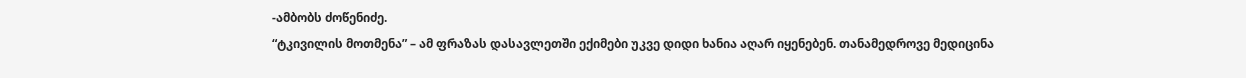-ამბობს ძოწენიძე.
“ტკივილის მოთმენა” – ამ ფრაზას დასავლეთში ექიმები უკვე დიდი ხანია აღარ იყენებენ. თანამედროვე მედიცინა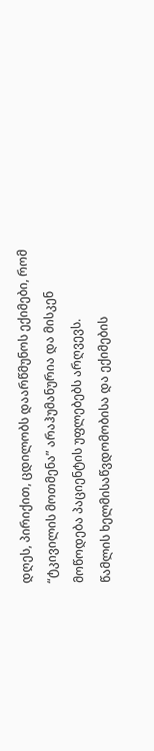დღეს, პირიქით, ცდილობს დაარწმუნოს ექიმები, რომ “ტკივილის მოთმენა” არაჰუმანურია და მისკენ მოწოდება პაციენტის უფლებებს არღვევს.
წამლის ხელმისაწვდომობისა და ექიმების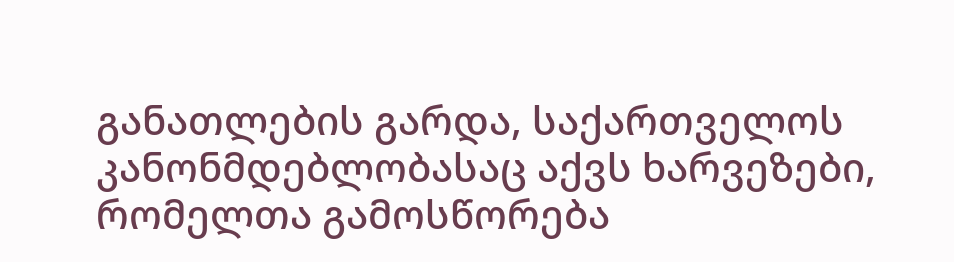განათლების გარდა, საქართველოს კანონმდებლობასაც აქვს ხარვეზები, რომელთა გამოსწორება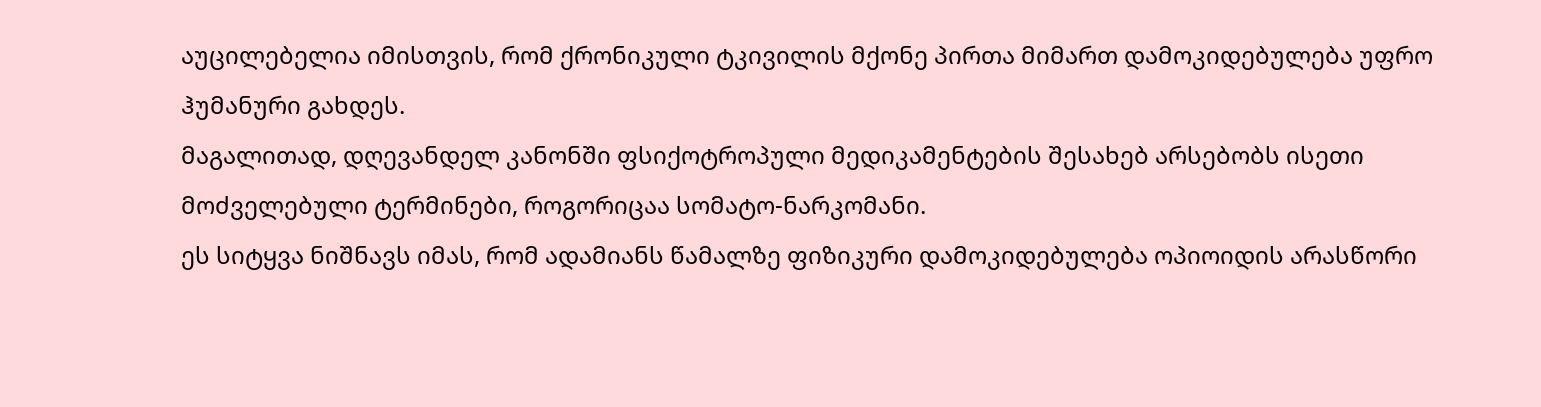აუცილებელია იმისთვის, რომ ქრონიკული ტკივილის მქონე პირთა მიმართ დამოკიდებულება უფრო ჰუმანური გახდეს.
მაგალითად, დღევანდელ კანონში ფსიქოტროპული მედიკამენტების შესახებ არსებობს ისეთი მოძველებული ტერმინები, როგორიცაა სომატო-ნარკომანი.
ეს სიტყვა ნიშნავს იმას, რომ ადამიანს წამალზე ფიზიკური დამოკიდებულება ოპიოიდის არასწორი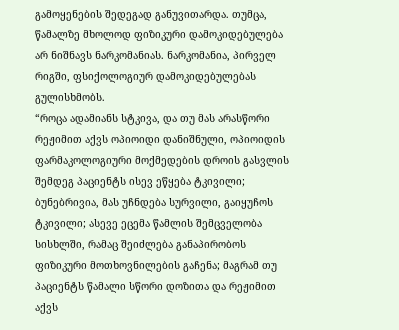გამოყენების შედეგად განუვითარდა. თუმცა, წამალზე მხოლოდ ფიზიკური დამოკიდებულება არ ნიშნავს ნარკომანიას. ნარკომანია, პირველ რიგში, ფსიქოლოგიურ დამოკიდებულებას გულისხმობს.
“როცა ადამიანს სტკივა, და თუ მას არასწორი რეჟიმით აქვს ოპიოიდი დანიშნული, ოპიოიდის ფარმაკოლოგიური მოქმედების დროის გასვლის შემდეგ პაციენტს ისევ ეწყება ტკივილი; ბუნებრივია, მას უჩნდება სურვილი, გაიყუჩოს ტკივილი; ასევე ეცემა წამლის შემცველობა სისხლში, რამაც შეიძლება განაპირობოს ფიზიკური მოთხოვნილების გაჩენა; მაგრამ თუ პაციენტს წამალი სწორი დოზითა და რეჟიმით აქვს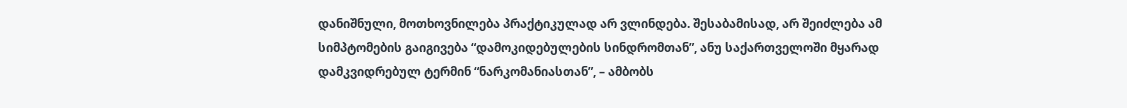დანიშნული, მოთხოვნილება პრაქტიკულად არ ვლინდება. შესაბამისად, არ შეიძლება ამ სიმპტომების გაიგივება “დამოკიდებულების სინდრომთან”, ანუ საქართველოში მყარად დამკვიდრებულ ტერმინ “ნარკომანიასთან”, – ამბობს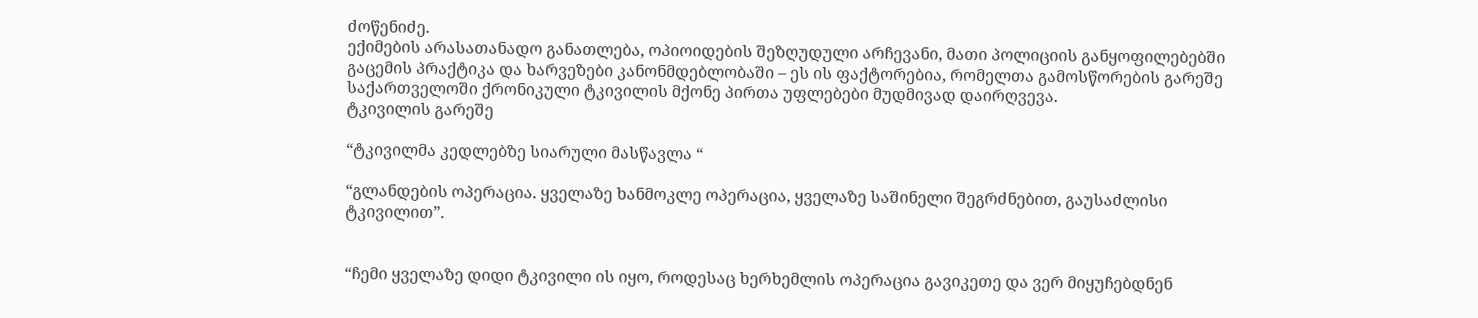ძოწენიძე.
ექიმების არასათანადო განათლება, ოპიოიდების შეზღუდული არჩევანი, მათი პოლიციის განყოფილებებში გაცემის პრაქტიკა და ხარვეზები კანონმდებლობაში – ეს ის ფაქტორებია, რომელთა გამოსწორების გარეშე საქართველოში ქრონიკული ტკივილის მქონე პირთა უფლებები მუდმივად დაირღვევა.
ტკივილის გარეშე

“ტკივილმა კედლებზე სიარული მასწავლა “

“გლანდების ოპერაცია. ყველაზე ხანმოკლე ოპერაცია, ყველაზე საშინელი შეგრძნებით, გაუსაძლისი ტკივილით”.


“ჩემი ყველაზე დიდი ტკივილი ის იყო, როდესაც ხერხემლის ოპერაცია გავიკეთე და ვერ მიყუჩებდნენ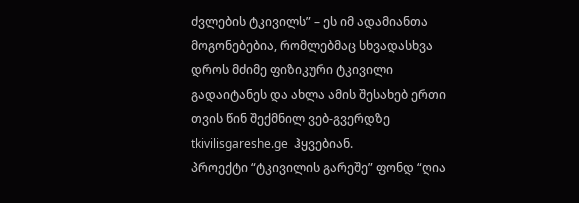ძვლების ტკივილს” – ეს იმ ადამიანთა მოგონებებია, რომლებმაც სხვადასხვა დროს მძიმე ფიზიკური ტკივილი გადაიტანეს და ახლა ამის შესახებ ერთი თვის წინ შექმნილ ვებ-გვერდზე tkivilisgareshe.ge  ჰყვებიან.
პროექტი “ტკივილის გარეშე” ფონდ “ღია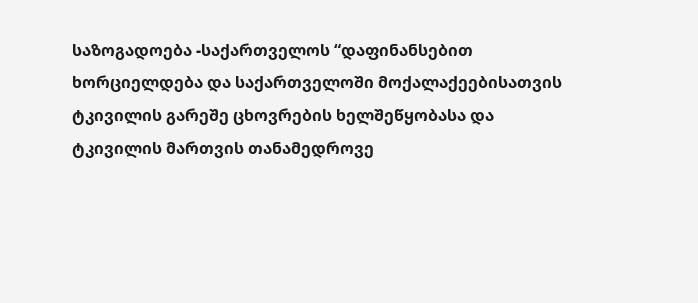საზოგადოება -საქართველოს “დაფინანსებით ხორციელდება და საქართველოში მოქალაქეებისათვის ტკივილის გარეშე ცხოვრების ხელშეწყობასა და ტკივილის მართვის თანამედროვე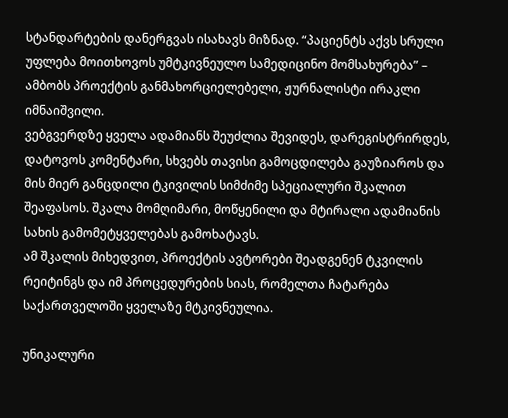სტანდარტების დანერგვას ისახავს მიზნად. “პაციენტს აქვს სრული უფლება მოითხოვოს უმტკივნეულო სამედიცინო მომსახურება” – ამბობს პროექტის განმახორციელებელი, ჟურნალისტი ირაკლი იმნაიშვილი.
ვებგვერდზე ყველა ადამიანს შეუძლია შევიდეს, დარეგისტრირდეს, დატოვოს კომენტარი, სხვებს თავისი გამოცდილება გაუზიაროს და მის მიერ განცდილი ტკივილის სიმძიმე სპეციალური შკალით შეაფასოს. შკალა მომღიმარი, მოწყენილი და მტირალი ადამიანის სახის გამომეტყველებას გამოხატავს.
ამ შკალის მიხედვით, პროექტის ავტორები შეადგენენ ტკვილის რეიტინგს და იმ პროცედურების სიას, რომელთა ჩატარება საქართველოში ყველაზე მტკივნეულია.

უნიკალური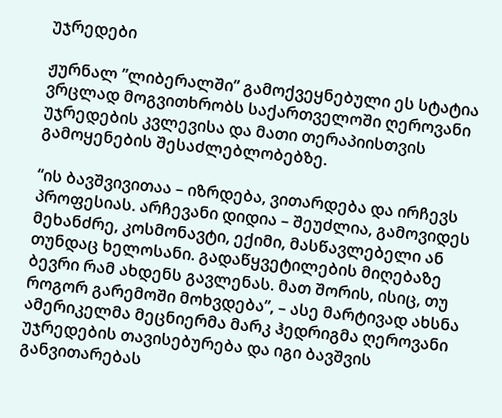უჯრედები

ჟურნალ ”ლიბერალში” გამოქვეყნებული ეს სტატია ვრცლად მოგვითხრობს საქართველოში ღეროვანი უჯრედების კვლევისა და მათი თერაპიისთვის გამოყენების შესაძლებლობებზე.

“ის ბავშვივითაა – იზრდება, ვითარდება და ირჩევს პროფესიას. არჩევანი დიდია – შეუძლია, გამოვიდეს მეხანძრე, კოსმონავტი, ექიმი, მასწავლებელი ან თუნდაც ხელოსანი. გადაწყვეტილების მიღებაზე ბევრი რამ ახდენს გავლენას. მათ შორის, ისიც, თუ როგორ გარემოში მოხვდება”, – ასე მარტივად ახსნა ამერიკელმა მეცნიერმა მარკ ჰედრიგმა ღეროვანი უჯრედების თავისებურება და იგი ბავშვის განვითარებას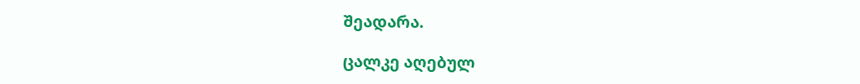შეადარა.

ცალკე აღებულ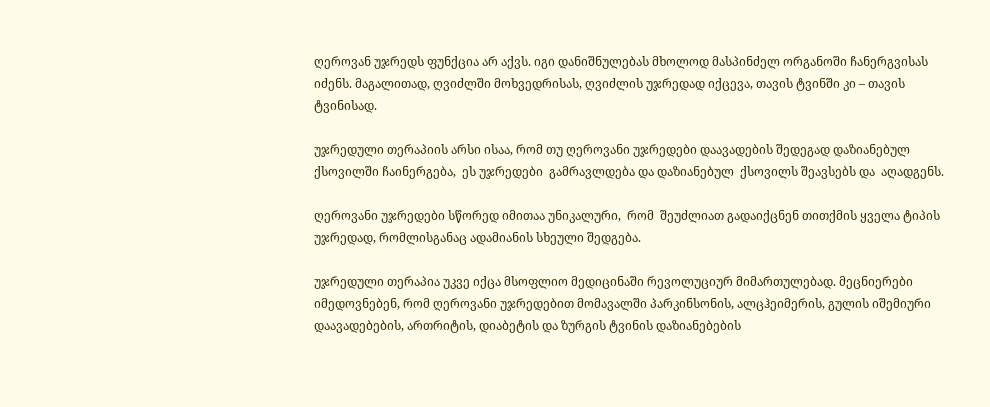ღეროვან უჯრედს ფუნქცია არ აქვს. იგი დანიშნულებას მხოლოდ მასპინძელ ორგანოში ჩანერგვისას იძენს. მაგალითად, ღვიძლში მოხვედრისას, ღვიძლის უჯრედად იქცევა, თავის ტვინში კი – თავის ტვინისად.

უჯრედული თერაპიის არსი ისაა, რომ თუ ღეროვანი უჯრედები დაავადების შედეგად დაზიანებულ ქსოვილში ჩაინერგება,  ეს უჯრედები  გამრავლდება და დაზიანებულ  ქსოვილს შეავსებს და  აღადგენს.

ღეროვანი უჯრედები სწორედ იმითაა უნიკალური,  რომ  შეუძლიათ გადაიქცნენ თითქმის ყველა ტიპის უჯრედად, რომლისგანაც ადამიანის სხეული შედგება.

უჯრედული თერაპია უკვე იქცა მსოფლიო მედიცინაში რევოლუციურ მიმართულებად. მეცნიერები იმედოვნებენ, რომ ღეროვანი უჯრედებით მომავალში პარკინსონის, ალცჰეიმერის, გულის იშემიური დაავადებების, ართრიტის, დიაბეტის და ზურგის ტვინის დაზიანებების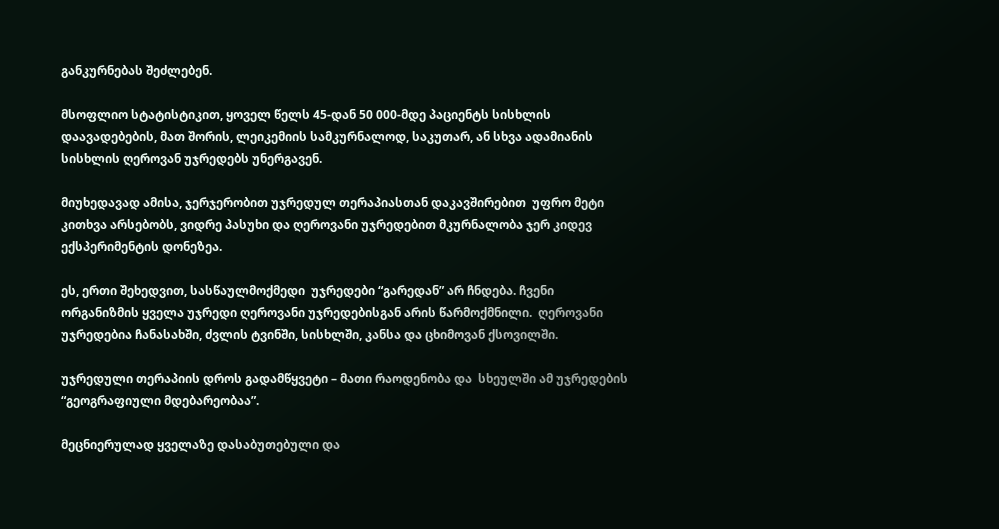განკურნებას შეძლებენ.

მსოფლიო სტატისტიკით, ყოველ წელს 45-დან 50 000-მდე პაციენტს სისხლის დაავადებების, მათ შორის, ლეიკემიის სამკურნალოდ, საკუთარ, ან სხვა ადამიანის სისხლის ღეროვან უჯრედებს უნერგავენ.

მიუხედავად ამისა, ჯერჯერობით უჯრედულ თერაპიასთან დაკავშირებით  უფრო მეტი კითხვა არსებობს, ვიდრე პასუხი და ღეროვანი უჯრედებით მკურნალობა ჯერ კიდევ ექსპერიმენტის დონეზეა.

ეს, ერთი შეხედვით, სასწაულმოქმედი  უჯრედები “გარედან” არ ჩნდება. ჩვენი ორგანიზმის ყველა უჯრედი ღეროვანი უჯრედებისგან არის წარმოქმნილი.  ღეროვანი უჯრედებია ჩანასახში, ძვლის ტვინში, სისხლში, კანსა და ცხიმოვან ქსოვილში.

უჯრედული თერაპიის დროს გადამწყვეტი – მათი რაოდენობა და  სხეულში ამ უჯრედების “გეოგრაფიული მდებარეობაა”.

მეცნიერულად ყველაზე დასაბუთებული და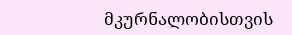მკურნალობისთვის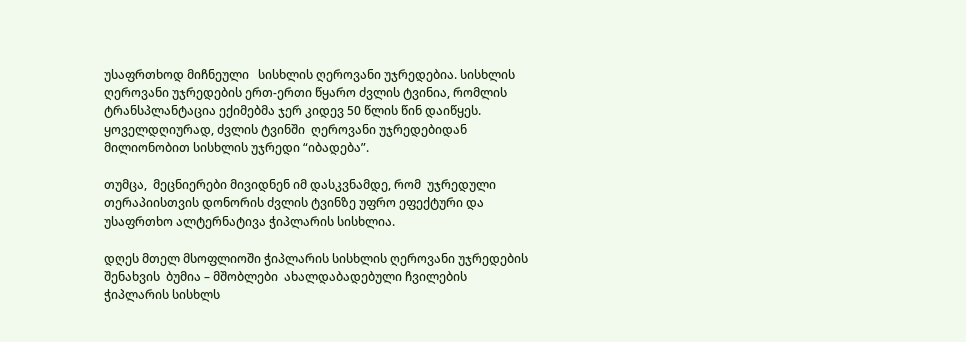უსაფრთხოდ მიჩნეული   სისხლის ღეროვანი უჯრედებია. სისხლის ღეროვანი უჯრედების ერთ-ერთი წყარო ძვლის ტვინია, რომლის ტრანსპლანტაცია ექიმებმა ჯერ კიდევ 50 წლის წინ დაიწყეს. ყოველდღიურად, ძვლის ტვინში  ღეროვანი უჯრედებიდან მილიონობით სისხლის უჯრედი “იბადება”.

თუმცა,  მეცნიერები მივიდნენ იმ დასკვნამდე, რომ  უჯრედული თერაპიისთვის დონორის ძვლის ტვინზე უფრო ეფექტური და  უსაფრთხო ალტერნატივა ჭიპლარის სისხლია.

დღეს მთელ მსოფლიოში ჭიპლარის სისხლის ღეროვანი უჯრედების შენახვის  ბუმია – მშობლები  ახალდაბადებული ჩვილების  ჭიპლარის სისხლს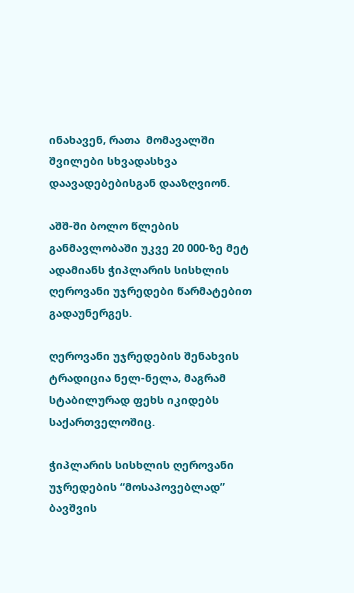ინახავენ, რათა  მომავალში შვილები სხვადასხვა დაავადებებისგან დააზღვიონ.

აშშ-ში ბოლო წლების განმავლობაში უკვე 20 000-ზე მეტ ადამიანს ჭიპლარის სისხლის ღეროვანი უჯრედები წარმატებით გადაუნერგეს.

ღეროვანი უჯრედების შენახვის ტრადიცია ნელ-ნელა, მაგრამ სტაბილურად ფეხს იკიდებს საქართველოშიც.

ჭიპლარის სისხლის ღეროვანი უჯრედების “მოსაპოვებლად”  ბავშვის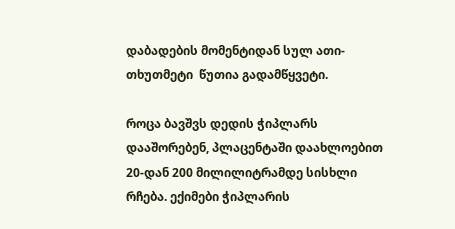დაბადების მომენტიდან სულ ათი-თხუთმეტი  წუთია გადამწყვეტი.

როცა ბავშვს დედის ჭიპლარს დააშორებენ, პლაცენტაში დაახლოებით 20-დან 200 მილილიტრამდე სისხლი რჩება. ექიმები ჭიპლარის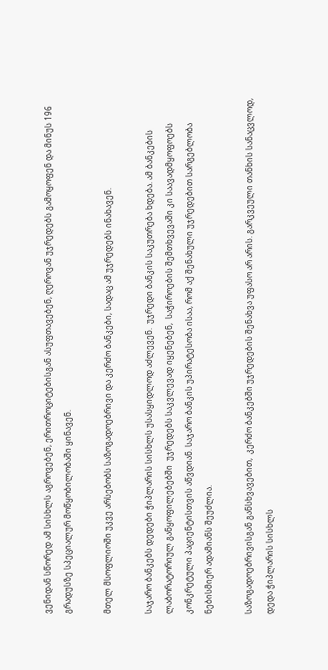ვენიდან სწორედ ამ სისხლს აგროვებენ, ერითროციტებისგან ასუფთავებენ, ღეროვან უჯრედებს გამოყოფენ და მინუს 196 გრადუსზე სპეციალურ მოწყობილობაში ყინავენ.

მთელ მსოფლიოში უკვე არსებობს საზოგადოებრივი და კერძო ბანკები, სადაც ამ უჯრედებს ინახავენ.

საჯარო ბანკებს დედები ჭიპლარის სისხლს უსასყიდლოდ აძლევენ.  უჯრედი ბანკის საკუთრება ხდება. ამ ბანკების ლაბორატორიულ განყოფილებებში  უჯრედებს საკვლევად იყენებენ,  საჭიროების შემთხვევაში კი საავადმყოფოებს კონკრეტული პაციენტისთვის აწვდიან. საჯარო ბანკის უპირატესობა ისაა, რომ აქ შენახული უჯრედებით სარგებლობა ნებისმიერ ადამიანს შეუძლია.

საზოგადოებრივისგან განსხვავებით,  კერძო ბანკებში უჯრედების შენახვა უფასო არ არის. გარკვეული თანხის სანაცვლოდ, დედა ჭიპლარის სისხლს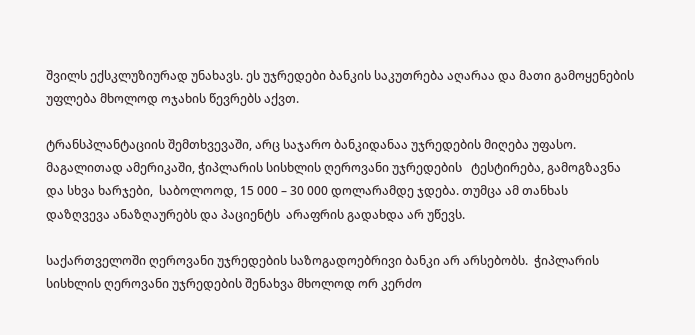შვილს ექსკლუზიურად უნახავს. ეს უჯრედები ბანკის საკუთრება აღარაა და მათი გამოყენების უფლება მხოლოდ ოჯახის წევრებს აქვთ.

ტრანსპლანტაციის შემთხვევაში, არც საჯარო ბანკიდანაა უჯრედების მიღება უფასო.  მაგალითად ამერიკაში, ჭიპლარის სისხლის ღეროვანი უჯრედების   ტესტირება, გამოგზავნა და სხვა ხარჯები,  საბოლოოდ, 15 000 – 30 000 დოლარამდე ჯდება. თუმცა ამ თანხას დაზღვევა ანაზღაურებს და პაციენტს  არაფრის გადახდა არ უწევს.

საქართველოში ღეროვანი უჯრედების საზოგადოებრივი ბანკი არ არსებობს.  ჭიპლარის სისხლის ღეროვანი უჯრედების შენახვა მხოლოდ ორ კერძო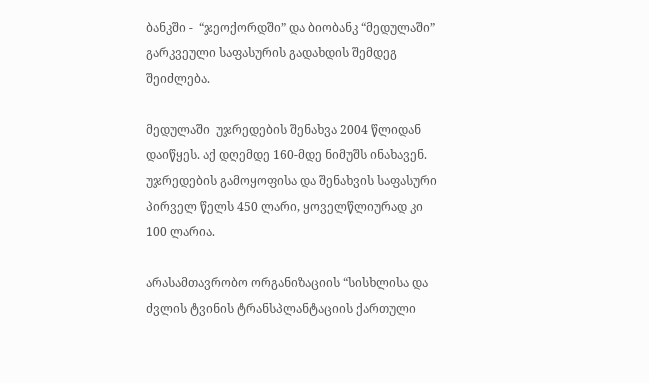ბანკში -  “ჯეოქორდში” და ბიობანკ “მედულაში” გარკვეული საფასურის გადახდის შემდეგ შეიძლება.

მედულაში  უჯრედების შენახვა 2004 წლიდან დაიწყეს. აქ დღემდე 160-მდე ნიმუშს ინახავენ. უჯრედების გამოყოფისა და შენახვის საფასური პირველ წელს 450 ლარი, ყოველწლიურად კი 100 ლარია.

არასამთავრობო ორგანიზაციის “სისხლისა და ძვლის ტვინის ტრანსპლანტაციის ქართული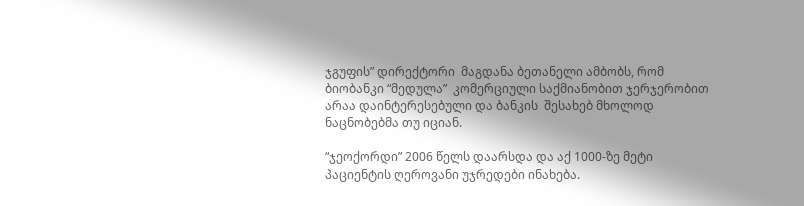ჯგუფის” დირექტორი  მაგდანა ბეთანელი ამბობს, რომ ბიობანკი “მედულა”  კომერციული საქმიანობით ჯერჯერობით არაა დაინტერესებული და ბანკის  შესახებ მხოლოდ ნაცნობებმა თუ იციან.

“ჯეოქორდი” 2006 წელს დაარსდა და აქ 1000-ზე მეტი პაციენტის ღეროვანი უჯრედები ინახება.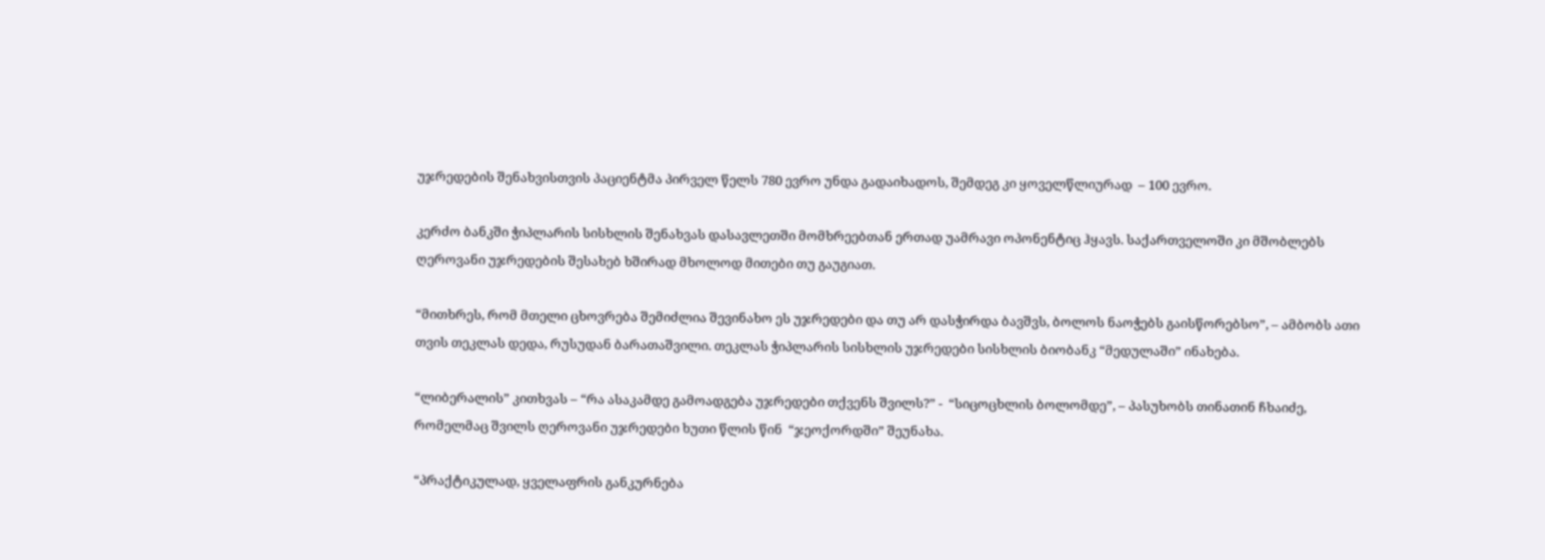უჯრედების შენახვისთვის პაციენტმა პირველ წელს 780 ევრო უნდა გადაიხადოს, შემდეგ კი ყოველწლიურად  – 100 ევრო.

კერძო ბანკში ჭიპლარის სისხლის შენახვას დასავლეთში მომხრეებთან ერთად უამრავი ოპონენტიც ჰყავს. საქართველოში კი მშობლებს ღეროვანი უჯრედების შესახებ ხშირად მხოლოდ მითები თუ გაუგიათ.

“მითხრეს, რომ მთელი ცხოვრება შემიძლია შევინახო ეს უჯრედები და თუ არ დასჭირდა ბავშვს, ბოლოს ნაოჭებს გაისწორებსო”, – ამბობს ათი თვის თეკლას დედა, რუსუდან ბარათაშვილი. თეკლას ჭიპლარის სისხლის უჯრედები სისხლის ბიობანკ “მედულაში” ინახება.

“ლიბერალის” კითხვას – “რა ასაკამდე გამოადგება უჯრედები თქვენს შვილს?” -  “სიცოცხლის ბოლომდე”, – პასუხობს თინათინ ჩხაიძე, რომელმაც შვილს ღეროვანი უჯრედები ხუთი წლის წინ  “ჯეოქორდში” შეუნახა.

“პრაქტიკულად, ყველაფრის განკურნება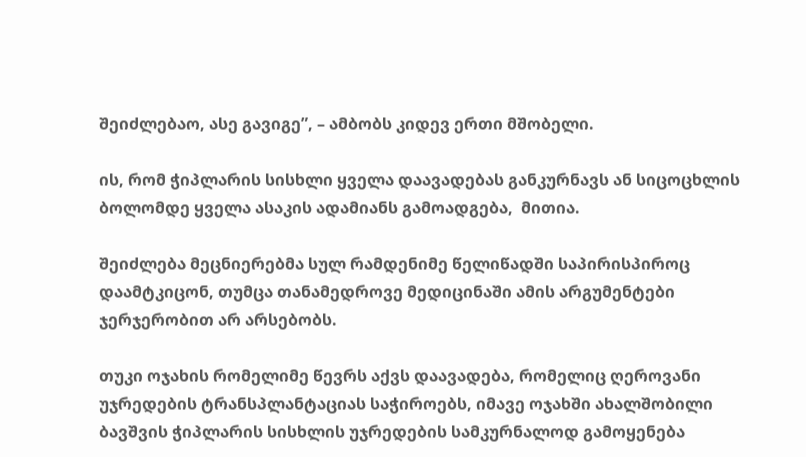შეიძლებაო, ასე გავიგე”, – ამბობს კიდევ ერთი მშობელი.

ის, რომ ჭიპლარის სისხლი ყველა დაავადებას განკურნავს ან სიცოცხლის ბოლომდე ყველა ასაკის ადამიანს გამოადგება,  მითია.

შეიძლება მეცნიერებმა სულ რამდენიმე წელიწადში საპირისპიროც დაამტკიცონ, თუმცა თანამედროვე მედიცინაში ამის არგუმენტები ჯერჯერობით არ არსებობს.

თუკი ოჯახის რომელიმე წევრს აქვს დაავადება, რომელიც ღეროვანი უჯრედების ტრანსპლანტაციას საჭიროებს, იმავე ოჯახში ახალშობილი ბავშვის ჭიპლარის სისხლის უჯრედების სამკურნალოდ გამოყენება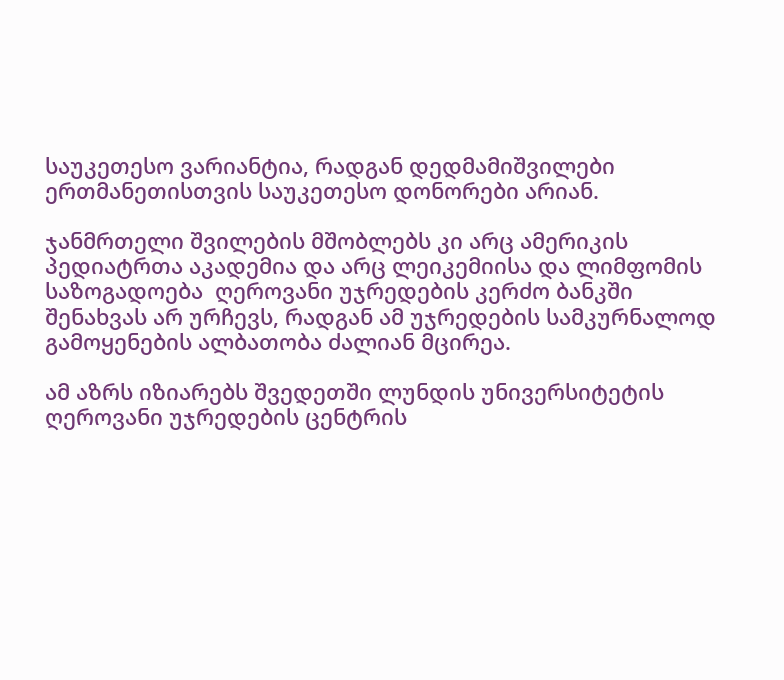საუკეთესო ვარიანტია, რადგან დედმამიშვილები ერთმანეთისთვის საუკეთესო დონორები არიან.

ჯანმრთელი შვილების მშობლებს კი არც ამერიკის პედიატრთა აკადემია და არც ლეიკემიისა და ლიმფომის საზოგადოება  ღეროვანი უჯრედების კერძო ბანკში შენახვას არ ურჩევს, რადგან ამ უჯრედების სამკურნალოდ გამოყენების ალბათობა ძალიან მცირეა.

ამ აზრს იზიარებს შვედეთში ლუნდის უნივერსიტეტის ღეროვანი უჯრედების ცენტრის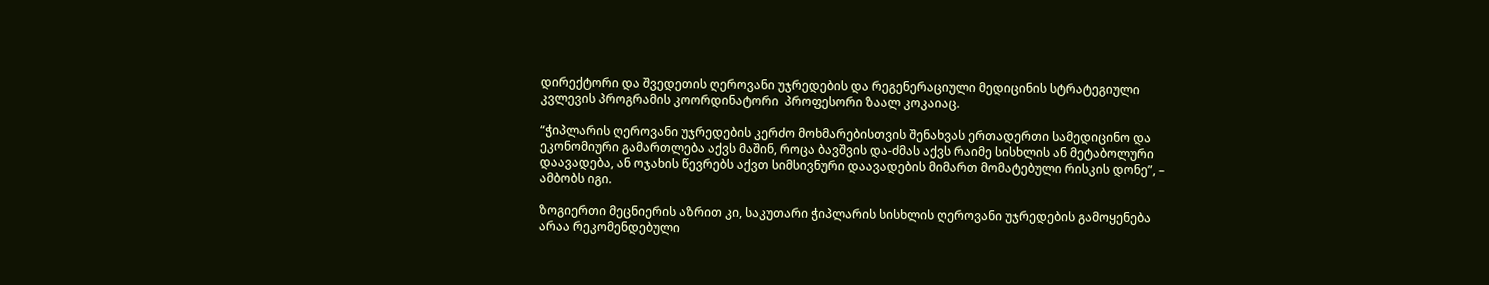დირექტორი და შვედეთის ღეროვანი უჯრედების და რეგენერაციული მედიცინის სტრატეგიული კვლევის პროგრამის კოორდინატორი  პროფესორი ზაალ კოკაიაც.

“ჭიპლარის ღეროვანი უჯრედების კერძო მოხმარებისთვის შენახვას ერთადერთი სამედიცინო და ეკონომიური გამართლება აქვს მაშინ, როცა ბავშვის და-ძმას აქვს რაიმე სისხლის ან მეტაბოლური დაავადება, ან ოჯახის წევრებს აქვთ სიმსივნური დაავადების მიმართ მომატებული რისკის დონე”, – ამბობს იგი.

ზოგიერთი მეცნიერის აზრით კი, საკუთარი ჭიპლარის სისხლის ღეროვანი უჯრედების გამოყენება არაა რეკომენდებული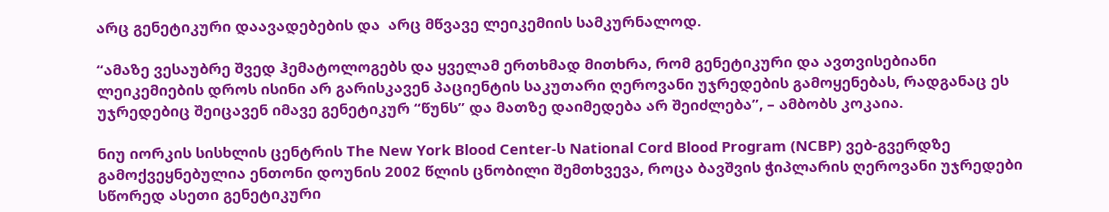არც გენეტიკური დაავადებების და  არც მწვავე ლეიკემიის სამკურნალოდ.

“ამაზე ვესაუბრე შვედ ჰემატოლოგებს და ყველამ ერთხმად მითხრა, რომ გენეტიკური და ავთვისებიანი ლეიკემიების დროს ისინი არ გარისკავენ პაციენტის საკუთარი ღეროვანი უჯრედების გამოყენებას, რადგანაც ეს უჯრედებიც შეიცავენ იმავე გენეტიკურ “წუნს” და მათზე დაიმედება არ შეიძლება”, – ამბობს კოკაია.

ნიუ იორკის სისხლის ცენტრის The New York Blood Center-ს National Cord Blood Program (NCBP) ვებ-გვერდზე გამოქვეყნებულია ენთონი დოუნის 2002 წლის ცნობილი შემთხვევა, როცა ბავშვის ჭიპლარის ღეროვანი უჯრედები სწორედ ასეთი გენეტიკური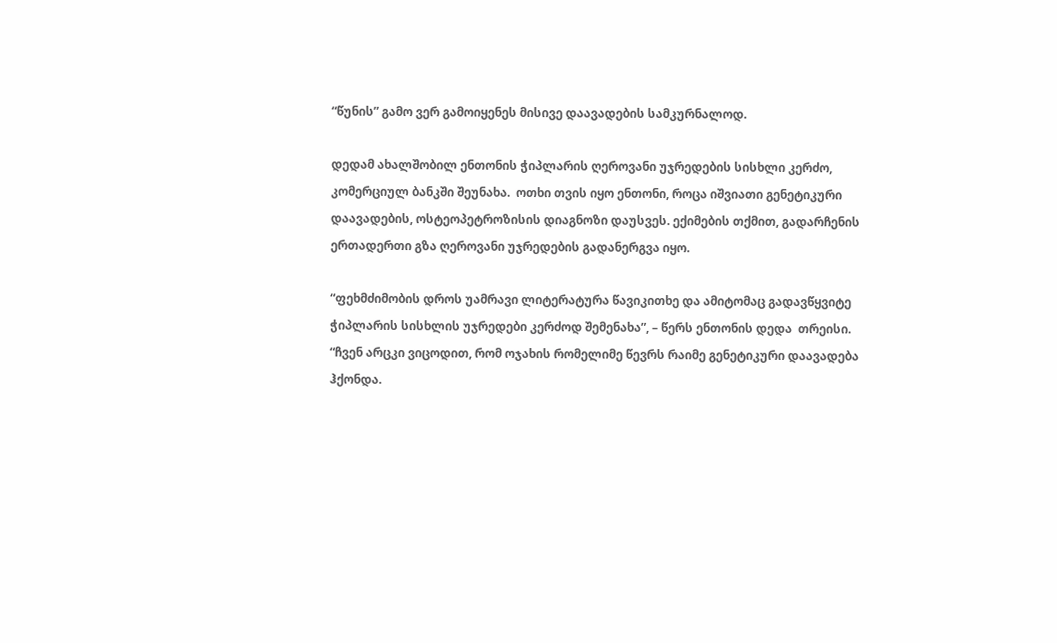“წუნის” გამო ვერ გამოიყენეს მისივე დაავადების სამკურნალოდ.

დედამ ახალშობილ ენთონის ჭიპლარის ღეროვანი უჯრედების სისხლი კერძო, კომერციულ ბანკში შეუნახა.  ოთხი თვის იყო ენთონი, როცა იშვიათი გენეტიკური დაავადების, ოსტეოპეტროზისის დიაგნოზი დაუსვეს. ექიმების თქმით, გადარჩენის ერთადერთი გზა ღეროვანი უჯრედების გადანერგვა იყო.

“ფეხმძიმობის დროს უამრავი ლიტერატურა წავიკითხე და ამიტომაც გადავწყვიტე ჭიპლარის სისხლის უჯრედები კერძოდ შემენახა”, – წერს ენთონის დედა  თრეისი. “ჩვენ არცკი ვიცოდით, რომ ოჯახის რომელიმე წევრს რაიმე გენეტიკური დაავადება ჰქონდა.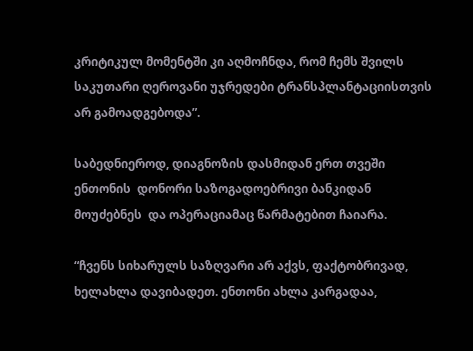კრიტიკულ მომენტში კი აღმოჩნდა, რომ ჩემს შვილს საკუთარი ღეროვანი უჯრედები ტრანსპლანტაციისთვის არ გამოადგებოდა”.

საბედნიეროდ, დიაგნოზის დასმიდან ერთ თვეში ენთონის  დონორი საზოგადოებრივი ბანკიდან  მოუძებნეს  და ოპერაციამაც წარმატებით ჩაიარა.

“ჩვენს სიხარულს საზღვარი არ აქვს, ფაქტობრივად, ხელახლა დავიბადეთ. ენთონი ახლა კარგადაა,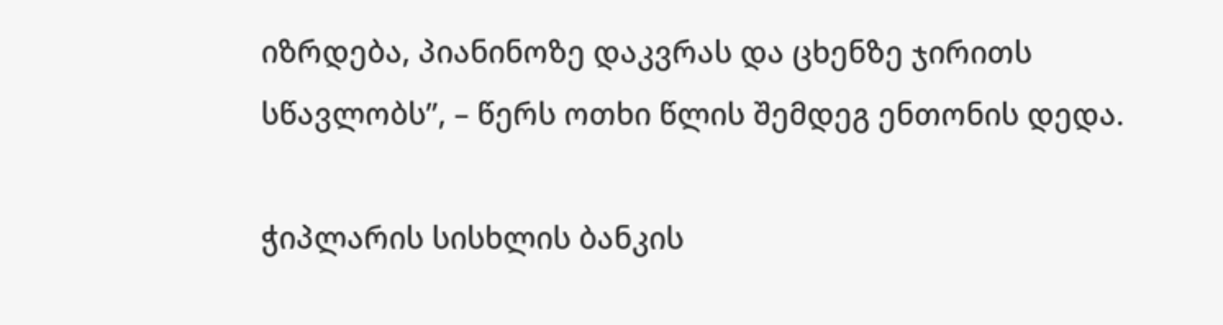იზრდება, პიანინოზე დაკვრას და ცხენზე ჯირითს სწავლობს”, – წერს ოთხი წლის შემდეგ ენთონის დედა.

ჭიპლარის სისხლის ბანკის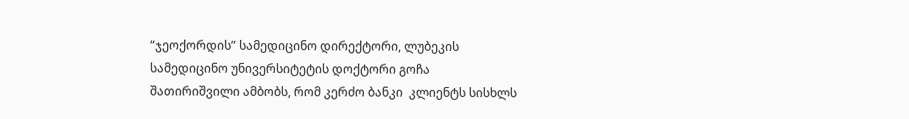“ჯეოქორდის” სამედიცინო დირექტორი, ლუბეკის სამედიცინო უნივერსიტეტის დოქტორი გოჩა შათირიშვილი ამბობს, რომ კერძო ბანკი  კლიენტს სისხლს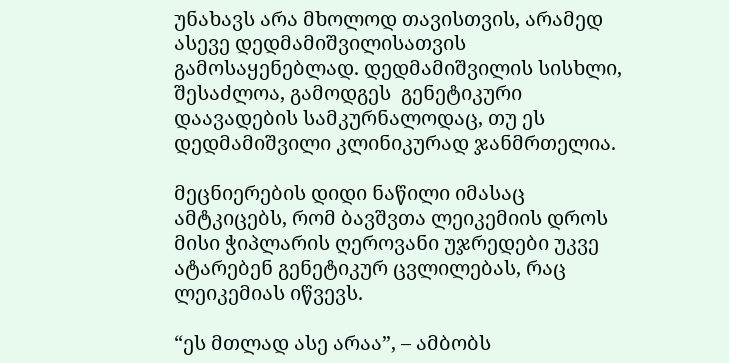უნახავს არა მხოლოდ თავისთვის, არამედ ასევე დედმამიშვილისათვის გამოსაყენებლად. დედმამიშვილის სისხლი, შესაძლოა, გამოდგეს  გენეტიკური დაავადების სამკურნალოდაც, თუ ეს დედმამიშვილი კლინიკურად ჯანმრთელია.

მეცნიერების დიდი ნაწილი იმასაც ამტკიცებს, რომ ბავშვთა ლეიკემიის დროს მისი ჭიპლარის ღეროვანი უჯრედები უკვე ატარებენ გენეტიკურ ცვლილებას, რაც ლეიკემიას იწვევს.

“ეს მთლად ასე არაა”, – ამბობს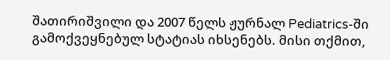შათირიშვილი და 2007 წელს ჟურნალ Pediatrics-ში გამოქვეყნებულ სტატიას იხსენებს. მისი თქმით,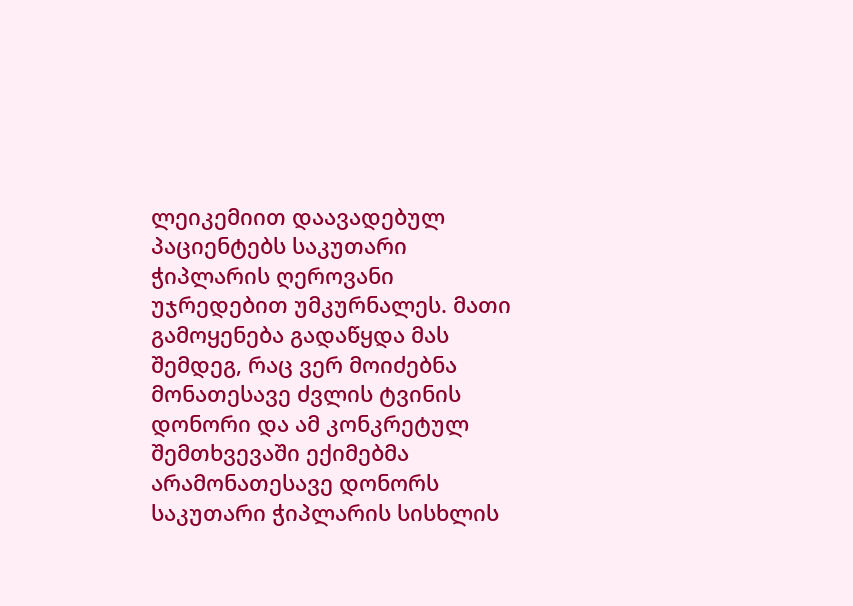ლეიკემიით დაავადებულ პაციენტებს საკუთარი  ჭიპლარის ღეროვანი უჯრედებით უმკურნალეს. მათი გამოყენება გადაწყდა მას შემდეგ, რაც ვერ მოიძებნა მონათესავე ძვლის ტვინის დონორი და ამ კონკრეტულ შემთხვევაში ექიმებმა არამონათესავე დონორს საკუთარი ჭიპლარის სისხლის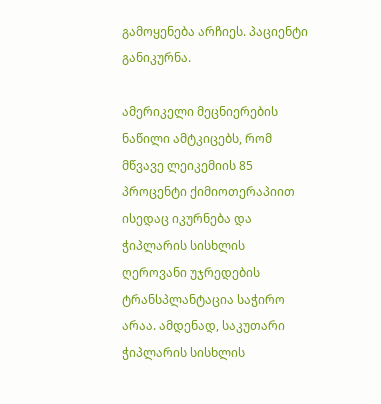გამოყენება არჩიეს. პაციენტი განიკურნა.

ამერიკელი მეცნიერების ნაწილი ამტკიცებს, რომ მწვავე ლეიკემიის 85 პროცენტი ქიმიოთერაპიით ისედაც იკურნება და ჭიპლარის სისხლის ღეროვანი უჯრედების ტრანსპლანტაცია საჭირო არაა. ამდენად, საკუთარი ჭიპლარის სისხლის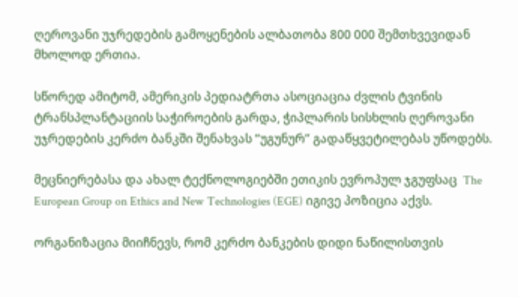ღეროვანი უჯრედების გამოყენების ალბათობა 800 000 შემთხვევიდან მხოლოდ ერთია.

სწორედ ამიტომ, ამერიკის პედიატრთა ასოციაცია ძვლის ტვინის ტრანსპლანტაციის საჭიროების გარდა, ჭიპლარის სისხლის ღეროვანი უჯრედების კერძო ბანკში შენახვას “უგუნურ” გადაწყვეტილებას უწოდებს.

მეცნიერებასა და ახალ ტექნოლოგიებში ეთიკის ევროპულ ჯგუფსაც  The European Group on Ethics and New Technologies (EGE) იგივე პოზიცია აქვს.

ორგანიზაცია მიიჩნევს, რომ კერძო ბანკების დიდი ნაწილისთვის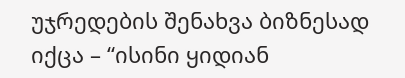უჯრედების შენახვა ბიზნესად იქცა – “ისინი ყიდიან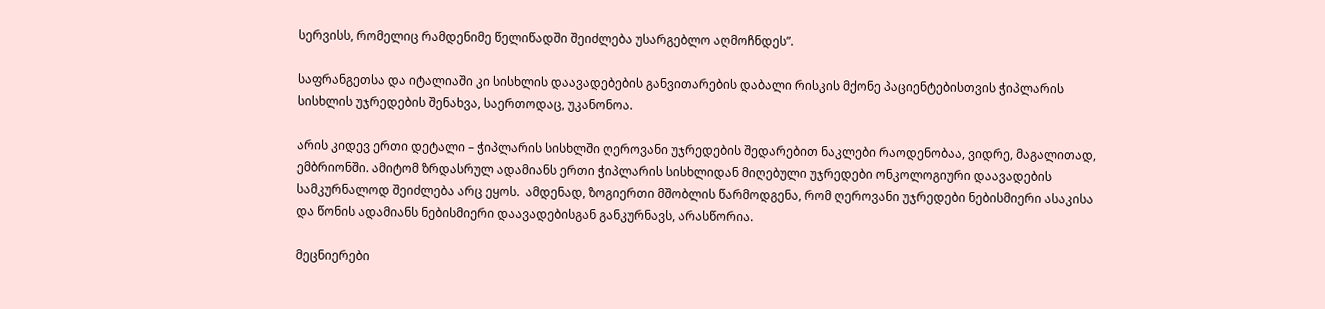სერვისს, რომელიც რამდენიმე წელიწადში შეიძლება უსარგებლო აღმოჩნდეს”.

საფრანგეთსა და იტალიაში კი სისხლის დაავადებების განვითარების დაბალი რისკის მქონე პაციენტებისთვის ჭიპლარის სისხლის უჯრედების შენახვა, საერთოდაც, უკანონოა.

არის კიდევ ერთი დეტალი – ჭიპლარის სისხლში ღეროვანი უჯრედების შედარებით ნაკლები რაოდენობაა, ვიდრე, მაგალითად, ემბრიონში. ამიტომ ზრდასრულ ადამიანს ერთი ჭიპლარის სისხლიდან მიღებული უჯრედები ონკოლოგიური დაავადების სამკურნალოდ შეიძლება არც ეყოს.  ამდენად, ზოგიერთი მშობლის წარმოდგენა, რომ ღეროვანი უჯრედები ნებისმიერი ასაკისა და წონის ადამიანს ნებისმიერი დაავადებისგან განკურნავს, არასწორია.

მეცნიერები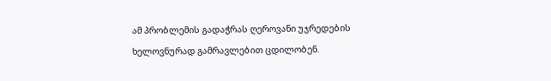ამ პრობლემის გადაჭრას ღეროვანი უჯრედების  ხელოვნურად გამრავლებით ცდილობენ.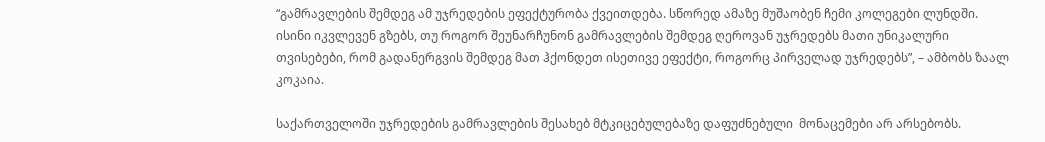“გამრავლების შემდეგ ამ უჯრედების ეფექტურობა ქვეითდება. სწორედ ამაზე მუშაობენ ჩემი კოლეგები ლუნდში. ისინი იკვლევენ გზებს, თუ როგორ შეუნარჩუნონ გამრავლების შემდეგ ღეროვან უჯრედებს მათი უნიკალური თვისებები, რომ გადანერგვის შემდეგ მათ ჰქონდეთ ისეთივე ეფექტი, როგორც პირველად უჯრედებს”, – ამბობს ზაალ კოკაია.

საქართველოში უჯრედების გამრავლების შესახებ მტკიცებულებაზე დაფუძნებული  მონაცემები არ არსებობს.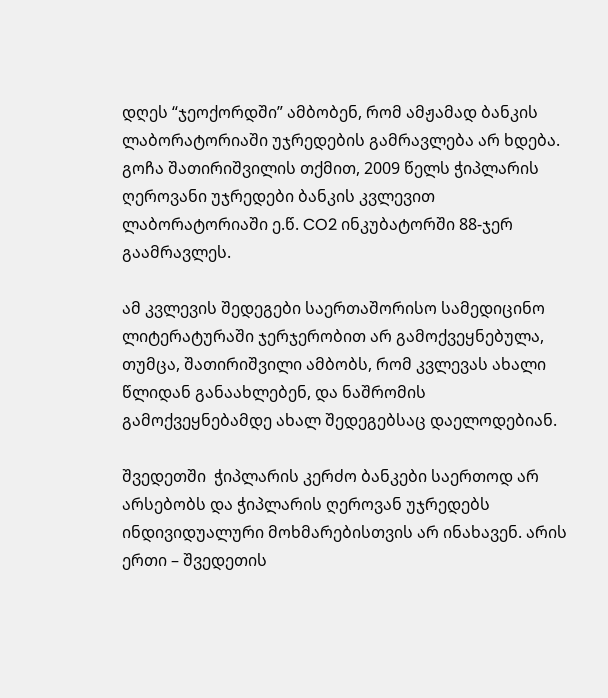დღეს “ჯეოქორდში” ამბობენ, რომ ამჟამად ბანკის ლაბორატორიაში უჯრედების გამრავლება არ ხდება. გოჩა შათირიშვილის თქმით, 2009 წელს ჭიპლარის ღეროვანი უჯრედები ბანკის კვლევით ლაბორატორიაში ე.წ. CO2 ინკუბატორში 88-ჯერ გაამრავლეს.

ამ კვლევის შედეგები საერთაშორისო სამედიცინო ლიტერატურაში ჯერჯერობით არ გამოქვეყნებულა, თუმცა, შათირიშვილი ამბობს, რომ კვლევას ახალი წლიდან განაახლებენ, და ნაშრომის გამოქვეყნებამდე ახალ შედეგებსაც დაელოდებიან.

შვედეთში  ჭიპლარის კერძო ბანკები საერთოდ არ არსებობს და ჭიპლარის ღეროვან უჯრედებს ინდივიდუალური მოხმარებისთვის არ ინახავენ. არის ერთი – შვედეთის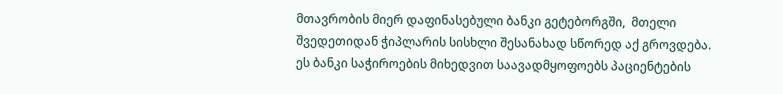მთავრობის მიერ დაფინასებული ბანკი გეტებორგში,  მთელი შვედეთიდან ჭიპლარის სისხლი შესანახად სწორედ აქ გროვდება. ეს ბანკი საჭიროების მიხედვით საავადმყოფოებს პაციენტების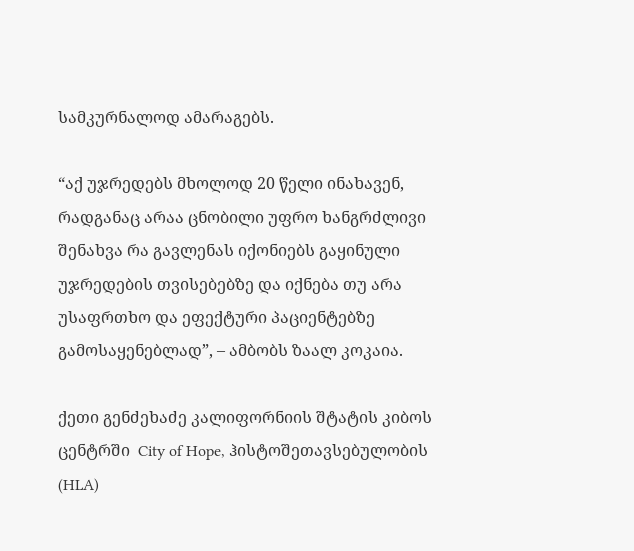სამკურნალოდ ამარაგებს.

“აქ უჯრედებს მხოლოდ 20 წელი ინახავენ, რადგანაც არაა ცნობილი უფრო ხანგრძლივი შენახვა რა გავლენას იქონიებს გაყინული უჯრედების თვისებებზე და იქნება თუ არა უსაფრთხო და ეფექტური პაციენტებზე გამოსაყენებლად”, – ამბობს ზაალ კოკაია.

ქეთი გენძეხაძე კალიფორნიის შტატის კიბოს ცენტრში  City of Hope, ჰისტოშეთავსებულობის (HLA)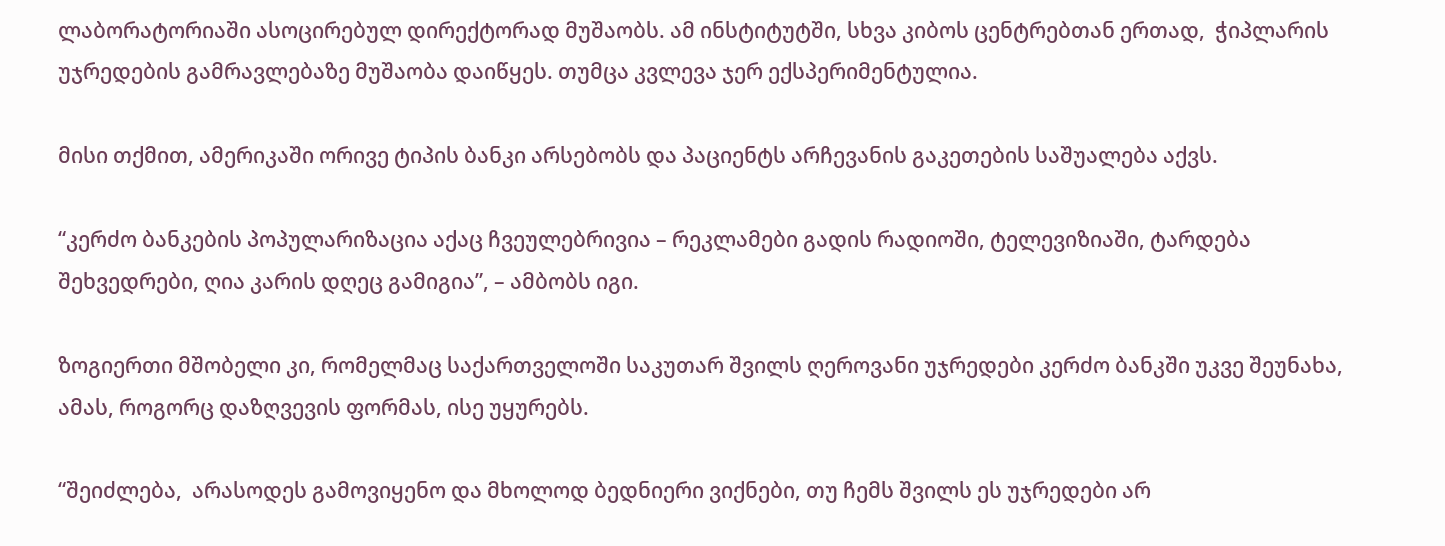ლაბორატორიაში ასოცირებულ დირექტორად მუშაობს. ამ ინსტიტუტში, სხვა კიბოს ცენტრებთან ერთად,  ჭიპლარის უჯრედების გამრავლებაზე მუშაობა დაიწყეს. თუმცა კვლევა ჯერ ექსპერიმენტულია.

მისი თქმით, ამერიკაში ორივე ტიპის ბანკი არსებობს და პაციენტს არჩევანის გაკეთების საშუალება აქვს.

“კერძო ბანკების პოპულარიზაცია აქაც ჩვეულებრივია – რეკლამები გადის რადიოში, ტელევიზიაში, ტარდება შეხვედრები, ღია კარის დღეც გამიგია”, – ამბობს იგი.

ზოგიერთი მშობელი კი, რომელმაც საქართველოში საკუთარ შვილს ღეროვანი უჯრედები კერძო ბანკში უკვე შეუნახა, ამას, როგორც დაზღვევის ფორმას, ისე უყურებს.

“შეიძლება,  არასოდეს გამოვიყენო და მხოლოდ ბედნიერი ვიქნები, თუ ჩემს შვილს ეს უჯრედები არ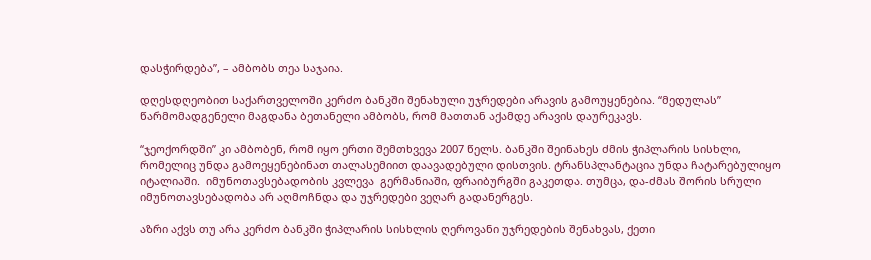დასჭირდება”, – ამბობს თეა საჯაია.

დღესდღეობით საქართველოში კერძო ბანკში შენახული უჯრედები არავის გამოუყენებია. “მედულას” წარმომადგენელი მაგდანა ბეთანელი ამბობს, რომ მათთან აქამდე არავის დაურეკავს.

“ჯეოქორდში” კი ამბობენ, რომ იყო ერთი შემთხვევა 2007 წელს. ბანკში შეინახეს ძმის ჭიპლარის სისხლი, რომელიც უნდა გამოეყენებინათ თალასემიით დაავადებული დისთვის. ტრანსპლანტაცია უნდა ჩატარებულიყო იტალიაში.  იმუნოთავსებადობის კვლევა  გერმანიაში, ფრაიბურგში გაკეთდა. თუმცა, და-ძმას შორის სრული იმუნოთავსებადობა არ აღმოჩნდა და უჯრედები ვეღარ გადანერგეს.

აზრი აქვს თუ არა კერძო ბანკში ჭიპლარის სისხლის ღეროვანი უჯრედების შენახვას, ქეთი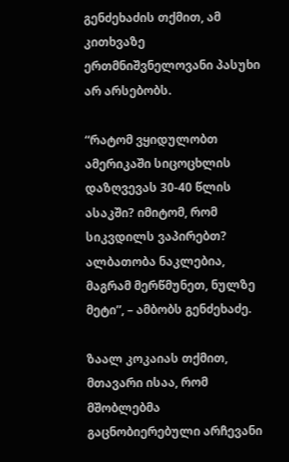გენძეხაძის თქმით, ამ კითხვაზე ერთმნიშვნელოვანი პასუხი არ არსებობს.

“რატომ ვყიდულობთ ამერიკაში სიცოცხლის დაზღვევას 30-40 წლის ასაკში? იმიტომ, რომ სიკვდილს ვაპირებთ? ალბათობა ნაკლებია, მაგრამ მერწმუნეთ, ნულზე მეტი”, – ამბობს გენძეხაძე.

ზაალ კოკაიას თქმით, მთავარი ისაა, რომ მშობლებმა გაცნობიერებული არჩევანი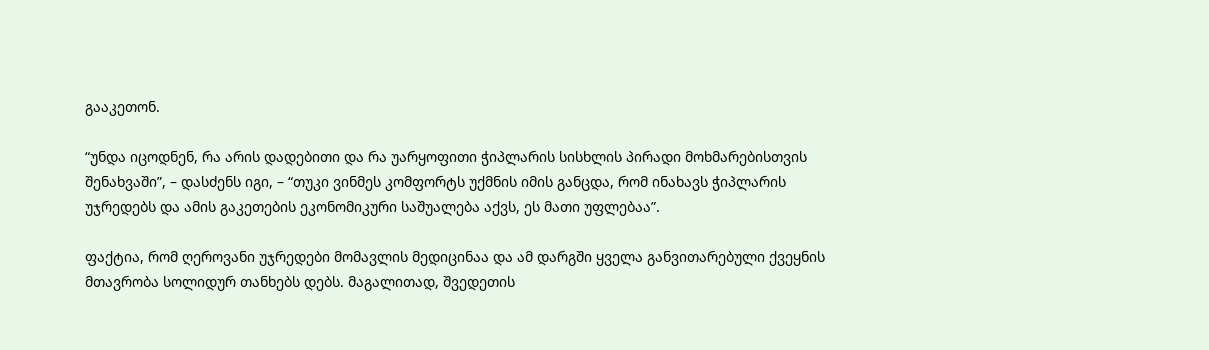გააკეთონ.

“უნდა იცოდნენ, რა არის დადებითი და რა უარყოფითი ჭიპლარის სისხლის პირადი მოხმარებისთვის შენახვაში”, – დასძენს იგი, – “თუკი ვინმეს კომფორტს უქმნის იმის განცდა, რომ ინახავს ჭიპლარის უჯრედებს და ამის გაკეთების ეკონომიკური საშუალება აქვს, ეს მათი უფლებაა”.

ფაქტია, რომ ღეროვანი უჯრედები მომავლის მედიცინაა და ამ დარგში ყველა განვითარებული ქვეყნის მთავრობა სოლიდურ თანხებს დებს. მაგალითად, შვედეთის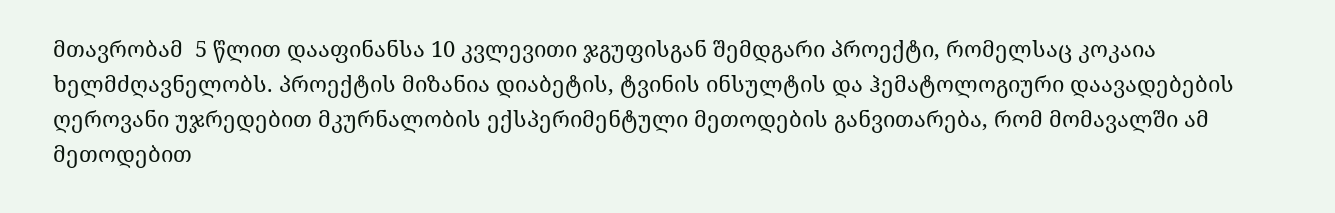მთავრობამ  5 წლით დააფინანსა 10 კვლევითი ჯგუფისგან შემდგარი პროექტი, რომელსაც კოკაია ხელმძღავნელობს. პროექტის მიზანია დიაბეტის, ტვინის ინსულტის და ჰემატოლოგიური დაავადებების ღეროვანი უჯრედებით მკურნალობის ექსპერიმენტული მეთოდების განვითარება, რომ მომავალში ამ მეთოდებით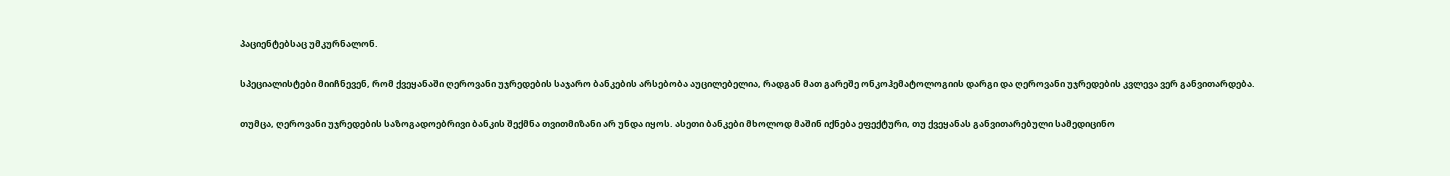პაციენტებსაც უმკურნალონ.

სპეციალისტები მიიჩნევენ, რომ ქვეყანაში ღეროვანი უჯრედების საჯარო ბანკების არსებობა აუცილებელია, რადგან მათ გარეშე ონკოჰემატოლოგიის დარგი და ღეროვანი უჯრედების კვლევა ვერ განვითარდება.

თუმცა, ღეროვანი უჯრედების საზოგადოებრივი ბანკის შექმნა თვითმიზანი არ უნდა იყოს. ასეთი ბანკები მხოლოდ მაშინ იქნება ეფექტური, თუ ქვეყანას განვითარებული სამედიცინო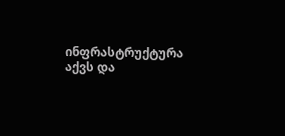ინფრასტრუქტურა აქვს და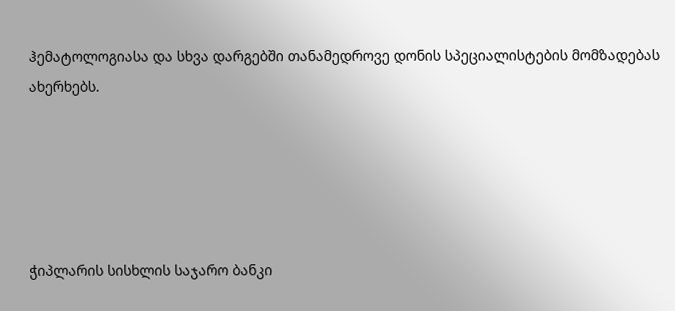ჰემატოლოგიასა და სხვა დარგებში თანამედროვე დონის სპეციალისტების მომზადებას ახერხებს.





ჭიპლარის სისხლის საჯარო ბანკი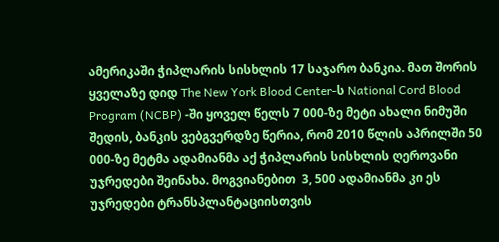ამერიკაში ჭიპლარის სისხლის 17 საჯარო ბანკია. მათ შორის ყველაზე დიდ The New York Blood Center-ს National Cord Blood Program (NCBP) -ში ყოველ წელს 7 000-ზე მეტი ახალი ნიმუში შედის, ბანკის ვებგვერდზე წერია, რომ 2010 წლის აპრილში 50 000-ზე მეტმა ადამიანმა აქ ჭიპლარის სისხლის ღეროვანი უჯრედები შეინახა. მოგვიანებით  3, 500 ადამიანმა კი ეს უჯრედები ტრანსპლანტაციისთვის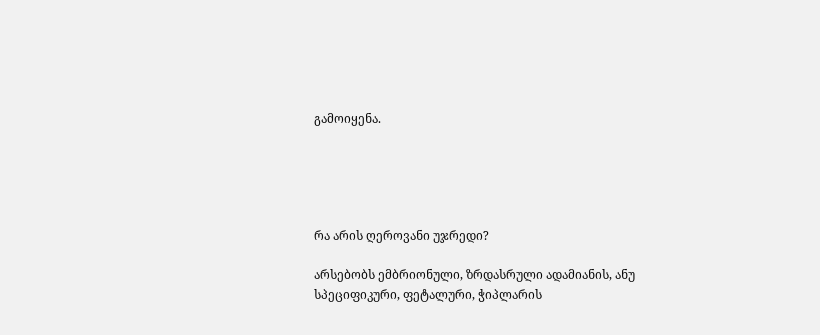გამოიყენა.





რა არის ღეროვანი უჯრედი?

არსებობს ემბრიონული, ზრდასრული ადამიანის, ანუ სპეციფიკური, ფეტალური, ჭიპლარის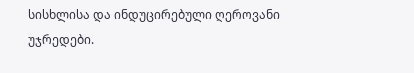სისხლისა და ინდუცირებული ღეროვანი უჯრედები.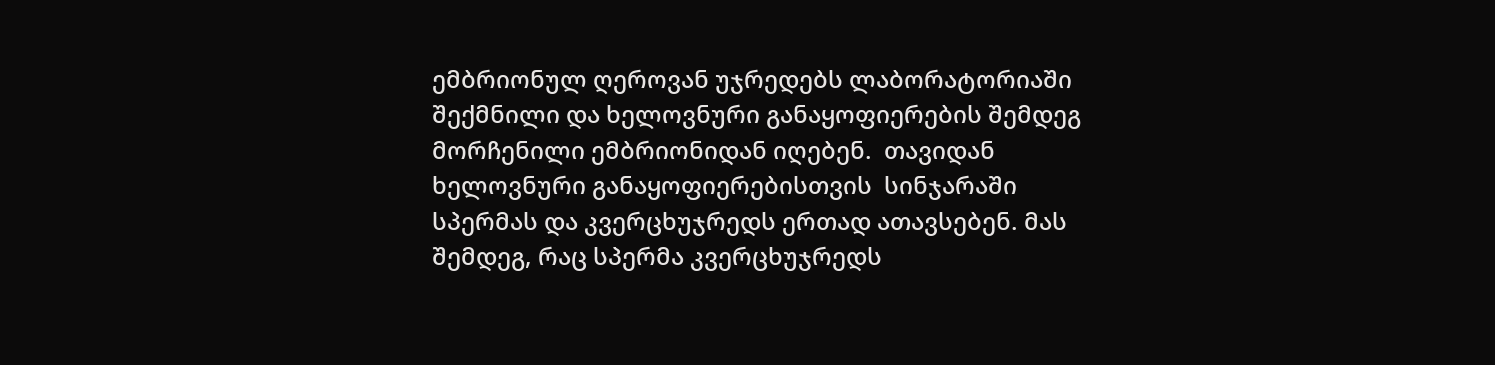ემბრიონულ ღეროვან უჯრედებს ლაბორატორიაში შექმნილი და ხელოვნური განაყოფიერების შემდეგ მორჩენილი ემბრიონიდან იღებენ.  თავიდან ხელოვნური განაყოფიერებისთვის  სინჯარაში სპერმას და კვერცხუჯრედს ერთად ათავსებენ. მას შემდეგ, რაც სპერმა კვერცხუჯრედს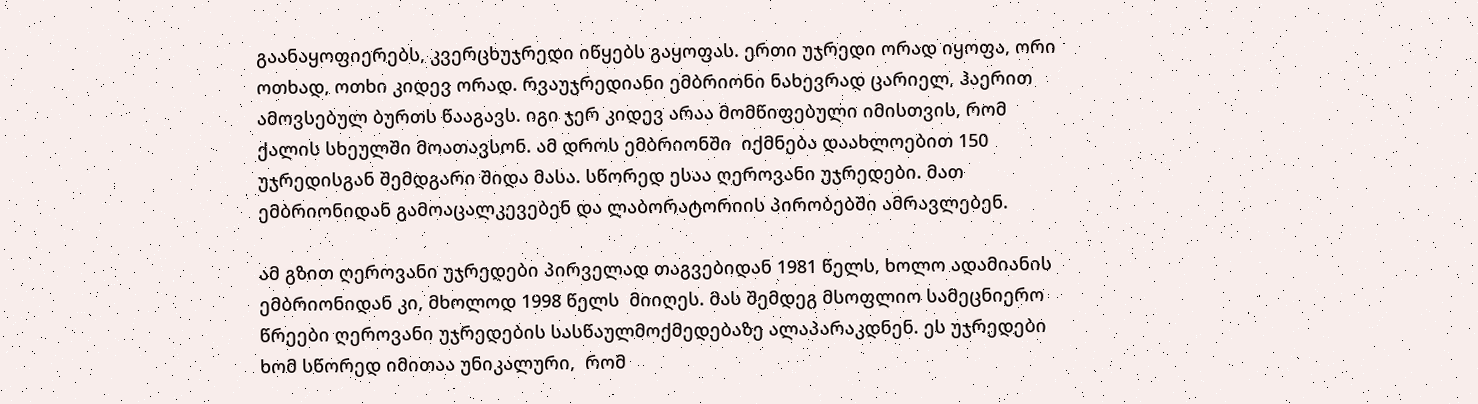გაანაყოფიერებს, კვერცხუჯრედი იწყებს გაყოფას. ერთი უჯრედი ორად იყოფა, ორი ოთხად, ოთხი კიდევ ორად. რვაუჯრედიანი ემბრიონი ნახევრად ცარიელ, ჰაერით ამოვსებულ ბურთს წააგავს. იგი ჯერ კიდევ არაა მომწიფებული იმისთვის, რომ ქალის სხეულში მოათავსონ. ამ დროს ემბრიონში  იქმნება დაახლოებით 150 უჯრედისგან შემდგარი შიდა მასა. სწორედ ესაა ღეროვანი უჯრედები. მათ ემბრიონიდან გამოაცალკევებენ და ლაბორატორიის პირობებში ამრავლებენ.

ამ გზით ღეროვანი უჯრედები პირველად თაგვებიდან 1981 წელს, ხოლო ადამიანის ემბრიონიდან კი, მხოლოდ 1998 წელს  მიიღეს. მას შემდეგ მსოფლიო სამეცნიერო წრეები ღეროვანი უჯრედების სასწაულმოქმედებაზე ალაპარაკდნენ. ეს უჯრედები ხომ სწორედ იმითაა უნიკალური,  რომ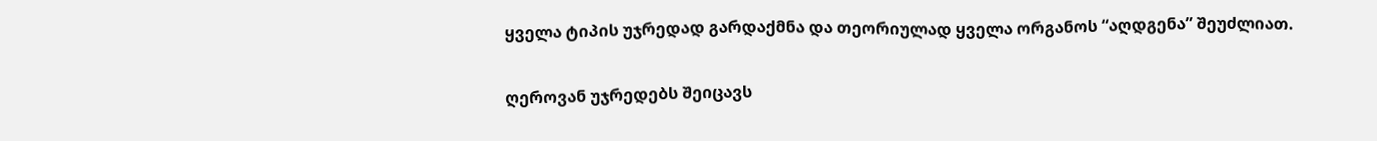ყველა ტიპის უჯრედად გარდაქმნა და თეორიულად ყველა ორგანოს “აღდგენა” შეუძლიათ.

ღეროვან უჯრედებს შეიცავს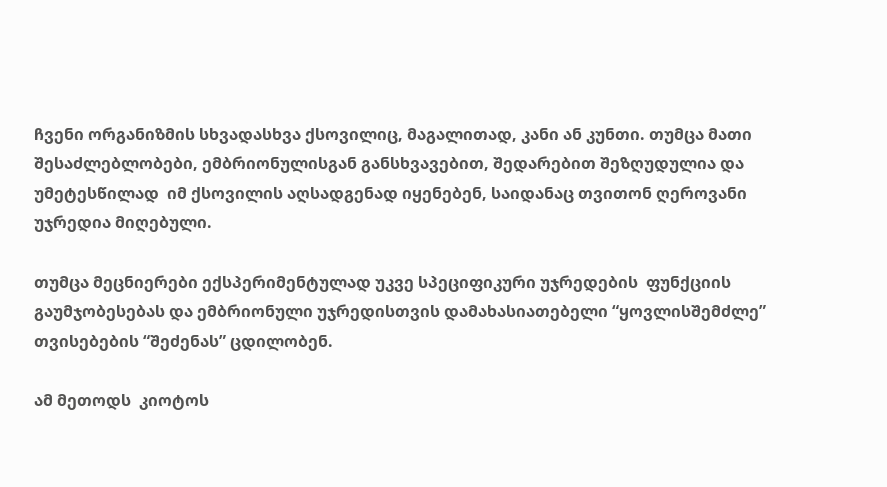ჩვენი ორგანიზმის სხვადასხვა ქსოვილიც, მაგალითად, კანი ან კუნთი. თუმცა მათი შესაძლებლობები, ემბრიონულისგან განსხვავებით, შედარებით შეზღუდულია და  უმეტესწილად  იმ ქსოვილის აღსადგენად იყენებენ, საიდანაც თვითონ ღეროვანი უჯრედია მიღებული.

თუმცა მეცნიერები ექსპერიმენტულად უკვე სპეციფიკური უჯრედების  ფუნქციის გაუმჯობესებას და ემბრიონული უჯრედისთვის დამახასიათებელი “ყოვლისშემძლე” თვისებების “შეძენას” ცდილობენ.

ამ მეთოდს  კიოტოს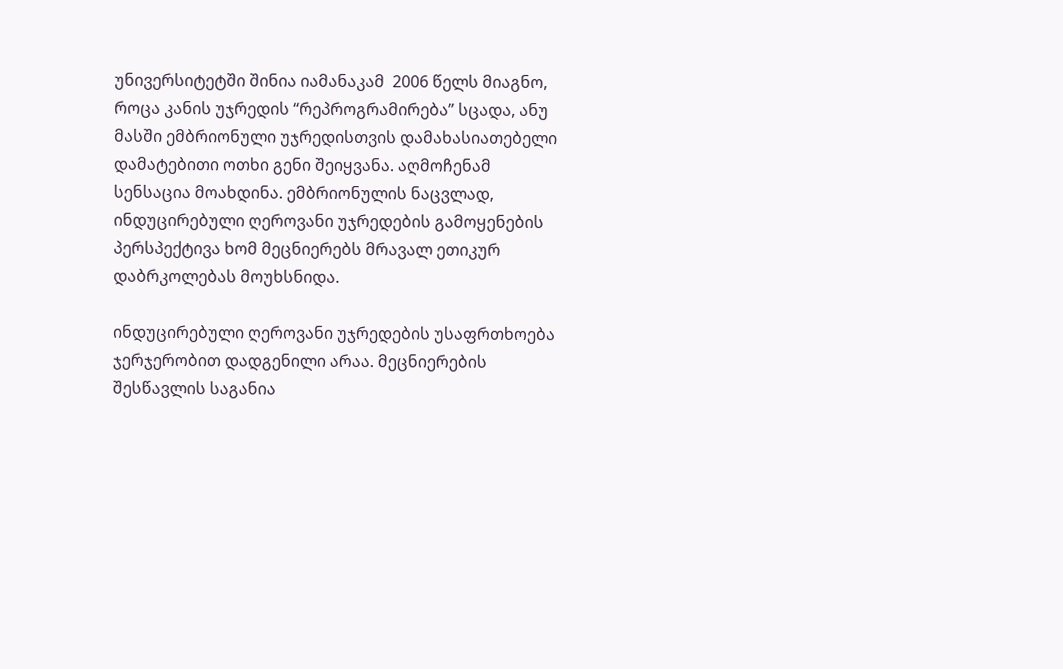უნივერსიტეტში შინია იამანაკამ  2006 წელს მიაგნო, როცა კანის უჯრედის “რეპროგრამირება” სცადა, ანუ მასში ემბრიონული უჯრედისთვის დამახასიათებელი დამატებითი ოთხი გენი შეიყვანა. აღმოჩენამ სენსაცია მოახდინა. ემბრიონულის ნაცვლად, ინდუცირებული ღეროვანი უჯრედების გამოყენების პერსპექტივა ხომ მეცნიერებს მრავალ ეთიკურ დაბრკოლებას მოუხსნიდა.

ინდუცირებული ღეროვანი უჯრედების უსაფრთხოება ჯერჯერობით დადგენილი არაა. მეცნიერების შესწავლის საგანია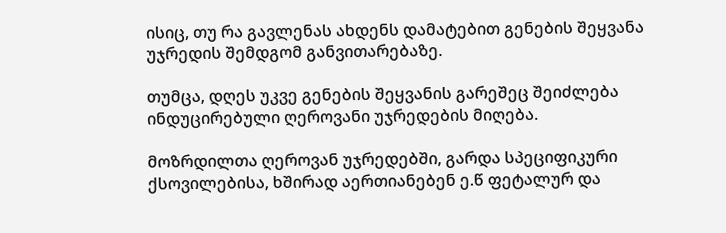ისიც, თუ რა გავლენას ახდენს დამატებით გენების შეყვანა უჯრედის შემდგომ განვითარებაზე.

თუმცა, დღეს უკვე გენების შეყვანის გარეშეც შეიძლება ინდუცირებული ღეროვანი უჯრედების მიღება.

მოზრდილთა ღეროვან უჯრედებში, გარდა სპეციფიკური ქსოვილებისა, ხშირად აერთიანებენ ე.წ ფეტალურ და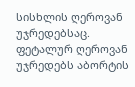სისხლის ღეროვან უჯრედებსაც. ფეტალურ ღეროვან უჯრედებს აბორტის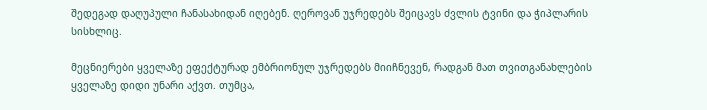შედეგად დაღუპული ჩანასახიდან იღებენ. ღეროვან უჯრედებს შეიცავს ძვლის ტვინი და ჭიპლარის სისხლიც.

მეცნიერები ყველაზე ეფექტურად ემბრიონულ უჯრედებს მიიჩნევენ, რადგან მათ თვითგანახლების ყველაზე დიდი უნარი აქვთ. თუმცა,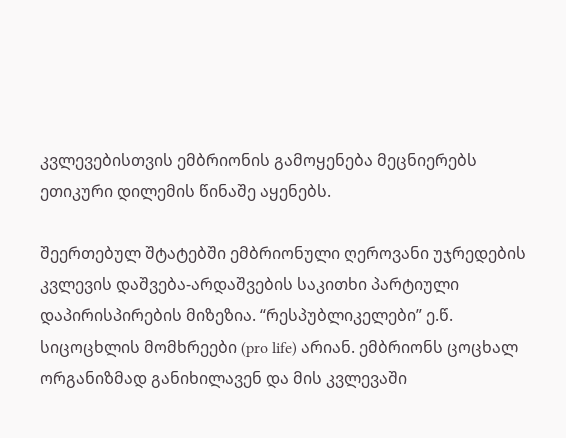კვლევებისთვის ემბრიონის გამოყენება მეცნიერებს ეთიკური დილემის წინაშე აყენებს.

შეერთებულ შტატებში ემბრიონული ღეროვანი უჯრედების კვლევის დაშვება-არდაშვების საკითხი პარტიული დაპირისპირების მიზეზია. “რესპუბლიკელები” ე.წ. სიცოცხლის მომხრეები (pro life) არიან. ემბრიონს ცოცხალ ორგანიზმად განიხილავენ და მის კვლევაში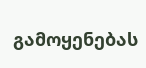გამოყენებას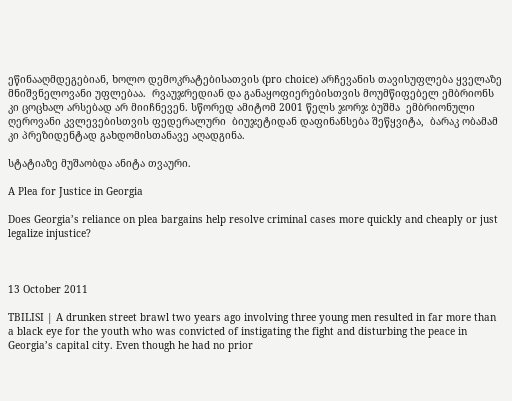ეწინააღმდეგებიან, ხოლო დემოკრატებისათვის (pro choice) არჩევანის თავისუფლება ყველაზე მნიშვნელოვანი უფლებაა.  რვაუჯრედიან და განაყოფიერებისთვის მოუმწიფებელ ემბრიონს კი ცოცხალ არსებად არ მიიჩნევენ. სწორედ ამიტომ 2001 წელს ჯორჯ ბუშმა  ემბრიონული ღეროვანი კვლევებისთვის ფედერალური  ბიუჯეტიდან დაფინანსება შეწყვიტა,  ბარაკ ობამამ კი პრეზიდენტად გახდომისთანავე აღადგინა.

სტატიაზე მუშაობდა ანიტა თვაური.

A Plea for Justice in Georgia

Does Georgia’s reliance on plea bargains help resolve criminal cases more quickly and cheaply or just legalize injustice?



13 October 2011

TBILISI | A drunken street brawl two years ago involving three young men resulted in far more than a black eye for the youth who was convicted of instigating the fight and disturbing the peace in Georgia’s capital city. Even though he had no prior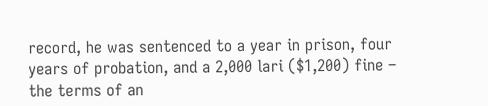record, he was sentenced to a year in prison, four years of probation, and a 2,000 lari ($1,200) fine – the terms of an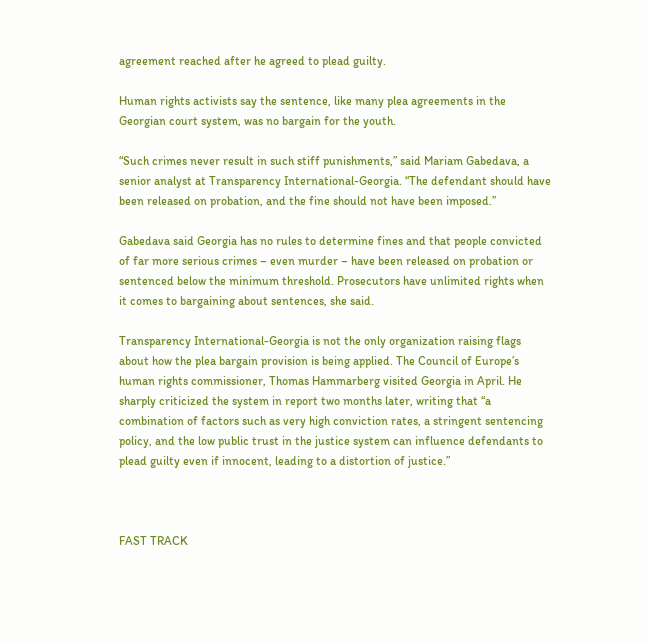agreement reached after he agreed to plead guilty.

Human rights activists say the sentence, like many plea agreements in the Georgian court system, was no bargain for the youth.

“Such crimes never result in such stiff punishments,” said Mariam Gabedava, a senior analyst at Transparency International-Georgia. “The defendant should have been released on probation, and the fine should not have been imposed.”

Gabedava said Georgia has no rules to determine fines and that people convicted of far more serious crimes – even murder – have been released on probation or sentenced below the minimum threshold. Prosecutors have unlimited rights when it comes to bargaining about sentences, she said.

Transparency International-Georgia is not the only organization raising flags about how the plea bargain provision is being applied. The Council of Europe’s human rights commissioner, Thomas Hammarberg visited Georgia in April. He sharply criticized the system in report two months later, writing that “a combination of factors such as very high conviction rates, a stringent sentencing policy, and the low public trust in the justice system can influence defendants to plead guilty even if innocent, leading to a distortion of justice.”



FAST TRACK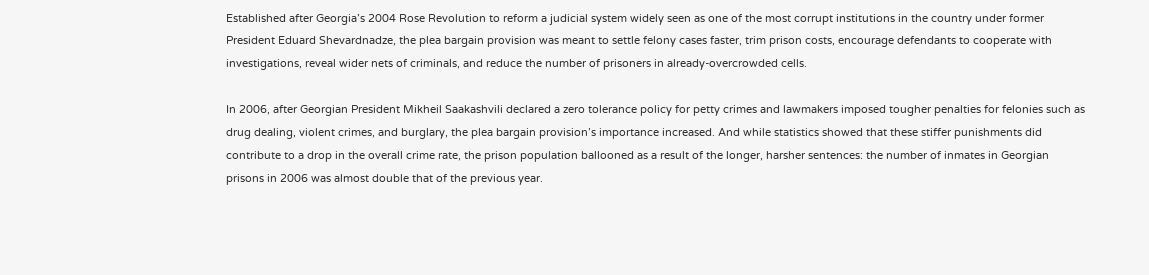Established after Georgia’s 2004 Rose Revolution to reform a judicial system widely seen as one of the most corrupt institutions in the country under former President Eduard Shevardnadze, the plea bargain provision was meant to settle felony cases faster, trim prison costs, encourage defendants to cooperate with investigations, reveal wider nets of criminals, and reduce the number of prisoners in already-overcrowded cells.

In 2006, after Georgian President Mikheil Saakashvili declared a zero tolerance policy for petty crimes and lawmakers imposed tougher penalties for felonies such as drug dealing, violent crimes, and burglary, the plea bargain provision’s importance increased. And while statistics showed that these stiffer punishments did contribute to a drop in the overall crime rate, the prison population ballooned as a result of the longer, harsher sentences: the number of inmates in Georgian prisons in 2006 was almost double that of the previous year.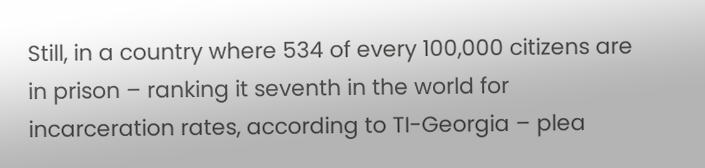Still, in a country where 534 of every 100,000 citizens are in prison – ranking it seventh in the world for incarceration rates, according to TI-Georgia – plea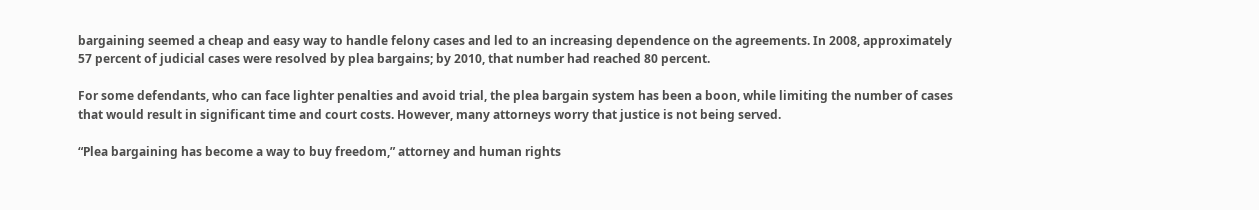bargaining seemed a cheap and easy way to handle felony cases and led to an increasing dependence on the agreements. In 2008, approximately 57 percent of judicial cases were resolved by plea bargains; by 2010, that number had reached 80 percent.

For some defendants, who can face lighter penalties and avoid trial, the plea bargain system has been a boon, while limiting the number of cases that would result in significant time and court costs. However, many attorneys worry that justice is not being served.

“Plea bargaining has become a way to buy freedom,” attorney and human rights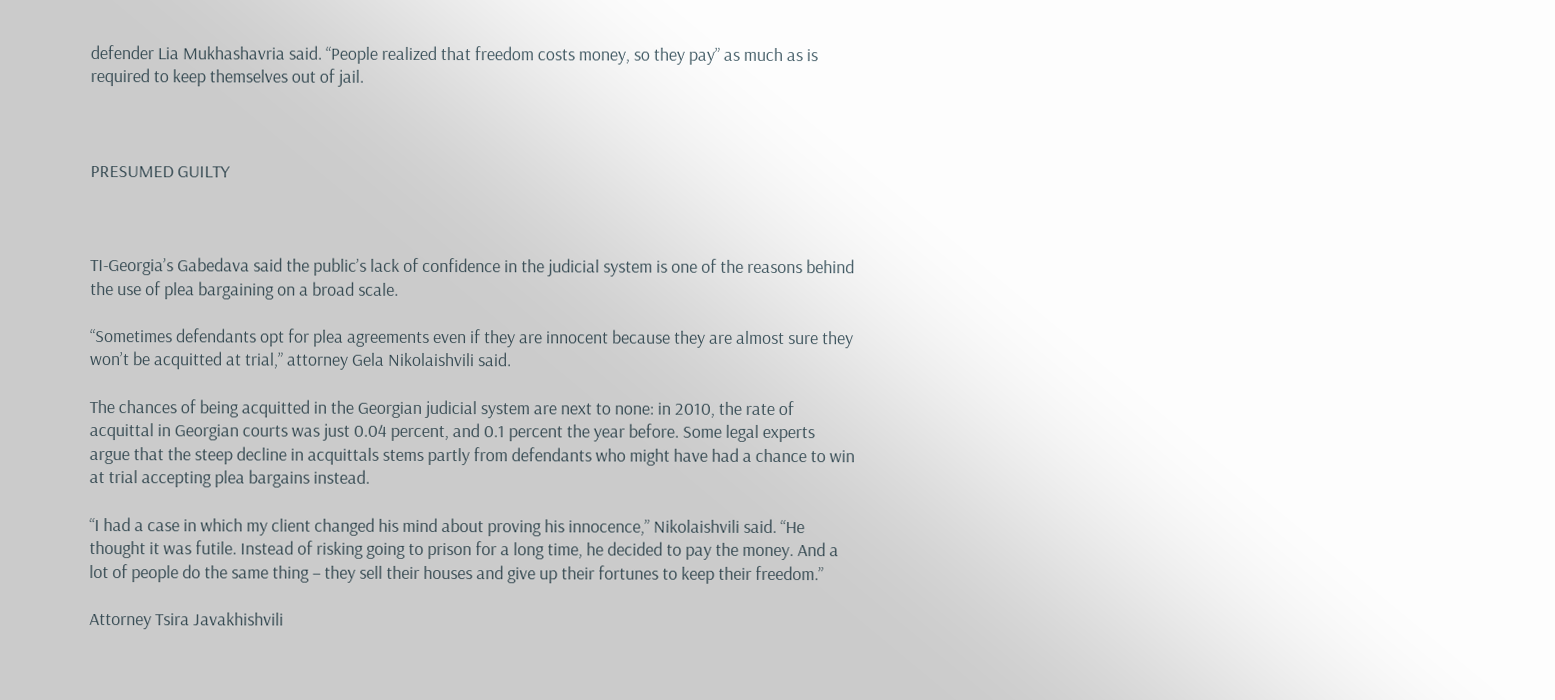defender Lia Mukhashavria said. “People realized that freedom costs money, so they pay” as much as is required to keep themselves out of jail.



PRESUMED GUILTY



TI-Georgia’s Gabedava said the public’s lack of confidence in the judicial system is one of the reasons behind the use of plea bargaining on a broad scale.

“Sometimes defendants opt for plea agreements even if they are innocent because they are almost sure they won’t be acquitted at trial,” attorney Gela Nikolaishvili said.

The chances of being acquitted in the Georgian judicial system are next to none: in 2010, the rate of acquittal in Georgian courts was just 0.04 percent, and 0.1 percent the year before. Some legal experts argue that the steep decline in acquittals stems partly from defendants who might have had a chance to win at trial accepting plea bargains instead.

“I had a case in which my client changed his mind about proving his innocence,” Nikolaishvili said. “He thought it was futile. Instead of risking going to prison for a long time, he decided to pay the money. And a lot of people do the same thing – they sell their houses and give up their fortunes to keep their freedom.”

Attorney Tsira Javakhishvili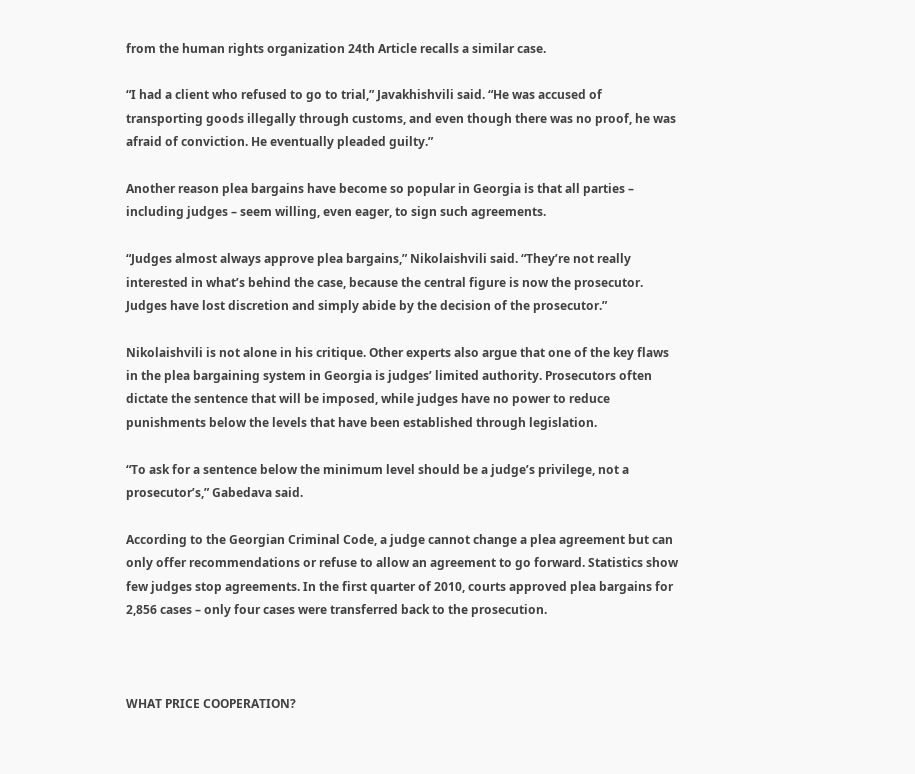from the human rights organization 24th Article recalls a similar case.

“I had a client who refused to go to trial,” Javakhishvili said. “He was accused of transporting goods illegally through customs, and even though there was no proof, he was afraid of conviction. He eventually pleaded guilty.”

Another reason plea bargains have become so popular in Georgia is that all parties – including judges – seem willing, even eager, to sign such agreements.

“Judges almost always approve plea bargains,” Nikolaishvili said. “They’re not really interested in what’s behind the case, because the central figure is now the prosecutor. Judges have lost discretion and simply abide by the decision of the prosecutor.”

Nikolaishvili is not alone in his critique. Other experts also argue that one of the key flaws in the plea bargaining system in Georgia is judges’ limited authority. Prosecutors often dictate the sentence that will be imposed, while judges have no power to reduce punishments below the levels that have been established through legislation.

“To ask for a sentence below the minimum level should be a judge’s privilege, not a prosecutor’s,” Gabedava said.

According to the Georgian Criminal Code, a judge cannot change a plea agreement but can only offer recommendations or refuse to allow an agreement to go forward. Statistics show few judges stop agreements. In the first quarter of 2010, courts approved plea bargains for 2,856 cases – only four cases were transferred back to the prosecution.



WHAT PRICE COOPERATION?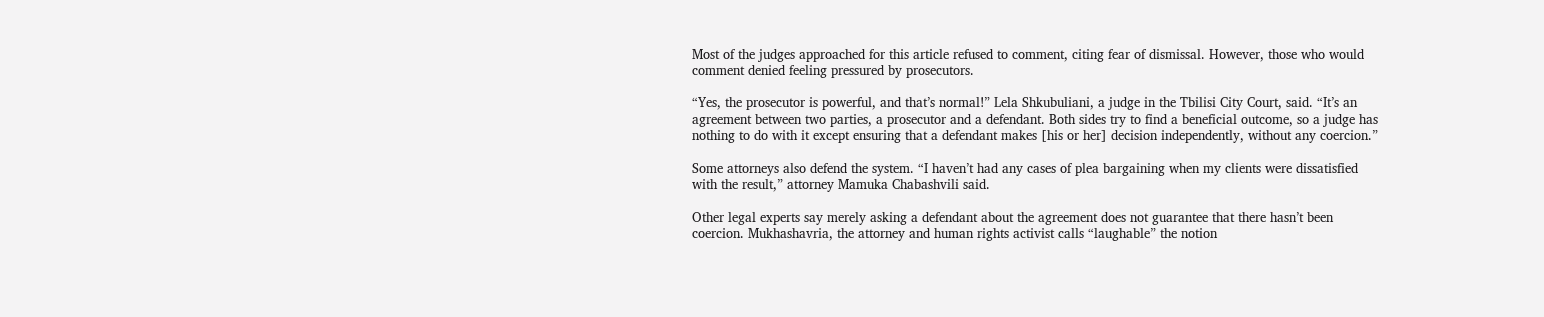Most of the judges approached for this article refused to comment, citing fear of dismissal. However, those who would comment denied feeling pressured by prosecutors.

“Yes, the prosecutor is powerful, and that’s normal!” Lela Shkubuliani, a judge in the Tbilisi City Court, said. “It’s an agreement between two parties, a prosecutor and a defendant. Both sides try to find a beneficial outcome, so a judge has nothing to do with it except ensuring that a defendant makes [his or her] decision independently, without any coercion.”

Some attorneys also defend the system. “I haven’t had any cases of plea bargaining when my clients were dissatisfied with the result,” attorney Mamuka Chabashvili said.

Other legal experts say merely asking a defendant about the agreement does not guarantee that there hasn’t been coercion. Mukhashavria, the attorney and human rights activist calls “laughable” the notion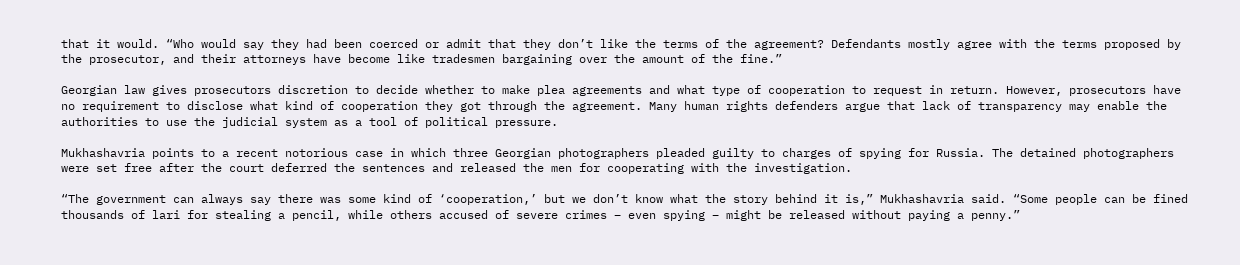that it would. “Who would say they had been coerced or admit that they don’t like the terms of the agreement? Defendants mostly agree with the terms proposed by the prosecutor, and their attorneys have become like tradesmen bargaining over the amount of the fine.”

Georgian law gives prosecutors discretion to decide whether to make plea agreements and what type of cooperation to request in return. However, prosecutors have no requirement to disclose what kind of cooperation they got through the agreement. Many human rights defenders argue that lack of transparency may enable the authorities to use the judicial system as a tool of political pressure.

Mukhashavria points to a recent notorious case in which three Georgian photographers pleaded guilty to charges of spying for Russia. The detained photographers were set free after the court deferred the sentences and released the men for cooperating with the investigation.

“The government can always say there was some kind of ‘cooperation,’ but we don’t know what the story behind it is,” Mukhashavria said. “Some people can be fined thousands of lari for stealing a pencil, while others accused of severe crimes – even spying – might be released without paying a penny.”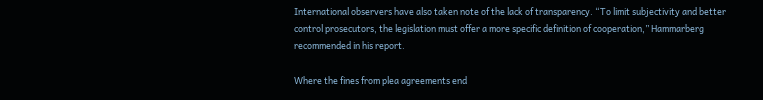International observers have also taken note of the lack of transparency. “To limit subjectivity and better control prosecutors, the legislation must offer a more specific definition of cooperation,” Hammarberg recommended in his report.

Where the fines from plea agreements end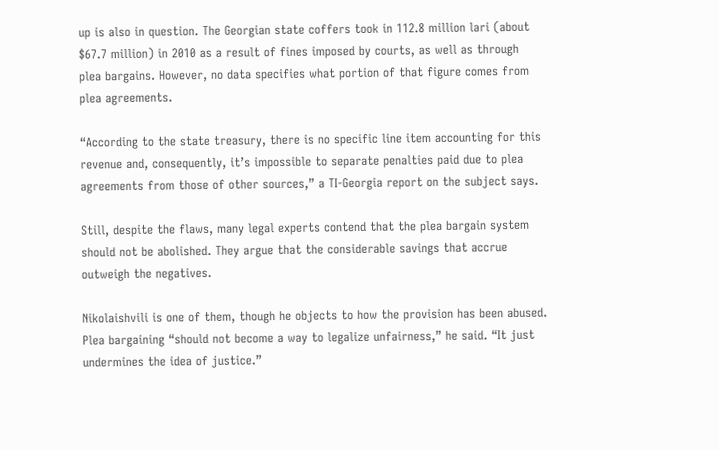up is also in question. The Georgian state coffers took in 112.8 million lari (about $67.7 million) in 2010 as a result of fines imposed by courts, as well as through plea bargains. However, no data specifies what portion of that figure comes from plea agreements.

“According to the state treasury, there is no specific line item accounting for this revenue and, consequently, it’s impossible to separate penalties paid due to plea agreements from those of other sources,” a TI-Georgia report on the subject says.

Still, despite the flaws, many legal experts contend that the plea bargain system should not be abolished. They argue that the considerable savings that accrue outweigh the negatives.

Nikolaishvili is one of them, though he objects to how the provision has been abused. Plea bargaining “should not become a way to legalize unfairness,” he said. “It just undermines the idea of justice.”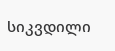სიკვდილი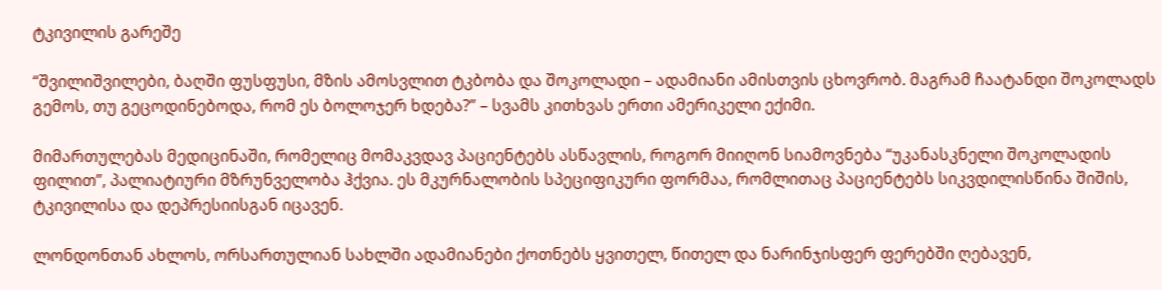ტკივილის გარეშე

“შვილიშვილები, ბაღში ფუსფუსი, მზის ამოსვლით ტკბობა და შოკოლადი – ადამიანი ამისთვის ცხოვრობ. მაგრამ ჩაატანდი შოკოლადს გემოს, თუ გეცოდინებოდა, რომ ეს ბოლოჯერ ხდება?” – სვამს კითხვას ერთი ამერიკელი ექიმი.

მიმართულებას მედიცინაში, რომელიც მომაკვდავ პაციენტებს ასწავლის, როგორ მიიღონ სიამოვნება “უკანასკნელი შოკოლადის ფილით”, პალიატიური მზრუნველობა ჰქვია. ეს მკურნალობის სპეციფიკური ფორმაა, რომლითაც პაციენტებს სიკვდილისწინა შიშის, ტკივილისა და დეპრესიისგან იცავენ.

ლონდონთან ახლოს, ორსართულიან სახლში ადამიანები ქოთნებს ყვითელ, წითელ და ნარინჯისფერ ფერებში ღებავენ,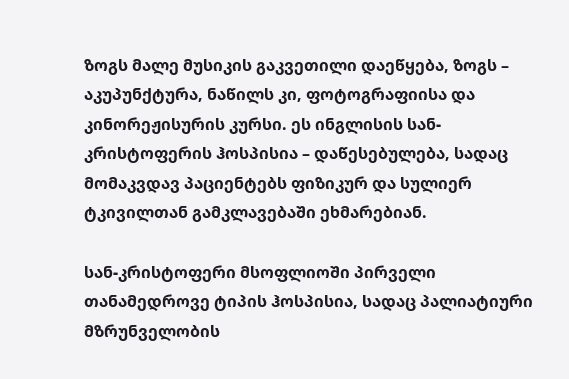ზოგს მალე მუსიკის გაკვეთილი დაეწყება, ზოგს – აკუპუნქტურა, ნაწილს კი, ფოტოგრაფიისა და კინორეჟისურის კურსი. ეს ინგლისის სან-კრისტოფერის ჰოსპისია – დაწესებულება, სადაც მომაკვდავ პაციენტებს ფიზიკურ და სულიერ ტკივილთან გამკლავებაში ეხმარებიან.

სან-კრისტოფერი მსოფლიოში პირველი თანამედროვე ტიპის ჰოსპისია, სადაც პალიატიური მზრუნველობის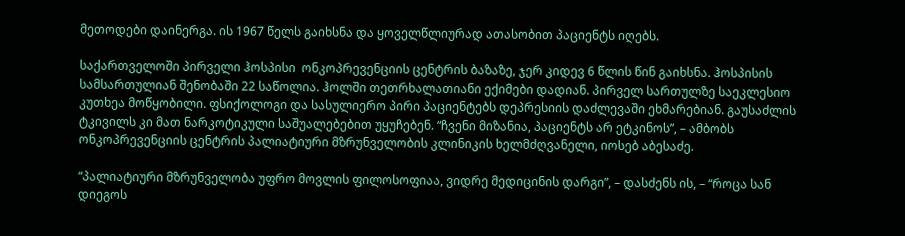მეთოდები დაინერგა. ის 1967 წელს გაიხსნა და ყოველწლიურად ათასობით პაციენტს იღებს.

საქართველოში პირველი ჰოსპისი  ონკოპრევენციის ცენტრის ბაზაზე, ჯერ კიდევ 6 წლის წინ გაიხსნა. ჰოსპისის სამსართულიან შენობაში 22 საწოლია. ჰოლში თეთრხალათიანი ექიმები დადიან. პირველ სართულზე საეკლესიო კუთხეა მოწყობილი. ფსიქოლოგი და სასულიერო პირი პაციენტებს დეპრესიის დაძლევაში ეხმარებიან. გაუსაძლის ტკივილს კი მათ ნარკოტიკული საშუალებებით უყუჩებენ. “ჩვენი მიზანია, პაციენტს არ ეტკინოს”, – ამბობს ონკოპრევენციის ცენტრის პალიატიური მზრუნველობის კლინიკის ხელმძღვანელი, იოსებ აბესაძე.

“პალიატიური მზრუნველობა უფრო მოვლის ფილოსოფიაა, ვიდრე მედიცინის დარგი”, – დასძენს ის, – “როცა სან დიეგოს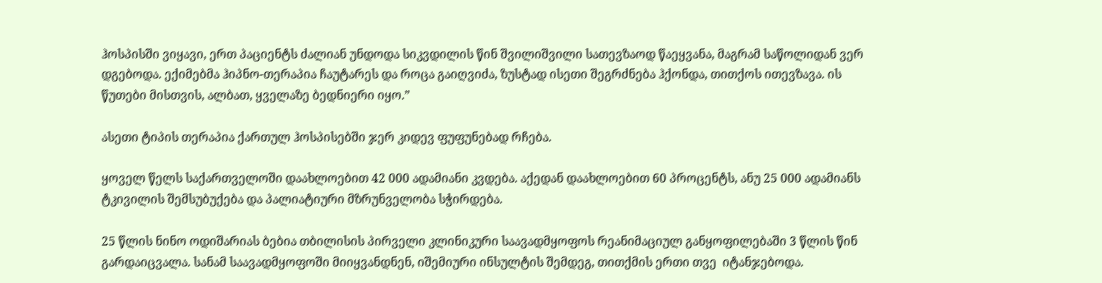ჰოსპისში ვიყავი, ერთ პაციენტს ძალიან უნდოდა სიკვდილის წინ შვილიშვილი სათევზაოდ წაეყვანა, მაგრამ საწოლიდან ვერ დგებოდა. ექიმებმა ჰიპნო-თერაპია ჩაუტარეს და როცა გაიღვიძა, ზუსტად ისეთი შეგრძნება ჰქონდა, თითქოს ითევზავა. ის წუთები მისთვის, ალბათ, ყველაზე ბედნიერი იყო.”

ასეთი ტიპის თერაპია ქართულ ჰოსპისებში ჯერ კიდევ ფუფუნებად რჩება.

ყოველ წელს საქართველოში დაახლოებით 42 000 ადამიანი კვდება. აქედან დაახლოებით 60 პროცენტს, ანუ 25 000 ადამიანს ტკივილის შემსუბუქება და პალიატიური მზრუნველობა სჭირდება.

25 წლის ნინო ოდიშარიას ბებია თბილისის პირველი კლინიკური საავადმყოფოს რეანიმაციულ განყოფილებაში 3 წლის წინ გარდაიცვალა. სანამ საავადმყოფოში მიიყვანდნენ, იშემიური ინსულტის შემდეგ, თითქმის ერთი თვე  იტანჯებოდა.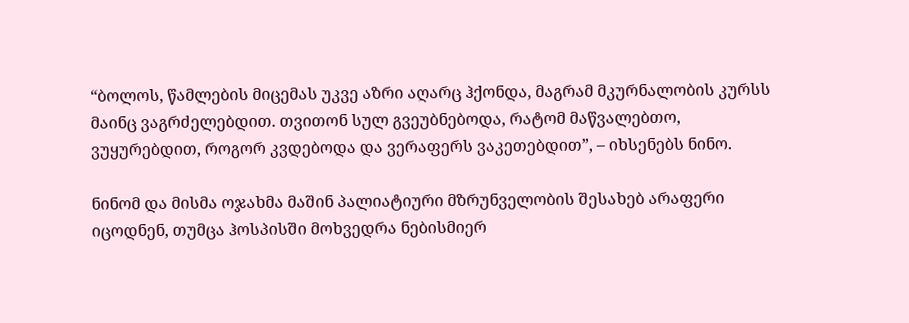“ბოლოს, წამლების მიცემას უკვე აზრი აღარც ჰქონდა, მაგრამ მკურნალობის კურსს მაინც ვაგრძელებდით. თვითონ სულ გვეუბნებოდა, რატომ მაწვალებთო, ვუყურებდით, როგორ კვდებოდა და ვერაფერს ვაკეთებდით”, – იხსენებს ნინო.

ნინომ და მისმა ოჯახმა მაშინ პალიატიური მზრუნველობის შესახებ არაფერი  იცოდნენ, თუმცა ჰოსპისში მოხვედრა ნებისმიერ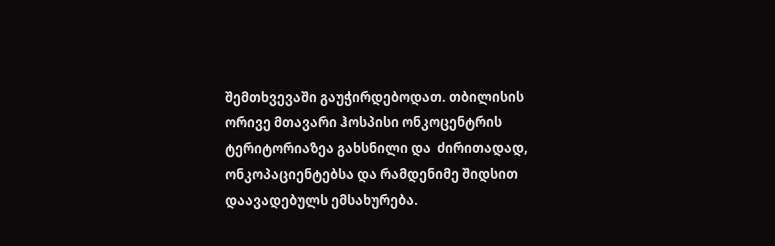შემთხვევაში გაუჭირდებოდათ. თბილისის ორივე მთავარი ჰოსპისი ონკოცენტრის ტერიტორიაზეა გახსნილი და  ძირითადად, ონკოპაციენტებსა და რამდენიმე შიდსით დაავადებულს ემსახურება.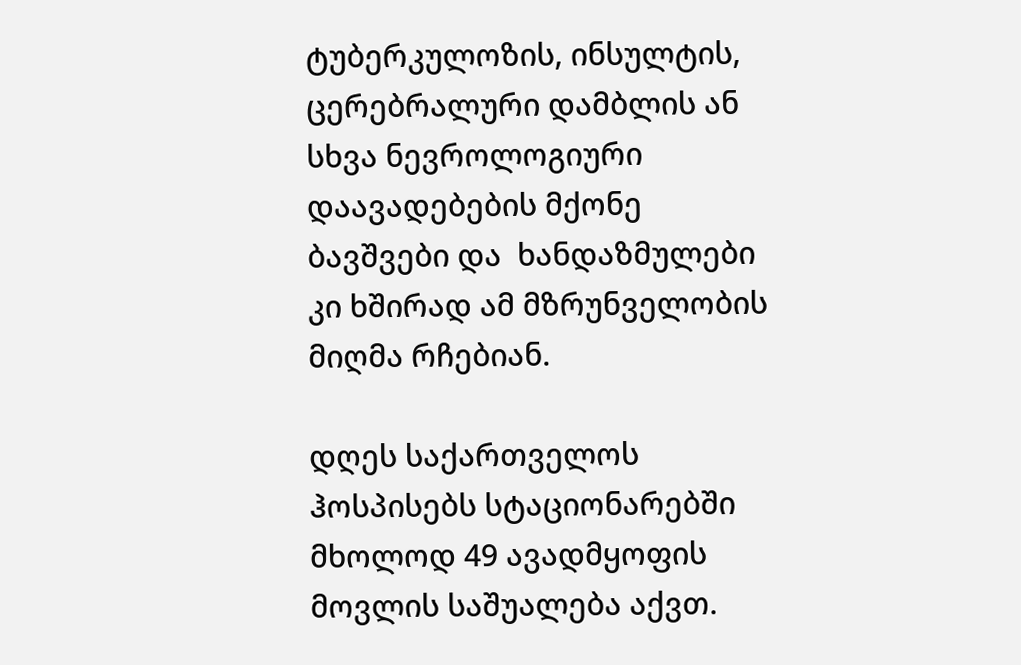ტუბერკულოზის, ინსულტის, ცერებრალური დამბლის ან სხვა ნევროლოგიური დაავადებების მქონე ბავშვები და  ხანდაზმულები კი ხშირად ამ მზრუნველობის მიღმა რჩებიან.

დღეს საქართველოს ჰოსპისებს სტაციონარებში მხოლოდ 49 ავადმყოფის მოვლის საშუალება აქვთ.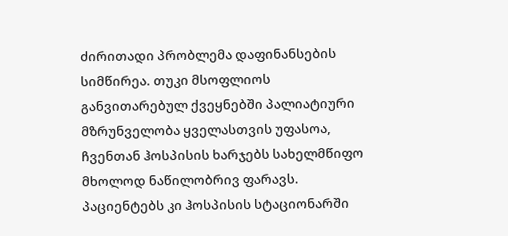ძირითადი პრობლემა დაფინანსების სიმწირეა. თუკი მსოფლიოს განვითარებულ ქვეყნებში პალიატიური მზრუნველობა ყველასთვის უფასოა, ჩვენთან ჰოსპისის ხარჯებს სახელმწიფო მხოლოდ ნაწილობრივ ფარავს. პაციენტებს კი ჰოსპისის სტაციონარში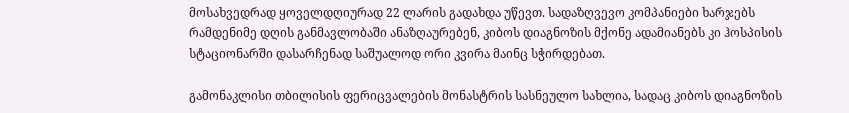მოსახვედრად ყოველდღიურად 22 ლარის გადახდა უწევთ. სადაზღვევო კომპანიები ხარჯებს რამდენიმე დღის განმავლობაში ანაზღაურებენ, კიბოს დიაგნოზის მქონე ადამიანებს კი ჰოსპისის სტაციონარში დასარჩენად საშუალოდ ორი კვირა მაინც სჭირდებათ.

გამონაკლისი თბილისის ფერიცვალების მონასტრის სასნეულო სახლია, სადაც კიბოს დიაგნოზის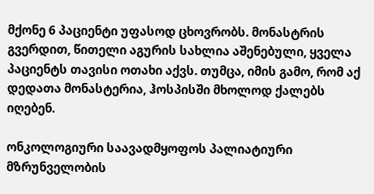მქონე 6 პაციენტი უფასოდ ცხოვრობს. მონასტრის გვერდით, წითელი აგურის სახლია აშენებული, ყველა პაციენტს თავისი ოთახი აქვს. თუმცა, იმის გამო, რომ აქ დედათა მონასტერია, ჰოსპისში მხოლოდ ქალებს იღებენ.

ონკოლოგიური საავადმყოფოს პალიატიური მზრუნველობის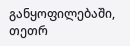განყოფილებაში, თეთრ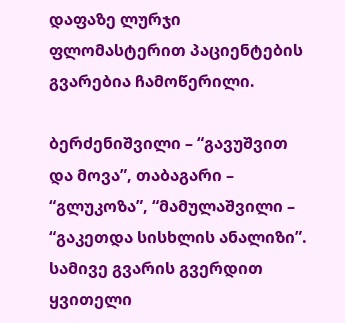დაფაზე ლურჯი ფლომასტერით პაციენტების გვარებია ჩამოწერილი.

ბერძენიშვილი – “გავუშვით და მოვა”, თაბაგარი – “გლუკოზა”, “მამულაშვილი – “გაკეთდა სისხლის ანალიზი”.  სამივე გვარის გვერდით ყვითელი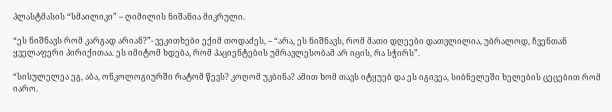პლასტმასის “სმაილიკი” – ღიმილის ნიშანია მიკრული.

“ეს ნიშნავს რომ კარგად არიან?”- ვეკითხები ექიმ თოდაძეს, – “არა, ეს ნიშნავს, რომ მათი დღეები დათვლილია, უბრალოდ, ჩვენთან ყველაფერი პირიქითაა. ეს იმიტომ ხდება, რომ პაციენტების უმრავლესობამ არ იცის, რა სჭირს”.

“სისულელეა ეგ, აბა, ონკოლოგიურში რატომ წევს? კოღომ უკბინა? ამით ხომ თავს იტყუებ და ეს იგივეა, სიბნელეში ხელების ცეცებით რომ იარო.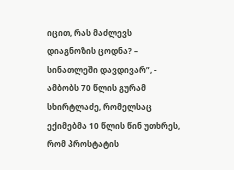იცით, რას მაძლევს დიაგნოზის ცოდნა? – სინათლეში დავდივარ”, -  ამბობს 70 წლის გურამ სხირტლაძე, რომელსაც ექიმებმა 10 წლის წინ უთხრეს, რომ პროსტატის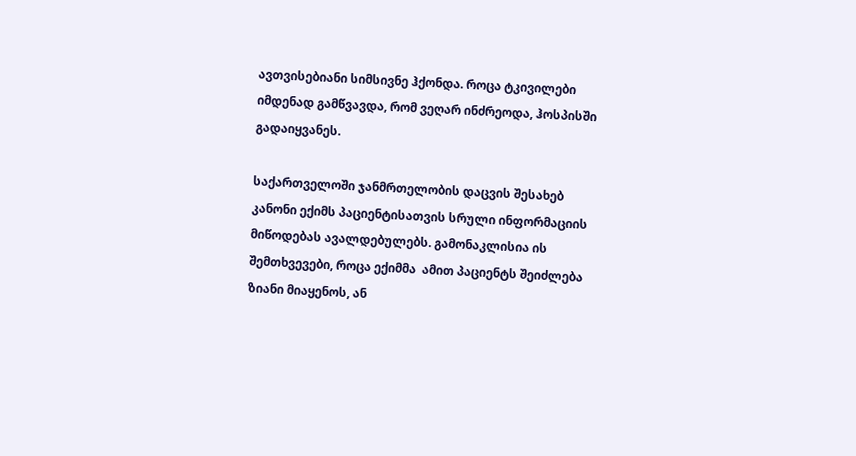ავთვისებიანი სიმსივნე ჰქონდა. როცა ტკივილები იმდენად გამწვავდა, რომ ვეღარ ინძრეოდა, ჰოსპისში გადაიყვანეს.

საქართველოში ჯანმრთელობის დაცვის შესახებ  კანონი ექიმს პაციენტისათვის სრული ინფორმაციის მიწოდებას ავალდებულებს. გამონაკლისია ის შემთხვევები, როცა ექიმმა  ამით პაციენტს შეიძლება ზიანი მიაყენოს, ან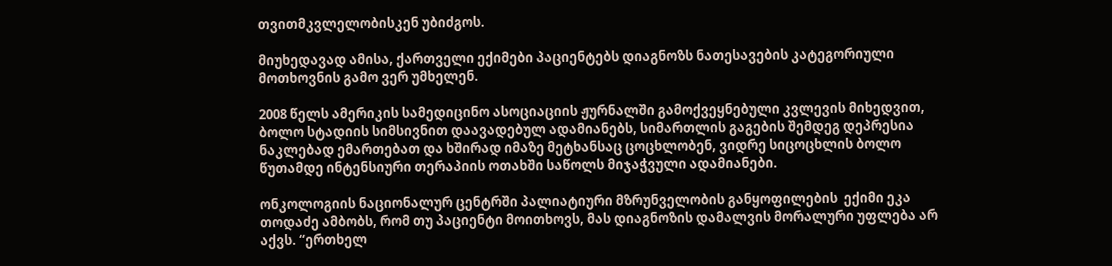თვითმკვლელობისკენ უბიძგოს.

მიუხედავად ამისა, ქართველი ექიმები პაციენტებს დიაგნოზს ნათესავების კატეგორიული მოთხოვნის გამო ვერ უმხელენ.

2008 წელს ამერიკის სამედიცინო ასოციაციის ჟურნალში გამოქვეყნებული კვლევის მიხედვით, ბოლო სტადიის სიმსივნით დაავადებულ ადამიანებს, სიმართლის გაგების შემდეგ დეპრესია ნაკლებად ემართებათ და ხშირად იმაზე მეტხანსაც ცოცხლობენ, ვიდრე სიცოცხლის ბოლო წუთამდე ინტენსიური თერაპიის ოთახში საწოლს მიჯაჭვული ადამიანები.

ონკოლოგიის ნაციონალურ ცენტრში პალიატიური მზრუნველობის განყოფილების  ექიმი ეკა თოდაძე ამბობს, რომ თუ პაციენტი მოითხოვს, მას დიაგნოზის დამალვის მორალური უფლება არ აქვს. “ერთხელ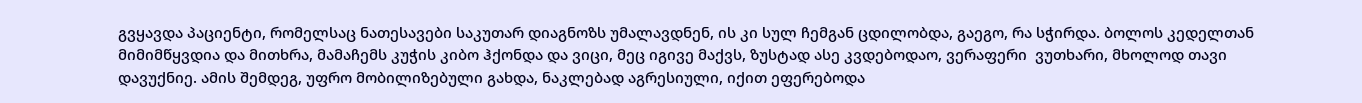გვყავდა პაციენტი, რომელსაც ნათესავები საკუთარ დიაგნოზს უმალავდნენ, ის კი სულ ჩემგან ცდილობდა, გაეგო, რა სჭირდა. ბოლოს კედელთან მიმიმწყვდია და მითხრა, მამაჩემს კუჭის კიბო ჰქონდა და ვიცი, მეც იგივე მაქვს, ზუსტად ასე კვდებოდაო, ვერაფერი  ვუთხარი, მხოლოდ თავი დავუქნიე. ამის შემდეგ, უფრო მობილიზებული გახდა, ნაკლებად აგრესიული, იქით ეფერებოდა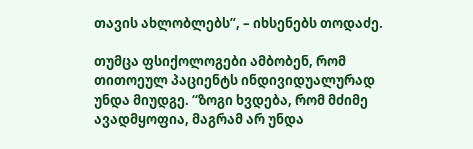თავის ახლობლებს”, – იხსენებს თოდაძე.

თუმცა ფსიქოლოგები ამბობენ, რომ თითოეულ პაციენტს ინდივიდუალურად უნდა მიუდგე. “ზოგი ხვდება, რომ მძიმე ავადმყოფია, მაგრამ არ უნდა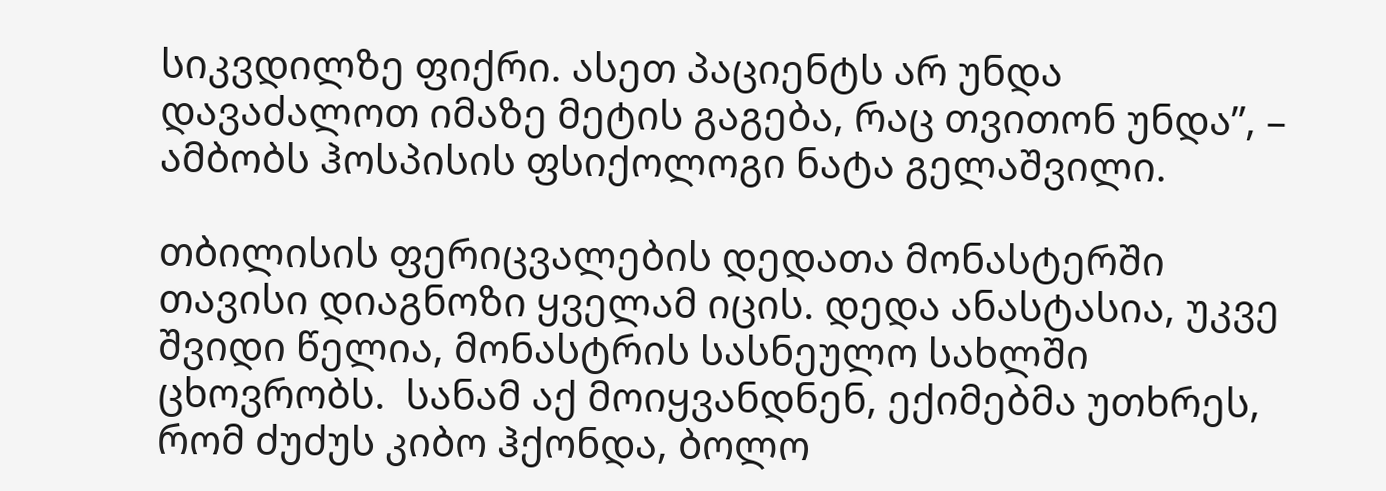სიკვდილზე ფიქრი. ასეთ პაციენტს არ უნდა დავაძალოთ იმაზე მეტის გაგება, რაც თვითონ უნდა”, – ამბობს ჰოსპისის ფსიქოლოგი ნატა გელაშვილი.

თბილისის ფერიცვალების დედათა მონასტერში თავისი დიაგნოზი ყველამ იცის. დედა ანასტასია, უკვე შვიდი წელია, მონასტრის სასნეულო სახლში ცხოვრობს.  სანამ აქ მოიყვანდნენ, ექიმებმა უთხრეს, რომ ძუძუს კიბო ჰქონდა, ბოლო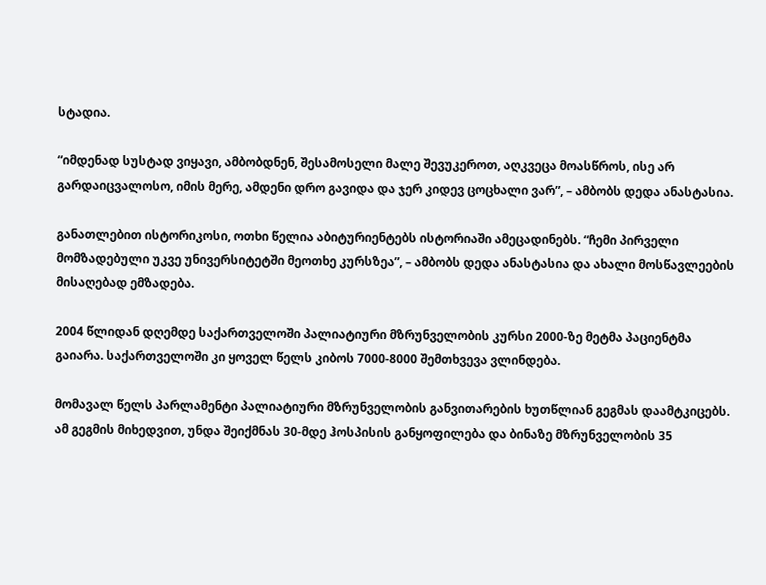სტადია.

“იმდენად სუსტად ვიყავი, ამბობდნენ, შესამოსელი მალე შევუკეროთ, აღკვეცა მოასწროს, ისე არ გარდაიცვალოსო, იმის მერე, ამდენი დრო გავიდა და ჯერ კიდევ ცოცხალი ვარ”, – ამბობს დედა ანასტასია.

განათლებით ისტორიკოსი, ოთხი წელია აბიტურიენტებს ისტორიაში ამეცადინებს. “ჩემი პირველი მომზადებული უკვე უნივერსიტეტში მეოთხე კურსზეა”, – ამბობს დედა ანასტასია და ახალი მოსწავლეების მისაღებად ემზადება.

2004 წლიდან დღემდე საქართველოში პალიატიური მზრუნველობის კურსი 2000-ზე მეტმა პაციენტმა გაიარა. საქართველოში კი ყოველ წელს კიბოს 7000-8000 შემთხვევა ვლინდება.

მომავალ წელს პარლამენტი პალიატიური მზრუნველობის განვითარების ხუთწლიან გეგმას დაამტკიცებს. ამ გეგმის მიხედვით, უნდა შეიქმნას 30-მდე ჰოსპისის განყოფილება და ბინაზე მზრუნველობის 35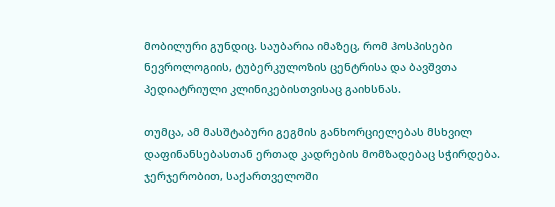მობილური გუნდიც. საუბარია იმაზეც, რომ ჰოსპისები ნევროლოგიის, ტუბერკულოზის ცენტრისა და ბავშვთა პედიატრიული კლინიკებისთვისაც გაიხსნას.

თუმცა, ამ მასშტაბური გეგმის განხორციელებას მსხვილ დაფინანსებასთან ერთად კადრების მომზადებაც სჭირდება. ჯერჯერობით, საქართველოში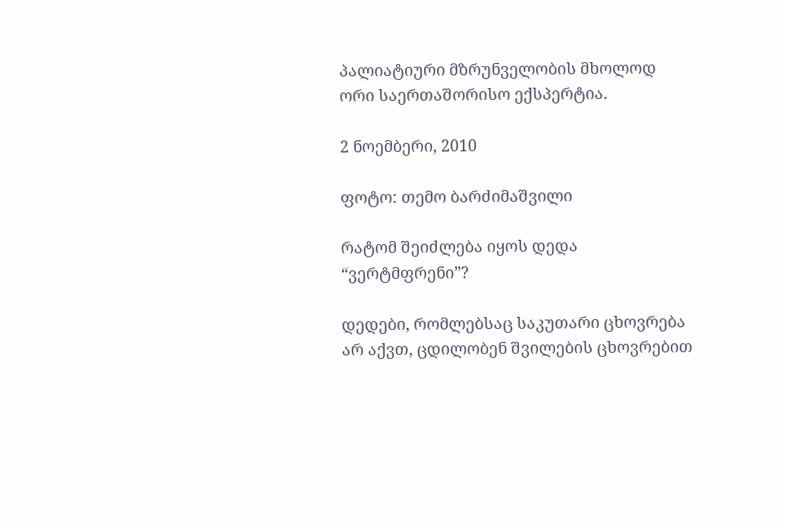პალიატიური მზრუნველობის მხოლოდ ორი საერთაშორისო ექსპერტია.

2 ნოემბერი, 2010

ფოტო: თემო ბარძიმაშვილი

რატომ შეიძლება იყოს დედა “ვერტმფრენი”?

დედები, რომლებსაც საკუთარი ცხოვრება არ აქვთ, ცდილობენ შვილების ცხოვრებით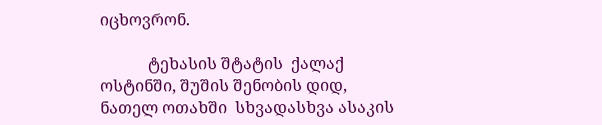იცხოვრონ.

            ტეხასის შტატის  ქალაქ    ოსტინში, შუშის შენობის დიდ, ნათელ ოთახში  სხვადასხვა ასაკის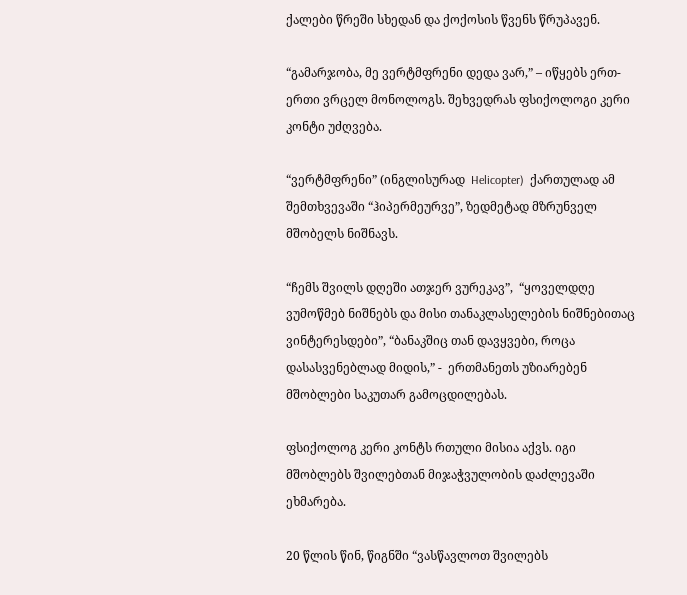ქალები წრეში სხედან და ქოქოსის წვენს წრუპავენ.

“გამარჯობა, მე ვერტმფრენი დედა ვარ,” – იწყებს ერთ-ერთი ვრცელ მონოლოგს. შეხვედრას ფსიქოლოგი კერი კონტი უძღვება.

“ვერტმფრენი” (ინგლისურად  Helicopter)  ქართულად ამ შემთხვევაში “ჰიპერმეურვე”, ზედმეტად მზრუნველ მშობელს ნიშნავს.

“ჩემს შვილს დღეში ათჯერ ვურეკავ”,  “ყოველდღე ვუმოწმებ ნიშნებს და მისი თანაკლასელების ნიშნებითაც ვინტერესდები”, “ბანაკშიც თან დავყვები, როცა დასასვენებლად მიდის,” -  ერთმანეთს უზიარებენ მშობლები საკუთარ გამოცდილებას.

ფსიქოლოგ კერი კონტს რთული მისია აქვს. იგი მშობლებს შვილებთან მიჯაჭვულობის დაძლევაში ეხმარება.

20 წლის წინ, წიგნში “ვასწავლოთ შვილებს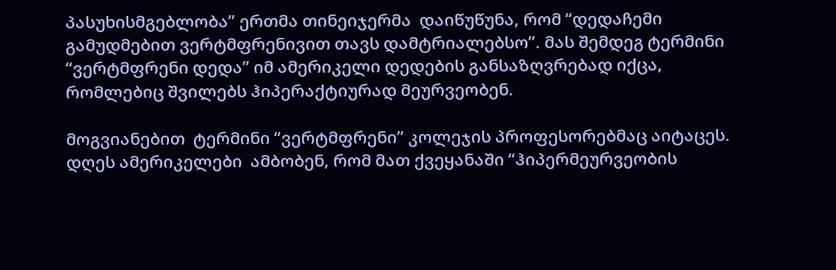პასუხისმგებლობა” ერთმა თინეიჯერმა  დაიწუწუნა, რომ “დედაჩემი გამუდმებით ვერტმფრენივით თავს დამტრიალებსო”. მას შემდეგ ტერმინი “ვერტმფრენი დედა” იმ ამერიკელი დედების განსაზღვრებად იქცა, რომლებიც შვილებს ჰიპერაქტიურად მეურვეობენ.

მოგვიანებით  ტერმინი “ვერტმფრენი” კოლეჯის პროფესორებმაც აიტაცეს. დღეს ამერიკელები  ამბობენ, რომ მათ ქვეყანაში “ჰიპერმეურვეობის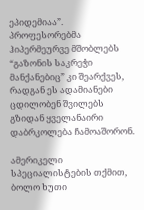ეპიდემიაა”.  პროფესორებმა  ჰიპერმეურვე მშობლებს “გაზონის საკრეჭი მანქანებიც” კი შეარქვეს, რადგან ეს ადამიანები ცდილობენ შვილებს გზიდან ყველანაირი დაბრკოლება ჩამოაშორონ.

ამერიკელი სპეციალისტების თქმით, ბოლო ხუთი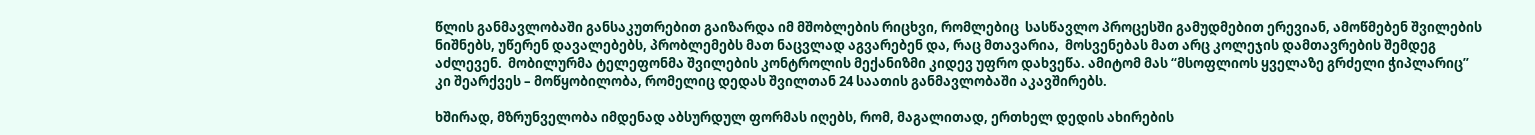წლის განმავლობაში განსაკუთრებით გაიზარდა იმ მშობლების რიცხვი, რომლებიც  სასწავლო პროცესში გამუდმებით ერევიან, ამოწმებენ შვილების ნიშნებს, უწერენ დავალებებს, პრობლემებს მათ ნაცვლად აგვარებენ და, რაც მთავარია,  მოსვენებას მათ არც კოლეჯის დამთავრების შემდეგ აძლევენ.  მობილურმა ტელეფონმა შვილების კონტროლის მექანიზმი კიდევ უფრო დახვეწა. ამიტომ მას “მსოფლიოს ყველაზე გრძელი ჭიპლარიც” კი შეარქვეს – მოწყობილობა, რომელიც დედას შვილთან 24 საათის განმავლობაში აკავშირებს.

ხშირად, მზრუნველობა იმდენად აბსურდულ ფორმას იღებს, რომ, მაგალითად, ერთხელ დედის ახირების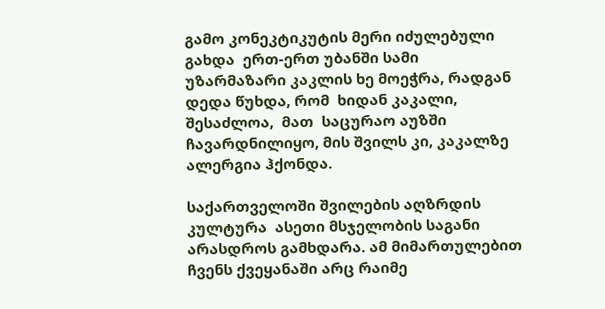გამო კონეკტიკუტის მერი იძულებული გახდა  ერთ-ერთ უბანში სამი უზარმაზარი კაკლის ხე მოეჭრა, რადგან დედა წუხდა, რომ  ხიდან კაკალი, შესაძლოა,  მათ  საცურაო აუზში ჩავარდნილიყო, მის შვილს კი, კაკალზე  ალერგია ჰქონდა.

საქართველოში შვილების აღზრდის კულტურა  ასეთი მსჯელობის საგანი არასდროს გამხდარა. ამ მიმართულებით  ჩვენს ქვეყანაში არც რაიმე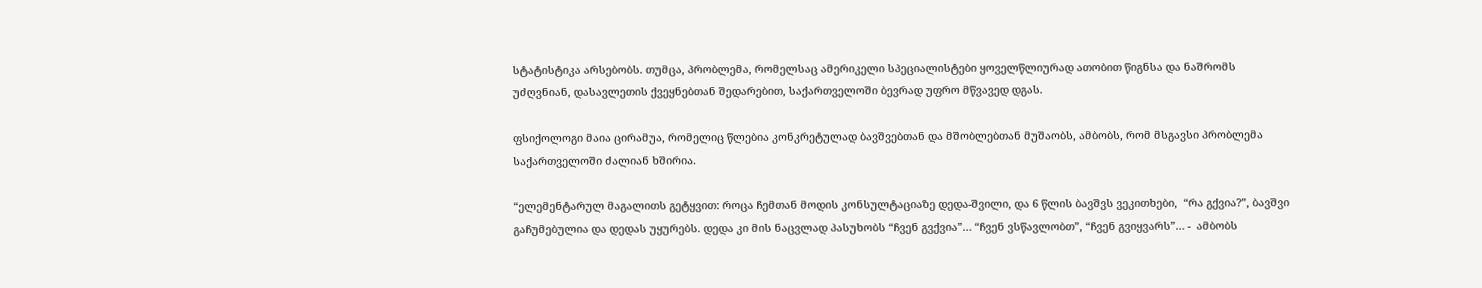სტატისტიკა არსებობს. თუმცა, პრობლემა, რომელსაც ამერიკელი სპეციალისტები ყოველწლიურად ათობით წიგნსა და ნაშრომს უძღვნიან, დასავლეთის ქვეყნებთან შედარებით, საქართველოში ბევრად უფრო მწვავედ დგას.

ფსიქოლოგი მაია ცირამუა, რომელიც წლებია კონკრეტულად ბავშვებთან და მშობლებთან მუშაობს, ამბობს, რომ მსგავსი პრობლემა საქართველოში ძალიან ხშირია.

“ელემენტარულ მაგალითს გეტყვით: როცა ჩემთან მოდის კონსულტაციაზე დედა-შვილი, და 6 წლის ბავშვს ვეკითხები,  “რა გქვია?”, ბავშვი გაჩუმებულია და დედას უყურებს. დედა კი მის ნაცვლად პასუხობს “ჩვენ გვქვია”… “ჩვენ ვსწავლობთ”, “ჩვენ გვიყვარს”… -  ამბობს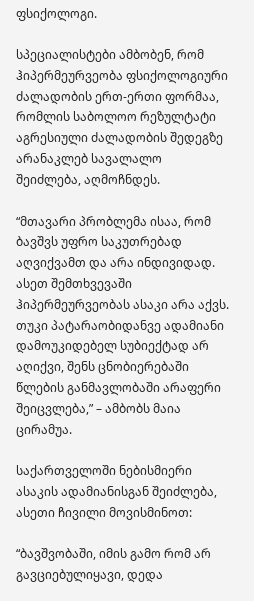ფსიქოლოგი.

სპეციალისტები ამბობენ, რომ ჰიპერმეურვეობა ფსიქოლოგიური ძალადობის ერთ-ერთი ფორმაა, რომლის საბოლოო რეზულტატი აგრესიული ძალადობის შედეგზე არანაკლებ სავალალო შეიძლება, აღმოჩნდეს.

“მთავარი პრობლემა ისაა, რომ ბავშვს უფრო საკუთრებად აღვიქვამთ და არა ინდივიდად. ასეთ შემთხვევაში ჰიპერმეურვეობას ასაკი არა აქვს. თუკი პატარაობიდანვე ადამიანი დამოუკიდებელ სუბიექტად არ აღიქვი, შენს ცნობიერებაში წლების განმავლობაში არაფერი შეიცვლება,” – ამბობს მაია ცირამუა.

საქართველოში ნებისმიერი ასაკის ადამიანისგან შეიძლება, ასეთი ჩივილი მოვისმინოთ:

“ბავშვობაში, იმის გამო რომ არ გავციებულიყავი, დედა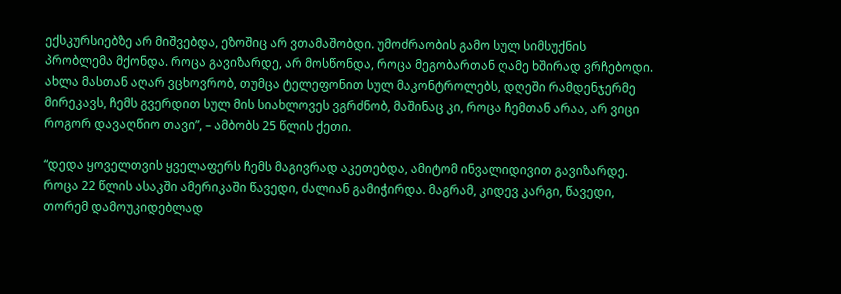ექსკურსიებზე არ მიშვებდა, ეზოშიც არ ვთამაშობდი. უმოძრაობის გამო სულ სიმსუქნის პრობლემა მქონდა. როცა გავიზარდე, არ მოსწონდა, როცა მეგობართან ღამე ხშირად ვრჩებოდი. ახლა მასთან აღარ ვცხოვრობ, თუმცა ტელეფონით სულ მაკონტროლებს, დღეში რამდენჯერმე მირეკავს, ჩემს გვერდით სულ მის სიახლოვეს ვგრძნობ, მაშინაც კი, როცა ჩემთან არაა, არ ვიცი როგორ დავაღწიო თავი”, – ამბობს 25 წლის ქეთი.

“დედა ყოველთვის ყველაფერს ჩემს მაგივრად აკეთებდა, ამიტომ ინვალიდივით გავიზარდე. როცა 22 წლის ასაკში ამერიკაში წავედი, ძალიან გამიჭირდა. მაგრამ, კიდევ კარგი, წავედი, თორემ დამოუკიდებლად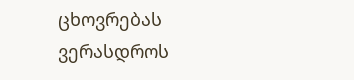ცხოვრებას ვერასდროს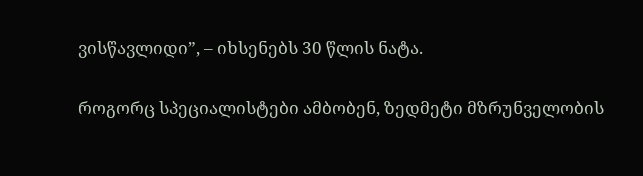ვისწავლიდი”, – იხსენებს 30 წლის ნატა.

როგორც სპეციალისტები ამბობენ, ზედმეტი მზრუნველობის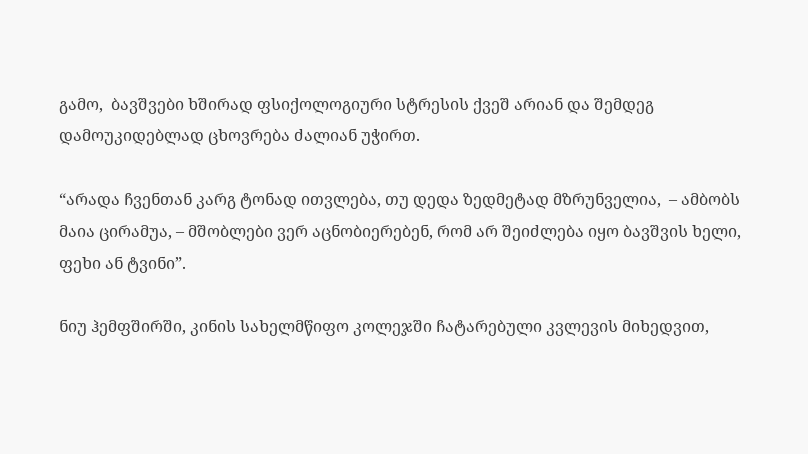გამო,  ბავშვები ხშირად ფსიქოლოგიური სტრესის ქვეშ არიან და შემდეგ დამოუკიდებლად ცხოვრება ძალიან უჭირთ.

“არადა ჩვენთან კარგ ტონად ითვლება, თუ დედა ზედმეტად მზრუნველია,  – ამბობს მაია ცირამუა, – მშობლები ვერ აცნობიერებენ, რომ არ შეიძლება იყო ბავშვის ხელი, ფეხი ან ტვინი”.

ნიუ ჰემფშირში, კინის სახელმწიფო კოლეჯში ჩატარებული კვლევის მიხედვით,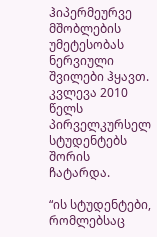ჰიპერმეურვე მშობლების უმეტესობას ნერვიული შვილები ჰყავთ. კვლევა 2010 წელს პირველკურსელ სტუდენტებს შორის ჩატარდა.

“ის სტუდენტები, რომლებსაც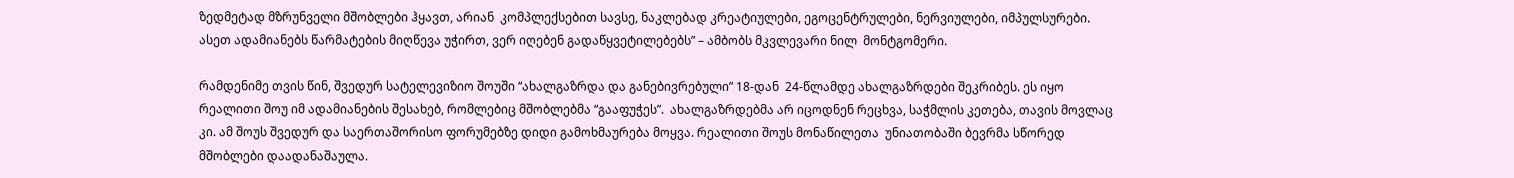ზედმეტად მზრუნველი მშობლები ჰყავთ, არიან  კომპლექსებით სავსე, ნაკლებად კრეატიულები, ეგოცენტრულები, ნერვიულები, იმპულსურები. ასეთ ადამიანებს წარმატების მიღწევა უჭირთ, ვერ იღებენ გადაწყვეტილებებს” – ამბობს მკვლევარი ნილ  მონტგომერი.

რამდენიმე თვის წინ, შვედურ სატელევიზიო შოუში “ახალგაზრდა და განებივრებული” 18-დან  24-წლამდე ახალგაზრდები შეკრიბეს. ეს იყო რეალითი შოუ იმ ადამიანების შესახებ, რომლებიც მშობლებმა “გააფუჭეს”.  ახალგაზრდებმა არ იცოდნენ რეცხვა, საჭმლის კეთება, თავის მოვლაც კი. ამ შოუს შვედურ და საერთაშორისო ფორუმებზე დიდი გამოხმაურება მოყვა. რეალითი შოუს მონაწილეთა  უნიათობაში ბევრმა სწორედ მშობლები დაადანაშაულა.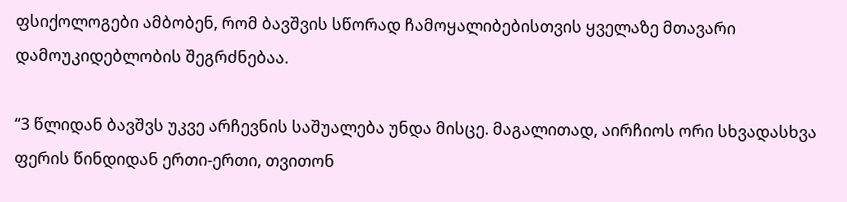ფსიქოლოგები ამბობენ, რომ ბავშვის სწორად ჩამოყალიბებისთვის ყველაზე მთავარი დამოუკიდებლობის შეგრძნებაა.

“3 წლიდან ბავშვს უკვე არჩევნის საშუალება უნდა მისცე. მაგალითად, აირჩიოს ორი სხვადასხვა ფერის წინდიდან ერთი-ერთი, თვითონ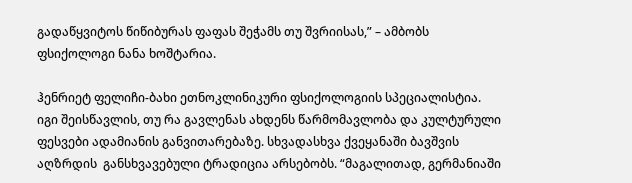გადაწყვიტოს წიწიბურას ფაფას შეჭამს თუ შვრიისას,” – ამბობს ფსიქოლოგი ნანა ხოშტარია.

ჰენრიეტ ფელიჩი-ბახი ეთნოკლინიკური ფსიქოლოგიის სპეციალისტია. იგი შეისწავლის, თუ რა გავლენას ახდენს წარმომავლობა და კულტურული ფესვები ადამიანის განვითარებაზე. სხვადასხვა ქვეყანაში ბავშვის აღზრდის  განსხვავებული ტრადიცია არსებობს. “მაგალითად, გერმანიაში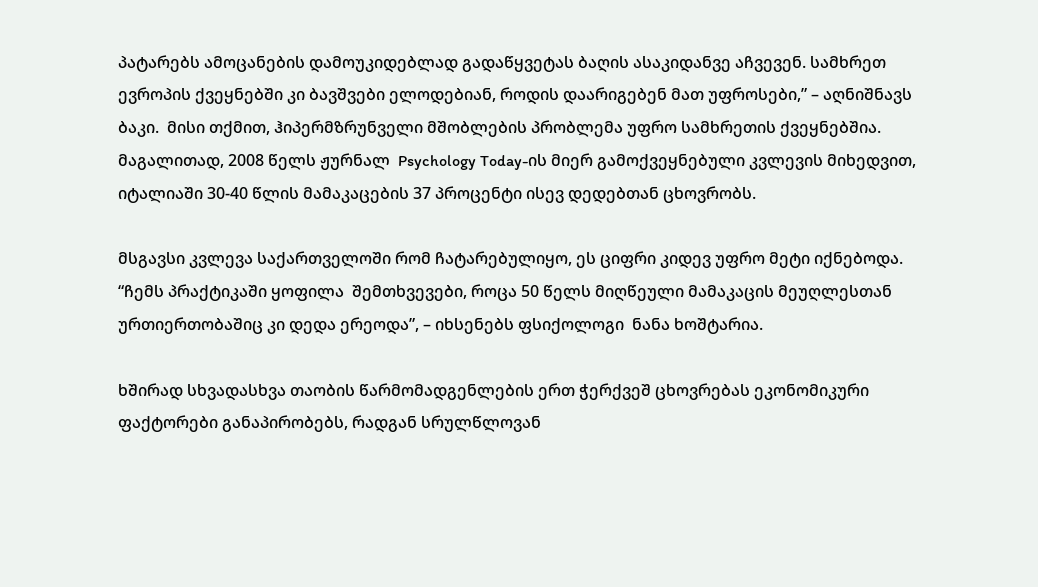პატარებს ამოცანების დამოუკიდებლად გადაწყვეტას ბაღის ასაკიდანვე აჩვევენ. სამხრეთ ევროპის ქვეყნებში კი ბავშვები ელოდებიან, როდის დაარიგებენ მათ უფროსები,” – აღნიშნავს ბაკი.  მისი თქმით, ჰიპერმზრუნველი მშობლების პრობლემა უფრო სამხრეთის ქვეყნებშია.  მაგალითად, 2008 წელს ჟურნალ  Psychology Today-ის მიერ გამოქვეყნებული კვლევის მიხედვით, იტალიაში 30-40 წლის მამაკაცების 37 პროცენტი ისევ დედებთან ცხოვრობს.

მსგავსი კვლევა საქართველოში რომ ჩატარებულიყო, ეს ციფრი კიდევ უფრო მეტი იქნებოდა.  “ჩემს პრაქტიკაში ყოფილა  შემთხვევები, როცა 50 წელს მიღწეული მამაკაცის მეუღლესთან ურთიერთობაშიც კი დედა ერეოდა”, – იხსენებს ფსიქოლოგი  ნანა ხოშტარია.

ხშირად სხვადასხვა თაობის წარმომადგენლების ერთ ჭერქვეშ ცხოვრებას ეკონომიკური ფაქტორები განაპირობებს, რადგან სრულწლოვან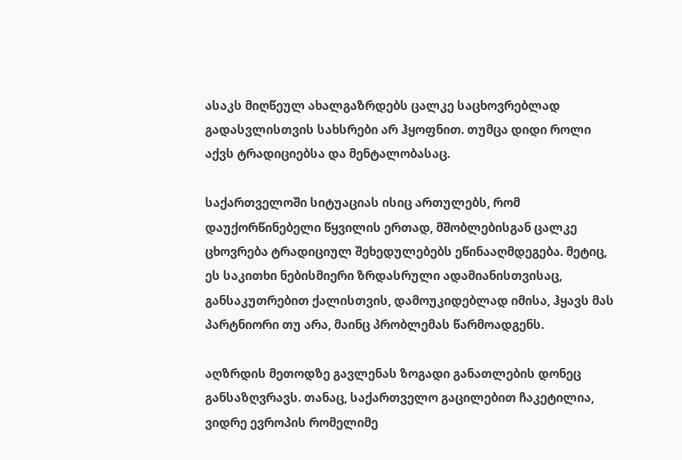ასაკს მიღწეულ ახალგაზრდებს ცალკე საცხოვრებლად გადასვლისთვის სახსრები არ ჰყოფნით. თუმცა დიდი როლი აქვს ტრადიციებსა და მენტალობასაც.

საქართველოში სიტუაციას ისიც ართულებს, რომ დაუქორწინებელი წყვილის ერთად, მშობლებისგან ცალკე ცხოვრება ტრადიციულ შეხედულებებს ეწინააღმდეგება. მეტიც, ეს საკითხი ნებისმიერი ზრდასრული ადამიანისთვისაც, განსაკუთრებით ქალისთვის, დამოუკიდებლად იმისა, ჰყავს მას პარტნიორი თუ არა, მაინც პრობლემას წარმოადგენს.

აღზრდის მეთოდზე გავლენას ზოგადი განათლების დონეც განსაზღვრავს. თანაც, საქართველო გაცილებით ჩაკეტილია, ვიდრე ევროპის რომელიმე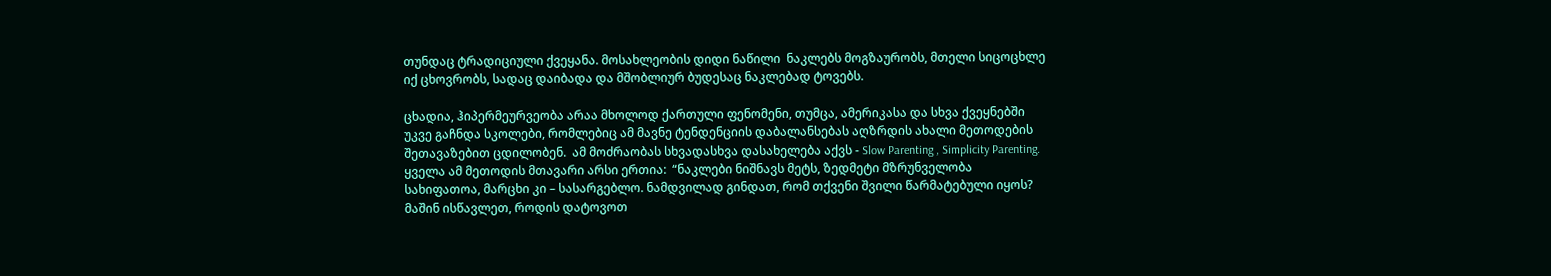თუნდაც ტრადიციული ქვეყანა. მოსახლეობის დიდი ნაწილი  ნაკლებს მოგზაურობს, მთელი სიცოცხლე იქ ცხოვრობს, სადაც დაიბადა და მშობლიურ ბუდესაც ნაკლებად ტოვებს.

ცხადია, ჰიპერმეურვეობა არაა მხოლოდ ქართული ფენომენი, თუმცა, ამერიკასა და სხვა ქვეყნებში უკვე გაჩნდა სკოლები, რომლებიც ამ მავნე ტენდენციის დაბალანსებას აღზრდის ახალი მეთოდების შეთავაზებით ცდილობენ.  ამ მოძრაობას სხვადასხვა დასახელება აქვს - Slow Parenting , Simplicity Parenting. ყველა ამ მეთოდის მთავარი არსი ერთია:  “ნაკლები ნიშნავს მეტს, ზედმეტი მზრუნველობა სახიფათოა, მარცხი კი – სასარგებლო. ნამდვილად გინდათ, რომ თქვენი შვილი წარმატებული იყოს? მაშინ ისწავლეთ, როდის დატოვოთ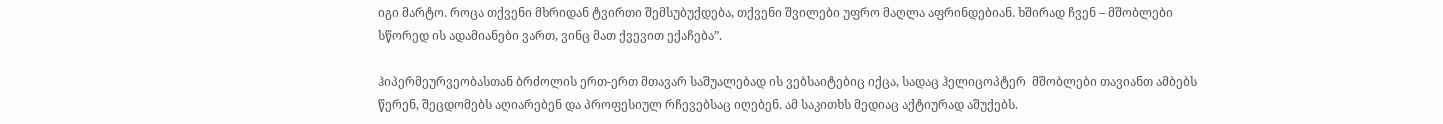იგი მარტო. როცა თქვენი მხრიდან ტვირთი შემსუბუქდება, თქვენი შვილები უფრო მაღლა აფრინდებიან. ხშირად ჩვენ – მშობლები სწორედ ის ადამიანები ვართ, ვინც მათ ქვევით ექაჩება”.

ჰიპერმეურვეობასთან ბრძოლის ერთ-ერთ მთავარ საშუალებად ის ვებსაიტებიც იქცა, სადაც ჰელიცოპტერ  მშობლები თავიანთ ამბებს წერენ, შეცდომებს აღიარებენ და პროფესიულ რჩევებსაც იღებენ. ამ საკითხს მედიაც აქტიურად აშუქებს.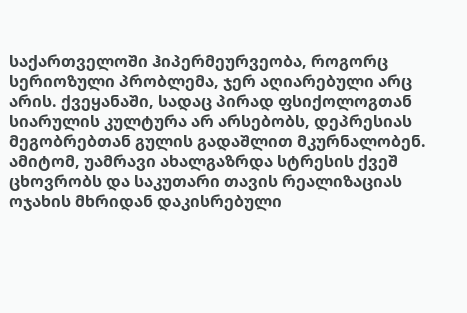საქართველოში ჰიპერმეურვეობა, როგორც სერიოზული პრობლემა, ჯერ აღიარებული არც არის. ქვეყანაში, სადაც პირად ფსიქოლოგთან სიარულის კულტურა არ არსებობს, დეპრესიას მეგობრებთან გულის გადაშლით მკურნალობენ. ამიტომ, უამრავი ახალგაზრდა სტრესის ქვეშ ცხოვრობს და საკუთარი თავის რეალიზაციას ოჯახის მხრიდან დაკისრებული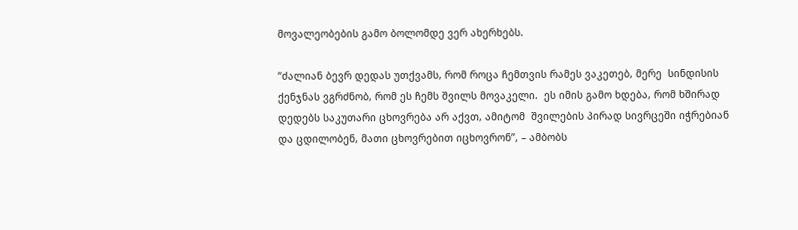მოვალეობების გამო ბოლომდე ვერ ახერხებს.

“ძალიან ბევრ დედას უთქვამს, რომ როცა ჩემთვის რამეს ვაკეთებ, მერე  სინდისის ქენჯნას ვგრძნობ, რომ ეს ჩემს შვილს მოვაკელი.  ეს იმის გამო ხდება, რომ ხშირად დედებს საკუთარი ცხოვრება არ აქვთ, ამიტომ  შვილების პირად სივრცეში იჭრებიან და ცდილობენ, მათი ცხოვრებით იცხოვრონ”, – ამბობს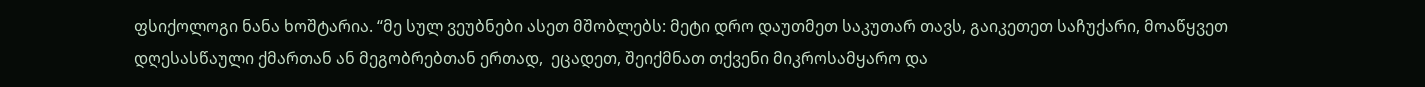ფსიქოლოგი ნანა ხოშტარია. “მე სულ ვეუბნები ასეთ მშობლებს: მეტი დრო დაუთმეთ საკუთარ თავს, გაიკეთეთ საჩუქარი, მოაწყვეთ დღესასწაული ქმართან ან მეგობრებთან ერთად,  ეცადეთ, შეიქმნათ თქვენი მიკროსამყარო და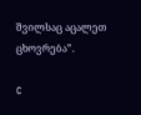შვილსაც აცალეთ ცხოვრება”.

C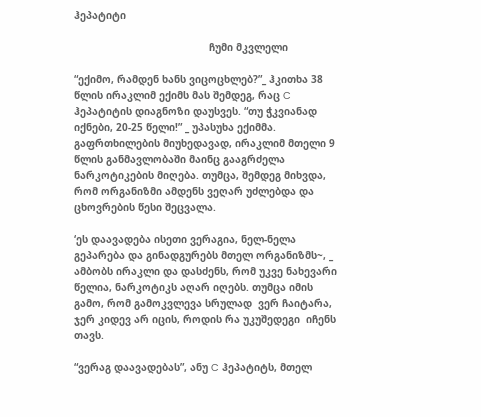ჰეპატიტი

                                             ჩუმი მკვლელი

“ექიმო, რამდენ ხანს ვიცოცხლებ?”_ ჰკითხა 38 წლის ირაკლიმ ექიმს მას შემდეგ, რაც C ჰეპატიტის დიაგნოზი დაუსვეს. “თუ ჭკვიანად იქნები, 20-25 წელი!” _ უპასუხა ექიმმა. გაფრთხილების მიუხედავად, ირაკლიმ მთელი 9 წლის განმავლობაში მაინც გააგრძელა ნარკოტიკების მიღება. თუმცა, შემდეგ მიხვდა, რომ ორგანიზმი ამდენს ვეღარ უძლებდა და ცხოვრების წესი შეცვალა.

‘ეს დაავადება ისეთი ვერაგია, ნელ-ნელა გეპარება და გინადგურებს მთელ ორგანიზმს~, _ ამბობს ირაკლი და დასძენს, რომ უკვე ნახევარი წელია, ნარკოტიკს აღარ იღებს. თუმცა იმის გამო, რომ გამოკვლევა სრულად  ვერ ჩაიტარა, ჯერ კიდევ არ იცის, როდის რა უკუშედეგი  იჩენს თავს.

“ვერაგ დაავადებას”, ანუ C ჰეპატიტს, მთელ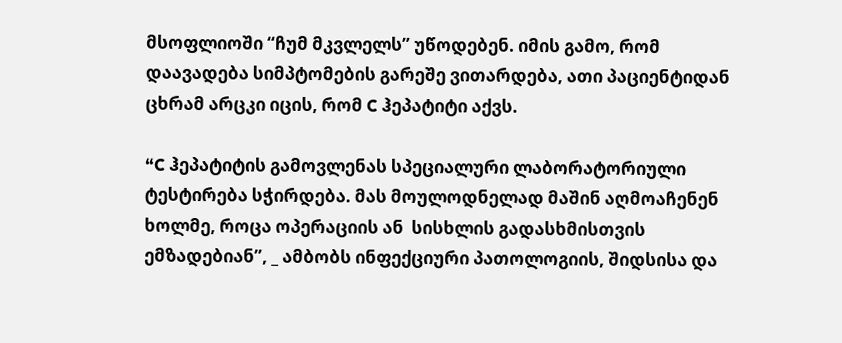მსოფლიოში “ჩუმ მკვლელს” უწოდებენ. იმის გამო, რომ დაავადება სიმპტომების გარეშე ვითარდება, ათი პაციენტიდან ცხრამ არცკი იცის, რომ C ჰეპატიტი აქვს.

“C ჰეპატიტის გამოვლენას სპეციალური ლაბორატორიული ტესტირება სჭირდება. მას მოულოდნელად მაშინ აღმოაჩენენ ხოლმე, როცა ოპერაციის ან  სისხლის გადასხმისთვის ემზადებიან”, _ ამბობს ინფექციური პათოლოგიის, შიდსისა და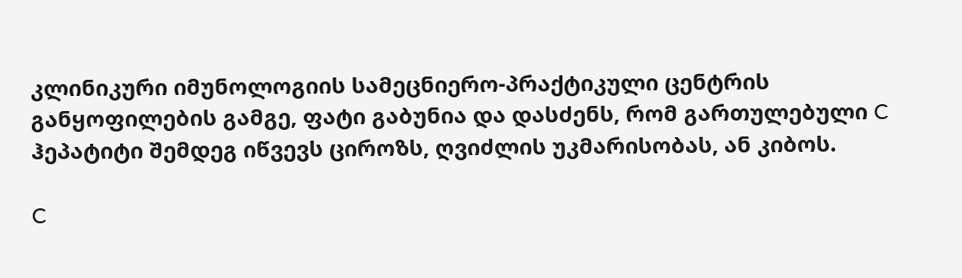კლინიკური იმუნოლოგიის სამეცნიერო-პრაქტიკული ცენტრის განყოფილების გამგე, ფატი გაბუნია და დასძენს, რომ გართულებული C ჰეპატიტი შემდეგ იწვევს ციროზს, ღვიძლის უკმარისობას, ან კიბოს.

C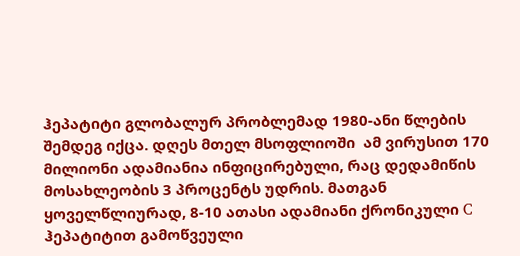ჰეპატიტი გლობალურ პრობლემად 1980-ანი წლების შემდეგ იქცა. დღეს მთელ მსოფლიოში  ამ ვირუსით 170 მილიონი ადამიანია ინფიცირებული, რაც დედამიწის მოსახლეობის 3 პროცენტს უდრის. მათგან ყოველწლიურად, 8-10 ათასი ადამიანი ქრონიკული C ჰეპატიტით გამოწვეული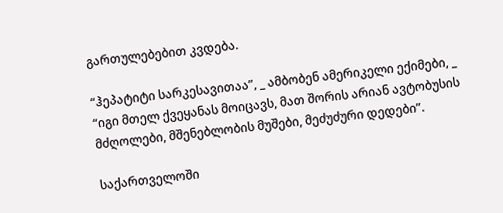გართულებებით კვდება.

“ჰეპატიტი სარკესავითაა”, _ ამბობენ ამერიკელი ექიმები, _ “იგი მთელ ქვეყანას მოიცავს, მათ შორის არიან ავტობუსის მძღოლები, მშენებლობის მუშები, მეძუძური დედები”.

საქართველოში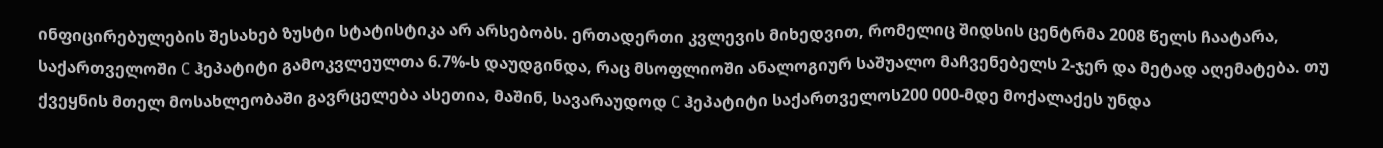ინფიცირებულების შესახებ ზუსტი სტატისტიკა არ არსებობს. ერთადერთი კვლევის მიხედვით, რომელიც შიდსის ცენტრმა 2008 წელს ჩაატარა, საქართველოში C ჰეპატიტი გამოკვლეულთა 6.7%-ს დაუდგინდა, რაც მსოფლიოში ანალოგიურ საშუალო მაჩვენებელს 2-ჯერ და მეტად აღემატება. თუ ქვეყნის მთელ მოსახლეობაში გავრცელება ასეთია, მაშინ, სავარაუდოდ C ჰეპატიტი საქართველოს200 000-მდე მოქალაქეს უნდა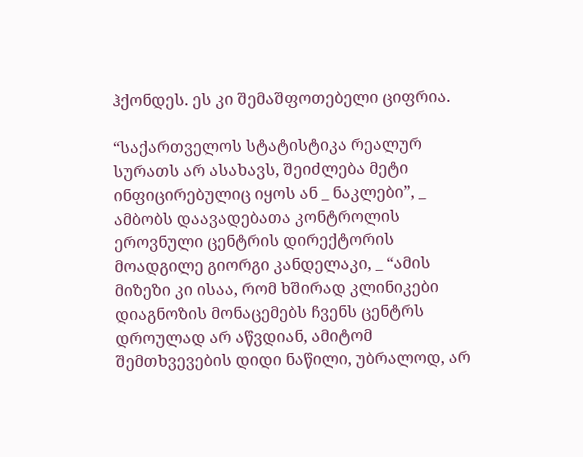ჰქონდეს. ეს კი შემაშფოთებელი ციფრია.

“საქართველოს სტატისტიკა რეალურ სურათს არ ასახავს, შეიძლება მეტი ინფიცირებულიც იყოს ან _ ნაკლები”, _ ამბობს დაავადებათა კონტროლის ეროვნული ცენტრის დირექტორის მოადგილე გიორგი კანდელაკი, _ “ამის მიზეზი კი ისაა, რომ ხშირად კლინიკები დიაგნოზის მონაცემებს ჩვენს ცენტრს დროულად არ აწვდიან, ამიტომ შემთხვევების დიდი ნაწილი, უბრალოდ, არ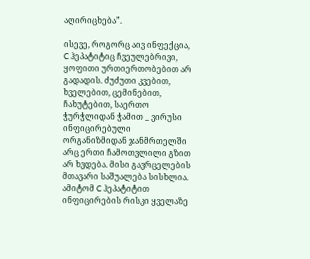აღირიცხება”.

ისევე, როგორც აივ ინფექცია, C ჰეპატიტიც ჩვეულებრივი, ყოფითი ურთიერთობებით არ გადადის. ძუძუთი კვებით, ხველებით, ცემინებით, ჩახუტებით, საერთო ჭურჭლიდან ჭამით _ ვირუსი ინფიცირებული ორგანიზმიდან ჯანმრთელში არც ერთი ჩამოთვლილი გზით არ ხვდება. მისი გავრცელების მთავარი საშუალება სისხლია. ამიტომ C ჰეპატიტით ინფიცირების რისკი ყველაზე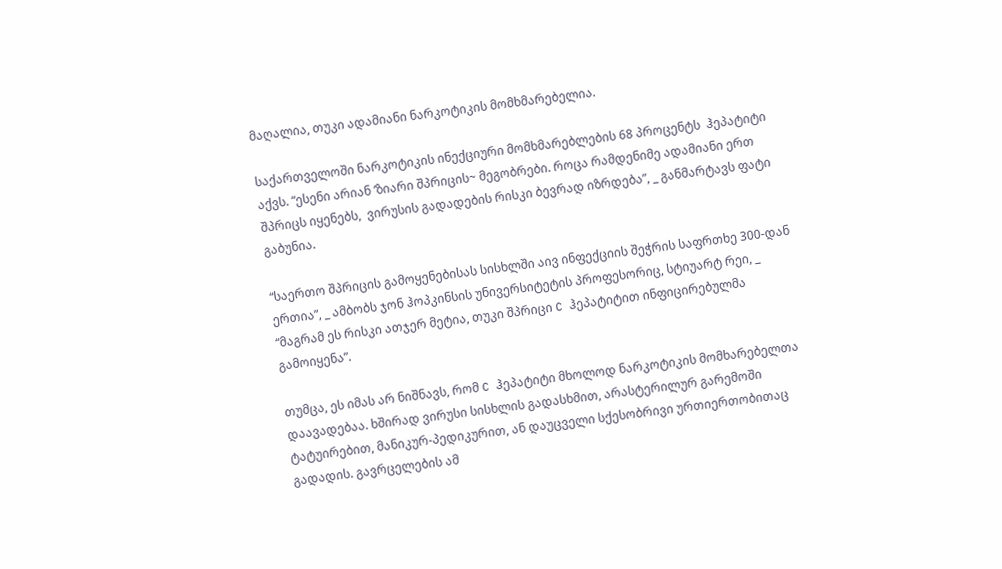მაღალია, თუკი ადამიანი ნარკოტიკის მომხმარებელია.

საქართველოში ნარკოტიკის ინექციური მომხმარებლების 68 პროცენტს  ჰეპატიტი აქვს. “ესენი არიან ‘ზიარი შპრიცის~ მეგობრები. როცა რამდენიმე ადამიანი ერთ შპრიცს იყენებს,  ვირუსის გადადების რისკი ბევრად იზრდება”, _ განმარტავს ფატი გაბუნია.

“საერთო შპრიცის გამოყენებისას სისხლში აივ ინფექციის შეჭრის საფრთხე 300-დან ერთია”, _ ამბობს ჯონ ჰოპკინსის უნივერსიტეტის პროფესორიც, სტიუარტ რეი, _ “მაგრამ ეს რისკი ათჯერ მეტია, თუკი შპრიცი C ჰეპატიტით ინფიცირებულმა გამოიყენა”.

თუმცა, ეს იმას არ ნიშნავს, რომ C ჰეპატიტი მხოლოდ ნარკოტიკის მომხარებელთა დაავადებაა. ხშირად ვირუსი სისხლის გადასხმით, არასტერილურ გარემოში ტატუირებით, მანიკურ-პედიკურით, ან დაუცველი სქესობრივი ურთიერთობითაც გადადის. გავრცელების ამ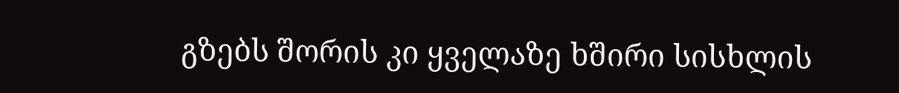გზებს შორის კი ყველაზე ხშირი სისხლის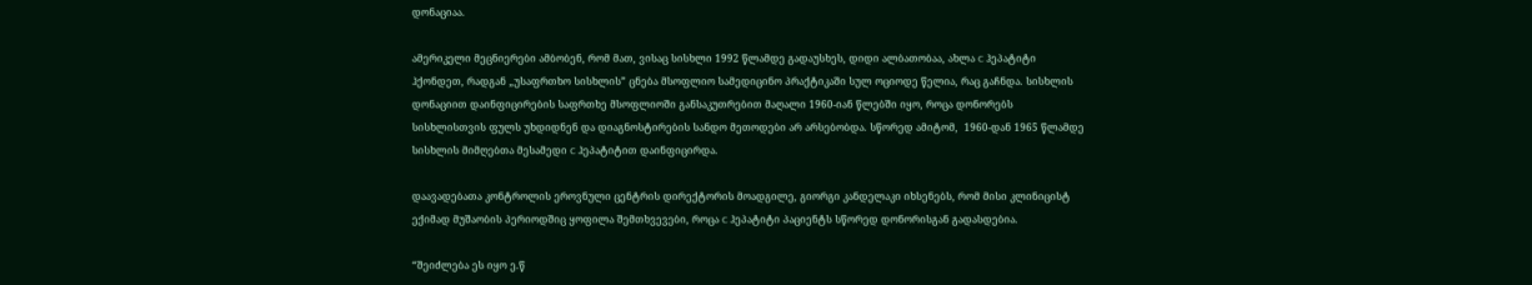დონაციაა.

ამერიკელი მეცნიერები ამბობენ, რომ მათ, ვისაც სისხლი 1992 წლამდე გადაუსხეს, დიდი ალბათობაა, ახლა C ჰეპატიტი ჰქონდეთ, რადგან „უსაფრთხო სისხლის” ცნება მსოფლიო სამედიცინო პრაქტიკაში სულ ოციოდე წელია, რაც გაჩნდა. სისხლის დონაციით დაინფიცირების საფრთხე მსოფლიოში განსაკუთრებით მაღალი 1960-იან წლებში იყო, როცა დონორებს სისხლისთვის ფულს უხდიდნენ და დიაგნოსტირების სანდო მეთოდები არ არსებობდა. სწორედ ამიტომ,  1960-დან 1965 წლამდე სისხლის მიმღებთა მესამედი C ჰეპატიტით დაინფიცირდა.

დაავადებათა კონტროლის ეროვნული ცენტრის დირექტორის მოადგილე, გიორგი კანდელაკი იხსენებს, რომ მისი კლინიცისტ ექიმად მუშაობის პერიოდშიც ყოფილა შემთხვევები, როცა C ჰეპატიტი პაციენტს სწორედ დონორისგან გადასდებია.

“შეიძლება ეს იყო ე.წ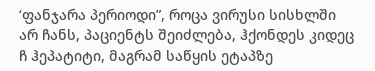‘ფანჯარა პერიოდი”, როცა ვირუსი სისხლში არ ჩანს, პაციენტს შეიძლება, ჰქონდეს კიდეც ჩ ჰეპატიტი, მაგრამ საწყის ეტაპზე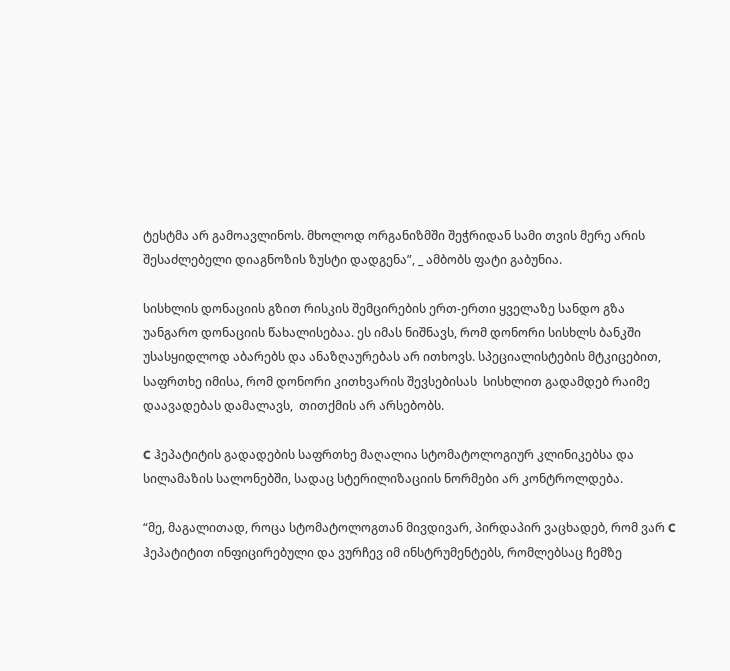ტესტმა არ გამოავლინოს. მხოლოდ ორგანიზმში შეჭრიდან სამი თვის მერე არის შესაძლებელი დიაგნოზის ზუსტი დადგენა”, _ ამბობს ფატი გაბუნია.

სისხლის დონაციის გზით რისკის შემცირების ერთ-ერთი ყველაზე სანდო გზა უანგარო დონაციის წახალისებაა. ეს იმას ნიშნავს, რომ დონორი სისხლს ბანკში უსასყიდლოდ აბარებს და ანაზღაურებას არ ითხოვს. სპეციალისტების მტკიცებით,  საფრთხე იმისა, რომ დონორი კითხვარის შევსებისას  სისხლით გადამდებ რაიმე დაავადებას დამალავს,  თითქმის არ არსებობს.

C ჰეპატიტის გადადების საფრთხე მაღალია სტომატოლოგიურ კლინიკებსა და სილამაზის სალონებში, სადაც სტერილიზაციის ნორმები არ კონტროლდება.

“მე, მაგალითად, როცა სტომატოლოგთან მივდივარ, პირდაპირ ვაცხადებ, რომ ვარ C ჰეპატიტით ინფიცირებული და ვურჩევ იმ ინსტრუმენტებს, რომლებსაც ჩემზე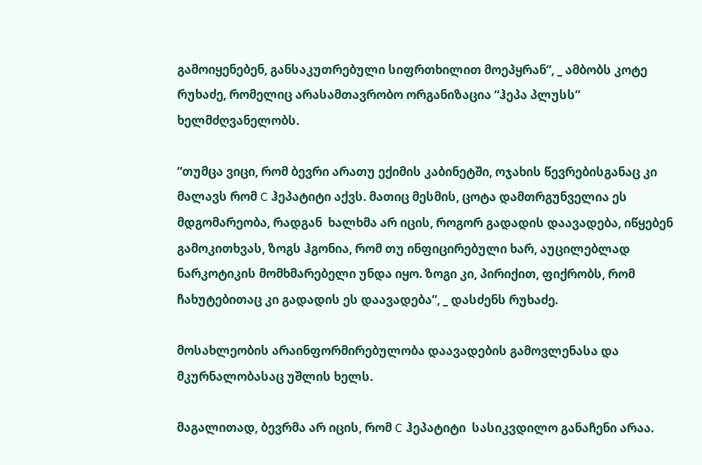გამოიყენებენ, განსაკუთრებული სიფრთხილით მოეპყრან”, _ ამბობს კოტე რუხაძე, რომელიც არასამთავრობო ორგანიზაცია “ჰეპა პლუსს” ხელმძღვანელობს.

“თუმცა ვიცი, რომ ბევრი არათუ ექიმის კაბინეტში, ოჯახის წევრებისგანაც კი მალავს რომ C ჰეპატიტი აქვს. მათიც მესმის, ცოტა დამთრგუნველია ეს მდგომარეობა, რადგან  ხალხმა არ იცის, როგორ გადადის დაავადება, იწყებენ გამოკითხვას, ზოგს ჰგონია, რომ თუ ინფიცირებული ხარ, აუცილებლად ნარკოტიკის მომხმარებელი უნდა იყო. ზოგი კი, პირიქით, ფიქრობს, რომ ჩახუტებითაც კი გადადის ეს დაავადება”, _ დასძენს რუხაძე.

მოსახლეობის არაინფორმირებულობა დაავადების გამოვლენასა და მკურნალობასაც უშლის ხელს.

მაგალითად, ბევრმა არ იცის, რომ C ჰეპატიტი  სასიკვდილო განაჩენი არაა.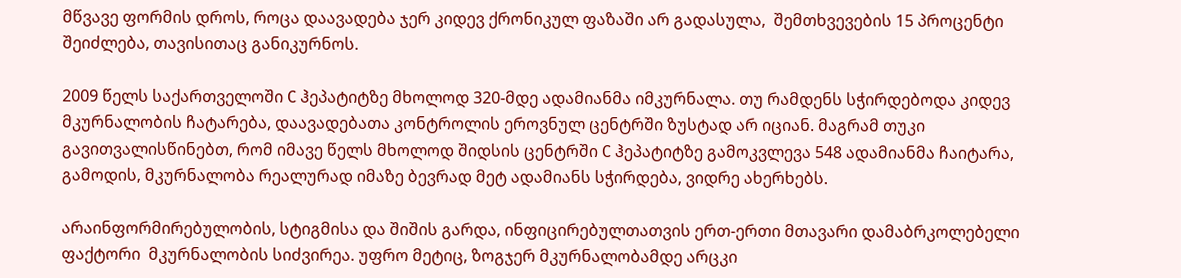მწვავე ფორმის დროს, როცა დაავადება ჯერ კიდევ ქრონიკულ ფაზაში არ გადასულა,  შემთხვევების 15 პროცენტი შეიძლება, თავისითაც განიკურნოს.

2009 წელს საქართველოში C ჰეპატიტზე მხოლოდ 320-მდე ადამიანმა იმკურნალა. თუ რამდენს სჭირდებოდა კიდევ მკურნალობის ჩატარება, დაავადებათა კონტროლის ეროვნულ ცენტრში ზუსტად არ იციან. მაგრამ თუკი გავითვალისწინებთ, რომ იმავე წელს მხოლოდ შიდსის ცენტრში C ჰეპატიტზე გამოკვლევა 548 ადამიანმა ჩაიტარა, გამოდის, მკურნალობა რეალურად იმაზე ბევრად მეტ ადამიანს სჭირდება, ვიდრე ახერხებს.

არაინფორმირებულობის, სტიგმისა და შიშის გარდა, ინფიცირებულთათვის ერთ-ერთი მთავარი დამაბრკოლებელი ფაქტორი  მკურნალობის სიძვირეა. უფრო მეტიც, ზოგჯერ მკურნალობამდე არცკი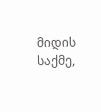მიდის საქმე,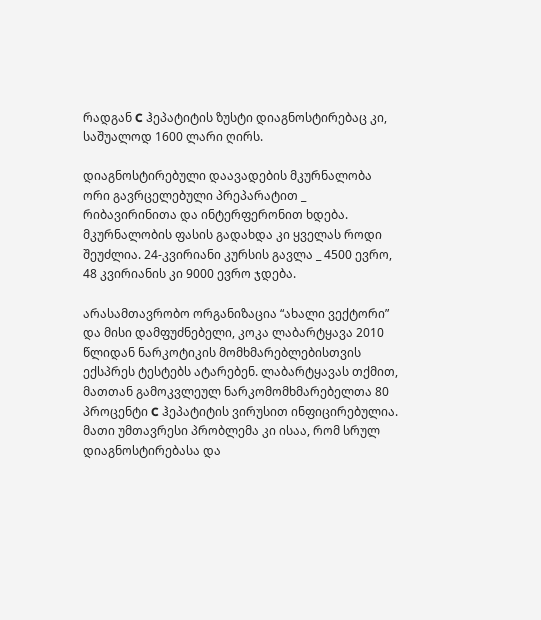რადგან C ჰეპატიტის ზუსტი დიაგნოსტირებაც კი, საშუალოდ 1600 ლარი ღირს.

დიაგნოსტირებული დაავადების მკურნალობა ორი გავრცელებული პრეპარატით _ რიბავირინითა და ინტერფერონით ხდება. მკურნალობის ფასის გადახდა კი ყველას როდი შეუძლია. 24-კვირიანი კურსის გავლა _ 4500 ევრო, 48 კვირიანის კი 9000 ევრო ჯდება.

არასამთავრობო ორგანიზაცია “ახალი ვექტორი” და მისი დამფუძნებელი, კოკა ლაბარტყავა 2010 წლიდან ნარკოტიკის მომხმარებლებისთვის ექსპრეს ტესტებს ატარებენ. ლაბარტყავას თქმით, მათთან გამოკვლეულ ნარკომომხმარებელთა 80 პროცენტი C ჰეპატიტის ვირუსით ინფიცირებულია. მათი უმთავრესი პრობლემა კი ისაა, რომ სრულ დიაგნოსტირებასა და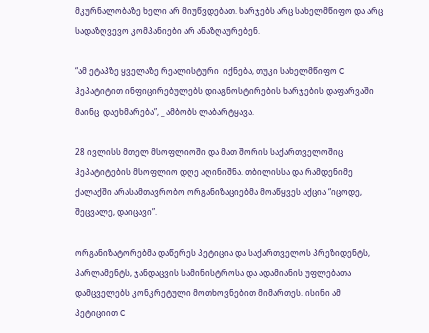მკურნალობაზე ხელი არ მიუწვდებათ. ხარჯებს არც სახელმწიფო და არც სადაზღვევო კომპანიები არ ანაზღაურებენ.

“ამ ეტაპზე ყველაზე რეალისტური  იქნება, თუკი სახელმწიფო C ჰეპატიტით ინფიცირებულებს დიაგნოსტირების ხარჯების დაფარვაში  მაინც  დაეხმარება”, _ ამბობს ლაბარტყავა.

28 ივლისს მთელ მსოფლიოში და მათ შორის საქართველოშიც  ჰეპატიტების მსოფლიო დღე აღინიშნა. თბილისსა და რამდენიმე ქალაქში არასამთავრობო ორგანიზაციებმა მოაწყვეს აქცია “იცოდე, შეცვალე, დაიცავი”.

ორგანიზატორებმა დაწერეს პეტიცია და საქართველოს პრეზიდენტს, პარლამენტს, ჯანდაცვის სამინისტროსა და ადამიანის უფლებათა დამცველებს კონკრეტული მოთხოვნებით მიმართეს. ისინი ამ პეტიციით C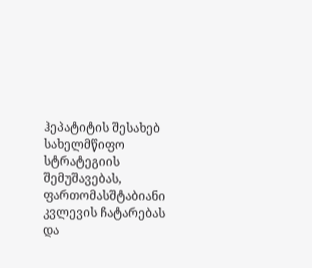ჰეპატიტის შესახებ სახელმწიფო სტრატეგიის შემუშავებას, ფართომასშტაბიანი კვლევის ჩატარებას და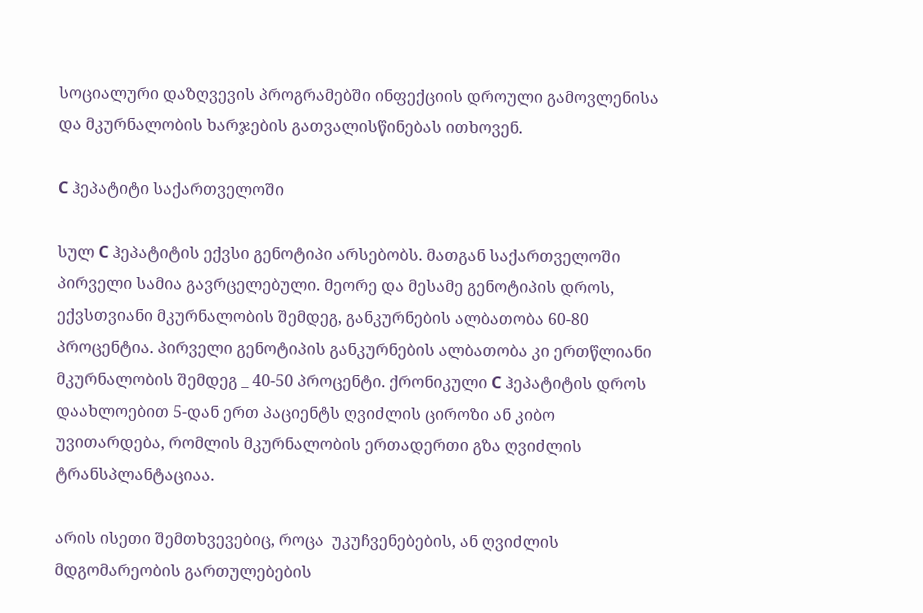სოციალური დაზღვევის პროგრამებში ინფექციის დროული გამოვლენისა და მკურნალობის ხარჯების გათვალისწინებას ითხოვენ.

C ჰეპატიტი საქართველოში

სულ C ჰეპატიტის ექვსი გენოტიპი არსებობს. მათგან საქართველოში პირველი სამია გავრცელებული. მეორე და მესამე გენოტიპის დროს, ექვსთვიანი მკურნალობის შემდეგ, განკურნების ალბათობა 60-80 პროცენტია. პირველი გენოტიპის განკურნების ალბათობა კი ერთწლიანი მკურნალობის შემდეგ _ 40-50 პროცენტი. ქრონიკული C ჰეპატიტის დროს დაახლოებით 5-დან ერთ პაციენტს ღვიძლის ციროზი ან კიბო უვითარდება, რომლის მკურნალობის ერთადერთი გზა ღვიძლის ტრანსპლანტაციაა.

არის ისეთი შემთხვევებიც, როცა  უკუჩვენებების, ან ღვიძლის მდგომარეობის გართულებების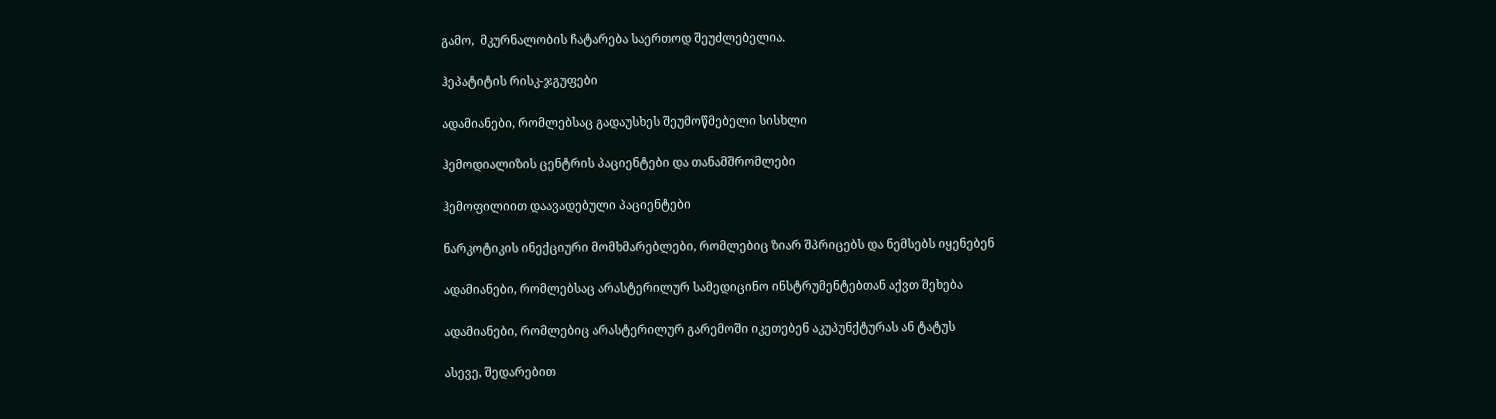გამო,  მკურნალობის ჩატარება საერთოდ შეუძლებელია.

ჰეპატიტის რისკ-ჯგუფები

ადამიანები, რომლებსაც გადაუსხეს შეუმოწმებელი სისხლი

ჰემოდიალიზის ცენტრის პაციენტები და თანამშრომლები

ჰემოფილიით დაავადებული პაციენტები

ნარკოტიკის ინექციური მომხმარებლები, რომლებიც ზიარ შპრიცებს და ნემსებს იყენებენ

ადამიანები, რომლებსაც არასტერილურ სამედიცინო ინსტრუმენტებთან აქვთ შეხება

ადამიანები, რომლებიც არასტერილურ გარემოში იკეთებენ აკუპუნქტურას ან ტატუს

ასევე, შედარებით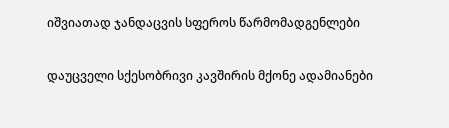იშვიათად ჯანდაცვის სფეროს წარმომადგენლები

დაუცველი სქესობრივი კავშირის მქონე ადამიანები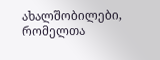ახალშობილები, რომელთა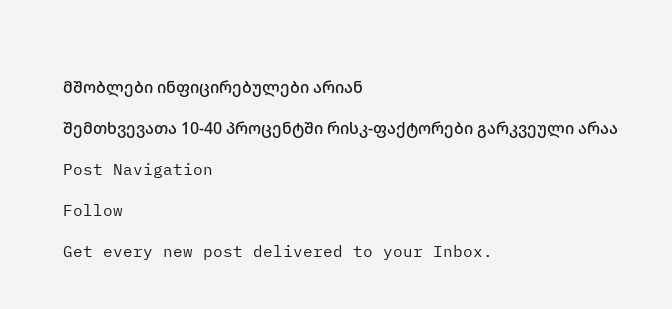მშობლები ინფიცირებულები არიან

შემთხვევათა 10-40 პროცენტში რისკ-ფაქტორები გარკვეული არაა

Post Navigation

Follow

Get every new post delivered to your Inbox.